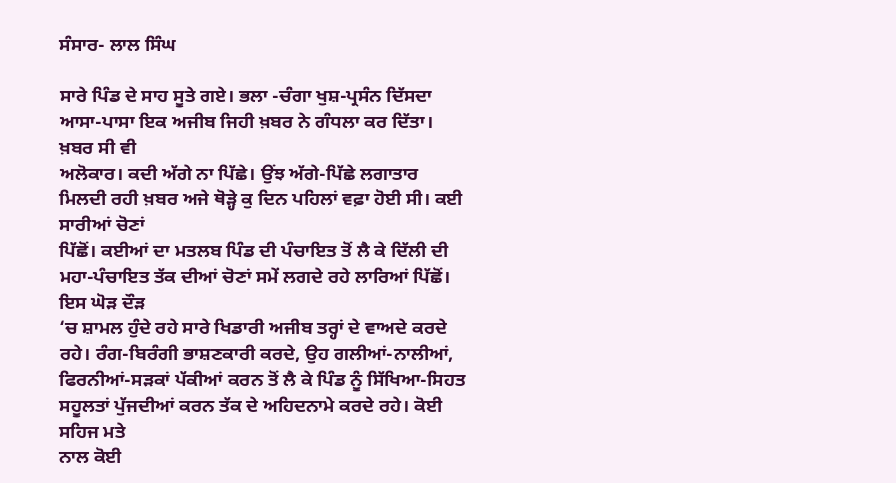ਸੰਸਾਰ- ਲਾਲ ਸਿੰਘ

ਸਾਰੇ ਪਿੰਡ ਦੇ ਸਾਹ ਸੂਤੇ ਗਏ। ਭਲਾ -ਚੰਗਾ ਖੁਸ਼-ਪ੍ਰਸੰਨ ਦਿੱਸਦਾ ਆਸਾ-ਪਾਸਾ ਇਕ ਅਜੀਬ ਜਿਹੀ ਖ਼ਬਰ ਨੇ ਗੰਧਲਾ ਕਰ ਦਿੱਤਾ। ਖ਼ਬਰ ਸੀ ਵੀ
ਅਲੋਕਾਰ। ਕਦੀ ਅੱਗੇ ਨਾ ਪਿੱਛੇ। ਉਂਝ ਅੱਗੇ-ਪਿੱਛੇ ਲਗਾਤਾਰ ਮਿਲਦੀ ਰਹੀ ਖ਼ਬਰ ਅਜੇ ਥੋੜ੍ਹੇ ਕੁ ਦਿਨ ਪਹਿਲਾਂ ਵਫ਼ਾ ਹੋਈ ਸੀ। ਕਈ ਸਾਰੀਆਂ ਚੋਣਾਂ
ਪਿੱਛੋਂ। ਕਈਆਂ ਦਾ ਮਤਲਬ ਪਿੰਡ ਦੀ ਪੰਚਾਇਤ ਤੋਂ ਲੈ ਕੇ ਦਿੱਲੀ ਦੀ ਮਹਾ-ਪੰਚਾਇਤ ਤੱਕ ਦੀਆਂ ਚੋਣਾਂ ਸਮੇਂ ਲਗਦੇ ਰਹੇ ਲਾਰਿਆਂ ਪਿੱਛੋਂ। ਇਸ ਘੋੜ ਦੌੜ
‘ਚ ਸ਼ਾਮਲ ਹੁੰਦੇ ਰਹੇ ਸਾਰੇ ਖਿਡਾਰੀ ਅਜੀਬ ਤਰ੍ਹਾਂ ਦੇ ਵਾਅਦੇ ਕਰਦੇ ਰਹੇ। ਰੰਗ-ਬਿਰੰਗੀ ਭਾਸ਼ਣਕਾਰੀ ਕਰਦੇ, ਉਹ ਗਲੀਆਂ-ਨਾਲੀਆਂ,
ਫਿਰਨੀਆਂ-ਸੜਕਾਂ ਪੱਕੀਆਂ ਕਰਨ ਤੋਂ ਲੈ ਕੇ ਪਿੰਡ ਨੂੰ ਸਿੱਖਿਆ-ਸਿਹਤ ਸਹੂਲਤਾਂ ਪੁੱਜਦੀਆਂ ਕਰਨ ਤੱਕ ਦੇ ਅਹਿਦਨਾਮੇ ਕਰਦੇ ਰਹੇ। ਕੋਈ ਸਹਿਜ ਮਤੇ
ਨਾਲ ਕੋਈ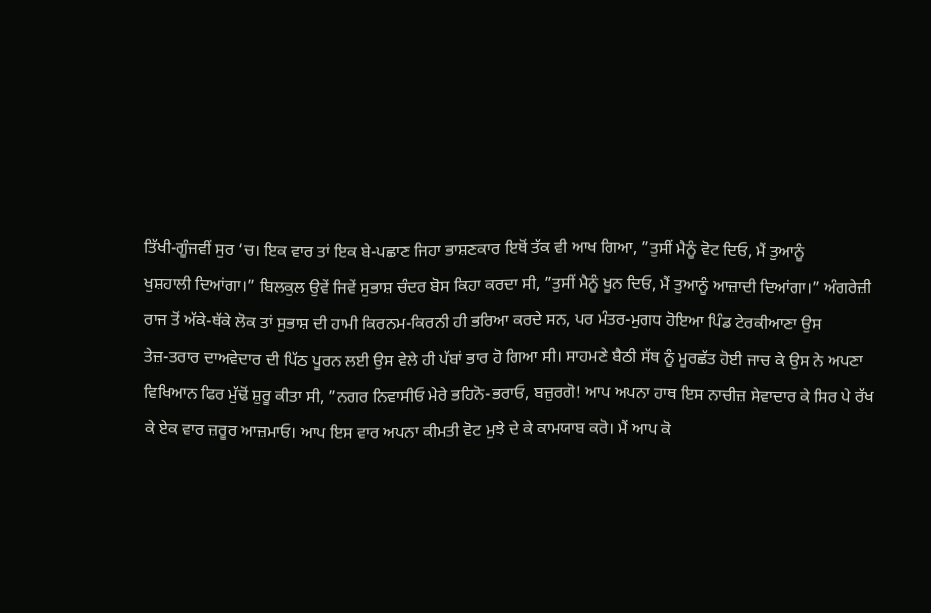ਤਿੱਖੀ-ਗੂੰਜਵੀਂ ਸੁਰ ‘ਚ। ਇਕ ਵਾਰ ਤਾਂ ਇਕ ਬੇ-ਪਛਾਣ ਜਿਹਾ ਭਾਸ਼ਣਕਾਰ ਇਥੋਂ ਤੱਕ ਵੀ ਆਖ ਗਿਆ, ”ਤੁਸੀਂ ਮੈਨੂੰ ਵੋਟ ਦਿਓ, ਮੈਂ ਤੁਆਨੂੰ
ਖੁਸ਼ਹਾਲੀ ਦਿਆਂਗਾ।” ਬਿਲਕੁਲ ਉਵੇਂ ਜਿਵੇਂ ਸੁਭਾਸ਼ ਚੰਦਰ ਬੋਸ ਕਿਹਾ ਕਰਦਾ ਸੀ, ”ਤੁਸੀਂ ਮੈਨੂੰ ਖੂਨ ਦਿਓ, ਮੈਂ ਤੁਆਨੂੰ ਆਜ਼ਾਦੀ ਦਿਆਂਗਾ।” ਅੰਗਰੇਜ਼ੀ
ਰਾਜ ਤੋਂ ਅੱਕੇ-ਥੱਕੇ ਲੋਕ ਤਾਂ ਸੁਭਾਸ਼ ਦੀ ਹਾਮੀ ਕਿਰਨਮ-ਕਿਰਨੀ ਹੀ ਭਰਿਆ ਕਰਦੇ ਸਨ, ਪਰ ਮੰਤਰ-ਮੁਗਧ ਹੋਇਆ ਪਿੰਡ ਟੇਰਕੀਆਣਾ ਉਸ
ਤੇਜ਼-ਤਰਾਰ ਦਾਅਵੇਦਾਰ ਦੀ ਪਿੱਠ ਪੂਰਨ ਲਈ ਉਸ ਵੇਲੇ ਹੀ ਪੱਬਾਂ ਭਾਰ ਹੋ ਗਿਆ ਸੀ। ਸਾਹਮਣੇ ਬੈਠੀ ਸੱਥ ਨੂੰ ਮੂਰਛੱਤ ਹੋਈ ਜਾਚ ਕੇ ਉਸ ਨੇ ਅਪਣਾ
ਵਿਖਿਆਨ ਫਿਰ ਮੁੱਢੋਂ ਸ਼ੁਰੂ ਕੀਤਾ ਸੀ, ”ਨਗਰ ਨਿਵਾਸੀਓ ਮੇਰੇ ਭਹਿਨੋ-ਭਰਾਓ, ਬਜ਼ੁਰਗੋ! ਆਪ ਅਪਨਾ ਹਾਥ ਇਸ ਨਾਚੀਜ਼ ਸੇਵਾਦਾਰ ਕੇ ਸਿਰ ਪੇ ਰੱਖ
ਕੇ ਏਕ ਵਾਰ ਜ਼ਰੂਰ ਆਜ਼ਮਾਓ। ਆਪ ਇਸ ਵਾਰ ਅਪਨਾ ਕੀਮਤੀ ਵੋਟ ਮੁਝੇ ਦੇ ਕੇ ਕਾਮਯਾਬ ਕਰੋ। ਮੈਂ ਆਪ ਕੋ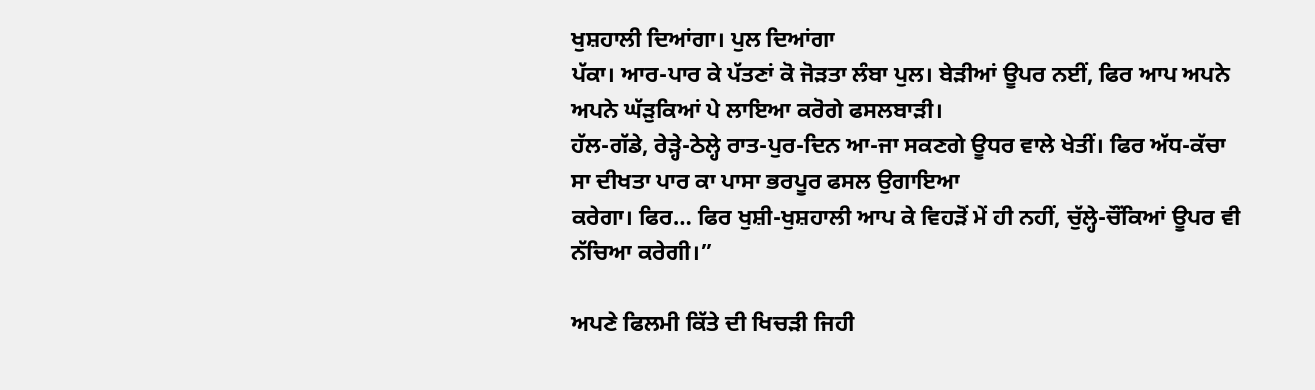ਖੁਸ਼ਹਾਲੀ ਦਿਆਂਗਾ। ਪੁਲ ਦਿਆਂਗਾ
ਪੱਕਾ। ਆਰ-ਪਾਰ ਕੇ ਪੱਤਣਾਂ ਕੋ ਜੋੜਤਾ ਲੰਬਾ ਪੁਲ। ਬੇੜੀਆਂ ਊਪਰ ਨਈਂ, ਫਿਰ ਆਪ ਅਪਨੇ ਅਪਨੇ ਘੱੜੁਕਿਆਂ ਪੇ ਲਾਇਆ ਕਰੋਗੇ ਫਸਲਬਾੜੀ।
ਹੱਲ-ਗੱਡੇ, ਰੇੜ੍ਹੇ-ਠੇਲ੍ਹੇ ਰਾਤ-ਪੁਰ-ਦਿਨ ਆ-ਜਾ ਸਕਣਗੇ ਊਧਰ ਵਾਲੇ ਖੇਤੀਂ। ਫਿਰ ਅੱਧ-ਕੱਚਾ ਸਾ ਦੀਖਤਾ ਪਾਰ ਕਾ ਪਾਸਾ ਭਰਪੂਰ ਫਸਲ ਉਗਾਇਆ
ਕਰੇਗਾ। ਫਿਰ… ਫਿਰ ਖੁਸ਼ੀ-ਖੁਸ਼ਹਾਲੀ ਆਪ ਕੇ ਵਿਹੜੋਂ ਮੇਂ ਹੀ ਨਹੀਂ, ਚੁੱਲ੍ਹੇ-ਚੌਂਕਿਆਂ ਊਪਰ ਵੀ ਨੱਚਿਆ ਕਰੇਗੀ।”

ਅਪਣੇ ਫਿਲਮੀ ਕਿੱਤੇ ਦੀ ਖਿਚੜੀ ਜਿਹੀ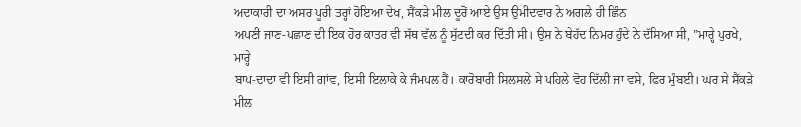ਅਦਾਕਾਰੀ ਦਾ ਅਸਰ ਪੂਰੀ ਤਰ੍ਹਾਂ ਹੋਇਆ ਦੇਖ, ਸੈਂਕੜੇ ਮੀਲ ਦੂਰੋਂ ਆਏ ਉਸ ਉਮੀਦਵਾਰ ਨੇ ਅਗਲੇ ਹੀ ਛਿੰਨ
ਅਪਣੀ ਜਾਣ-ਪਛਾਣ ਦੀ ਇਕ ਹੋਰ ਕਾਤਰ ਵੀ ਸੱਥ ਵੱਲ ਨੂੰ ਸੁੱਟਦੀ ਕਰ ਦਿੱਤੀ ਸੀ। ਉਸ ਨੇ ਬੇਹੱਦ ਨਿਮਰ ਹੁੰਦੇ ਨੇ ਦੱਸਿਆ ਸੀ, ”ਮਾਰ੍ਹੇ ਪੁਰਖੇ, ਮਾਰ੍ਹੇ
ਬਾਪ-ਦਾਦਾ ਵੀ ਇਸੀ ਗਾਂਵ, ਇਸੀ ਇਲਾਕੇ ਕੇ ਜੰਮਪਲ ਹੈਂ। ਕਾਰੋਬਾਰੀ ਸਿਲਸਲੇ ਸੇ ਪਹਿਲੇ ਵੋਹ ਦਿੱਲੀ ਜਾ ਵਸੇ, ਫਿਰ ਮੁੰਬਈ। ਘਰ ਸੇ ਸੈਂਕੜੇ ਮੀਲ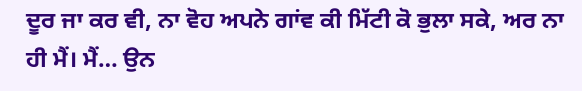ਦੂਰ ਜਾ ਕਰ ਵੀ, ਨਾ ਵੋਹ ਅਪਨੇ ਗਾਂਵ ਕੀ ਮਿੱਟੀ ਕੋ ਭੁਲਾ ਸਕੇ, ਅਰ ਨਾ ਹੀ ਮੈਂ। ਮੈਂ… ਉਨ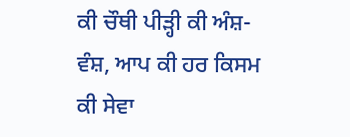ਕੀ ਚੌਥੀ ਪੀੜ੍ਹੀ ਕੀ ਅੰਸ਼-ਵੰਸ਼, ਆਪ ਕੀ ਹਰ ਕਿਸਮ
ਕੀ ਸੇਵਾ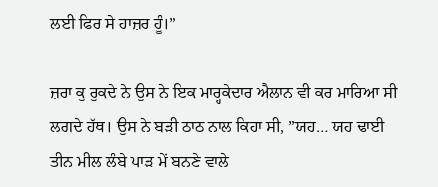ਲਈ ਫਿਰ ਸੇ ਹਾਜ਼ਰ ਹੂੰ।”

ਜ਼ਰਾ ਕੁ ਰੁਕਦੇ ਨੇ ਉਸ ਨੇ ਇਕ ਮਾਰ੍ਹਕੇਦਾਰ ਐਲਾਨ ਵੀ ਕਰ ਮਾਰਿਆ ਸੀ ਲਗਦੇ ਹੱਥ। ਉਸ ਨੇ ਬੜੀ ਠਾਠ ਨਾਲ ਕਿਹਾ ਸੀ, ”ਯਹ… ਯਹ ਢਾਈ
ਤੀਨ ਮੀਲ ਲੰਬੇ ਪਾੜ ਮੇਂ ਬਨਣੇ ਵਾਲੇ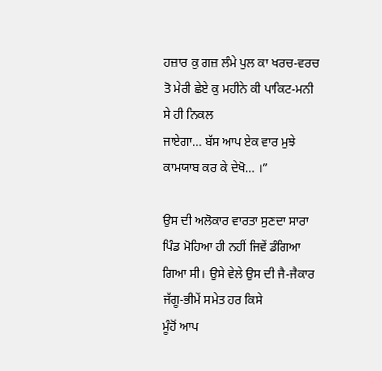ਹਜ਼ਾਰ ਕੁ ਗਜ਼ ਲੰਮੇ ਪੁਲ ਕਾ ਖਰਚ-ਵਰਚ ਤੋ ਮੇਰੀ ਛੇਏ ਕੁ ਮਹੀਨੇ ਕੀ ਪਾਕਿਟ-ਮਨੀ ਸੇ ਹੀ ਨਿਕਲ
ਜਾਏਗਾ… ਬੱਸ ਆਪ ਏਕ ਵਾਰ ਮੁਝੇ ਕਾਮਯਾਬ ਕਰ ਕੇ ਦੇਖੋ… ।”

ਉਸ ਦੀ ਅਲੋਕਾਰ ਵਾਰਤਾ ਸੁਣਦਾ ਸਾਰਾ ਪਿੰਡ ਮੋਹਿਆ ਹੀ ਨਹੀਂ ਜਿਵੇਂ ਡੰਗਿਆ ਗਿਆ ਸੀ। ਉਸੇ ਵੇਲੇ ਉਸ ਦੀ ਜੈ-ਜੈਕਾਰ ਜੱਗੂ-ਭੀਮੇਂ ਸਮੇਤ ਹਰ ਕਿਸੇ
ਮੂੰਹੋਂ ਆਪ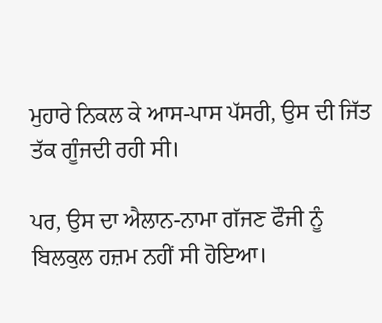ਮੁਹਾਰੇ ਨਿਕਲ ਕੇ ਆਸ-ਪਾਸ ਪੱਸਰੀ, ਉਸ ਦੀ ਜਿੱਤ ਤੱਕ ਗੂੰਜਦੀ ਰਹੀ ਸੀ।

ਪਰ, ਉਸ ਦਾ ਐਲਾਨ-ਨਾਮਾ ਗੱਜਣ ਫੌਜੀ ਨੂੰ ਬਿਲਕੁਲ ਹਜ਼ਮ ਨਹੀਂ ਸੀ ਹੋਇਆ।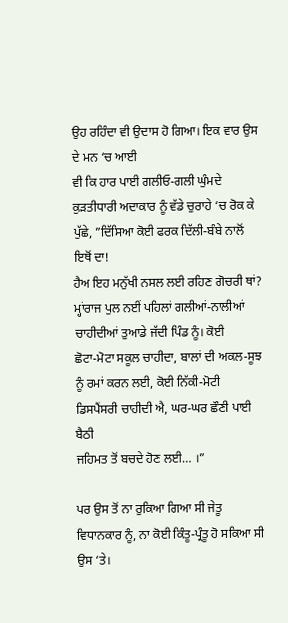ਉਹ ਰਹਿੰਦਾ ਵੀ ਉਦਾਸ ਹੋ ਗਿਆ। ਇਕ ਵਾਰ ਉਸ ਦੇ ਮਨ ‘ਚ ਆਈ
ਵੀ ਕਿ ਹਾਰ ਪਾਈ ਗਲੀਓ-ਗਲੀ ਘੁੰਮਦੇ ਕੁੜਤੀਧਾਰੀ ਅਦਾਕਾਰ ਨੂੰ ਵੱਡੇ ਚੁਰਾਹੇ ‘ਚ ਰੋਕ ਕੇ ਪੁੱਛੇ, ”ਦਿੱਸਿਆ ਕੋਈ ਫਰਕ ਦਿੱਲੀ-ਬੰਬੇ ਨਾਲੋਂ ਇਥੋਂ ਦਾ!
ਹੈਅ ਇਹ ਮਨੁੱਖੀ ਨਸਲ ਲਈ ਰਹਿਣ ਗੋਚਰੀ ਥਾਂ? ਮ੍ਹਾਂਰਾਜ ਪੁਲ ਨਈਂ ਪਹਿਲਾਂ ਗਲੀਆਂ-ਨਾਲੀਆਂ ਚਾਹੀਦੀਆਂ ਤੁਆਡੇ ਜੱਦੀ ਪਿੰਡ ਨੂੰ। ਕੋਈ
ਛੋਟਾ-ਮੋਟਾ ਸਕੂਲ ਚਾਹੀਦਾ, ਬਾਲਾਂ ਦੀ ਅਕਲ-ਸੂਝ ਨੂੰ ਰਮਾਂ ਕਰਨ ਲਈ, ਕੋਈ ਨਿੱਕੀ-ਮੋਟੀ ਡਿਸਪੈਂਸਰੀ ਚਾਹੀਦੀ ਐ, ਘਰ-ਘਰ ਛੌਣੀ ਪਾਈ ਬੈਠੀ
ਜਹਿਮਤ ਤੋਂ ਬਚਦੇ ਹੋਣ ਲਈ… ।”

ਪਰ ਉਸ ਤੋਂ ਨਾ ਰੁਕਿਆ ਗਿਆ ਸੀ ਜੇਤੂ ਵਿਧਾਨਕਾਰ ਨੂੰ, ਨਾ ਕੋਈ ਕਿੰਤੂ-ਪ੍ਰੰਤੂ ਹੋ ਸਕਿਆ ਸੀ ਉਸ ‘ਤੇ।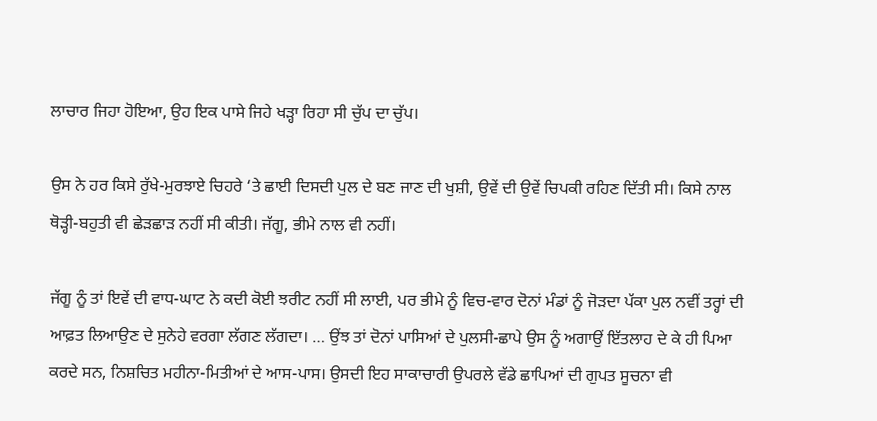ਲਾਚਾਰ ਜਿਹਾ ਹੋਇਆ, ਉਹ ਇਕ ਪਾਸੇ ਜਿਹੇ ਖੜ੍ਹਾ ਰਿਹਾ ਸੀ ਚੁੱਪ ਦਾ ਚੁੱਪ।

ਉਸ ਨੇ ਹਰ ਕਿਸੇ ਰੁੱਖੇ-ਮੁਰਝਾਏ ਚਿਹਰੇ ‘ਤੇ ਛਾਈ ਦਿਸਦੀ ਪੁਲ ਦੇ ਬਣ ਜਾਣ ਦੀ ਖੁਸ਼ੀ, ਉਵੇਂ ਦੀ ਉਵੇਂ ਚਿਪਕੀ ਰਹਿਣ ਦਿੱਤੀ ਸੀ। ਕਿਸੇ ਨਾਲ
ਥੋੜ੍ਹੀ-ਬਹੁਤੀ ਵੀ ਛੇੜਛਾੜ ਨਹੀਂ ਸੀ ਕੀਤੀ। ਜੱਗੂ, ਭੀਮੇ ਨਾਲ ਵੀ ਨਹੀਂ।

ਜੱਗੂ ਨੂੰ ਤਾਂ ਇਵੇਂ ਦੀ ਵਾਧ-ਘਾਟ ਨੇ ਕਦੀ ਕੋਈ ਝਰੀਟ ਨਹੀਂ ਸੀ ਲਾਈ, ਪਰ ਭੀਮੇ ਨੂੰ ਵਿਚ-ਵਾਰ ਦੋਨਾਂ ਮੰਡਾਂ ਨੂੰ ਜੋੜਦਾ ਪੱਕਾ ਪੁਲ ਨਵੀਂ ਤਰ੍ਹਾਂ ਦੀ
ਆਫ਼ਤ ਲਿਆਉਣ ਦੇ ਸੁਨੇਹੇ ਵਰਗਾ ਲੱਗਣ ਲੱਗਦਾ। … ਉਂਝ ਤਾਂ ਦੋਨਾਂ ਪਾਸਿਆਂ ਦੇ ਪੁਲਸੀ-ਛਾਪੇ ਉਸ ਨੂੰ ਅਗਾਉਂ ਇੱਤਲਾਹ ਦੇ ਕੇ ਹੀ ਪਿਆ
ਕਰਦੇ ਸਨ, ਨਿਸ਼ਚਿਤ ਮਹੀਨਾ-ਮਿਤੀਆਂ ਦੇ ਆਸ-ਪਾਸ। ਉਸਦੀ ਇਹ ਸਾਕਾਚਾਰੀ ਉਪਰਲੇ ਵੱਡੇ ਛਾਪਿਆਂ ਦੀ ਗੁਪਤ ਸੂਚਨਾ ਵੀ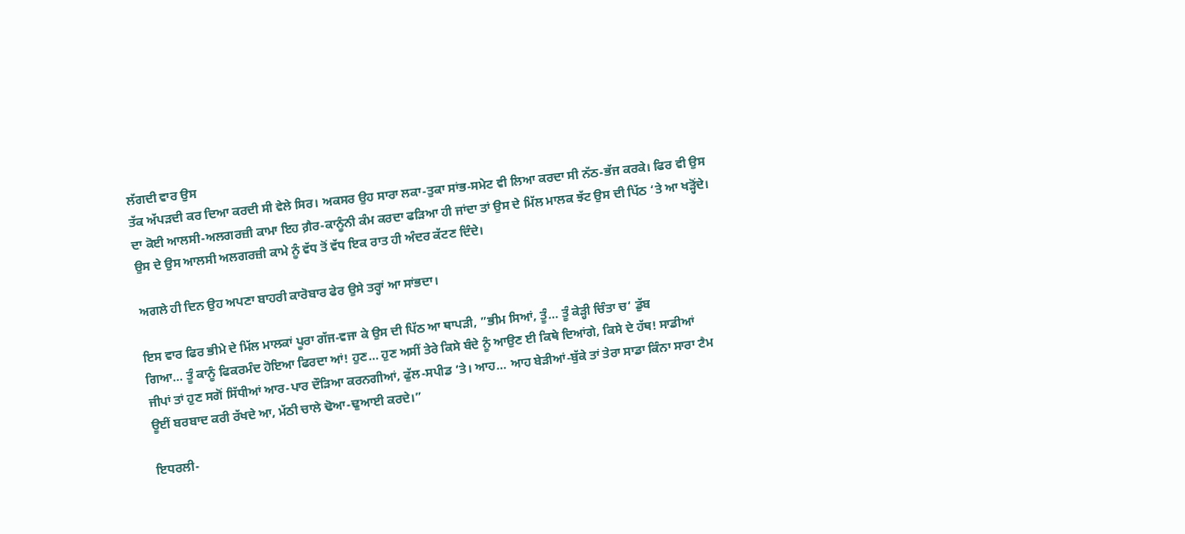ਲੱਗਦੀ ਵਾਰ ਉਸ
ਤੱਕ ਅੱਪੜਦੀ ਕਰ ਦਿਆ ਕਰਦੀ ਸੀ ਵੇਲੇ ਸਿਰ। ਅਕਸਰ ਉਹ ਸਾਰਾ ਲਕਾ-ਤੁਕਾ ਸਾਂਭ-ਸਮੇਟ ਵੀ ਲਿਆ ਕਰਦਾ ਸੀ ਨੱਠ-ਭੱਜ ਕਰਕੇ। ਫਿਰ ਵੀ ਉਸ
ਦਾ ਕੋਈ ਆਲਸੀ-ਅਲਗਰਜ਼ੀ ਕਾਮਾ ਇਹ ਗ਼ੈਰ-ਕਾਨੂੰਨੀ ਕੰਮ ਕਰਦਾ ਫੜਿਆ ਹੀ ਜਾਂਦਾ ਤਾਂ ਉਸ ਦੇ ਮਿੱਲ ਮਾਲਕ ਝੱਟ ਉਸ ਦੀ ਪਿੱਠ ‘ਤੇ ਆ ਖੜ੍ਹੋਂਦੇ।
ਉਸ ਦੇ ਉਸ ਆਲਸੀ ਅਲਗਰਜ਼ੀ ਕਾਮੇ ਨੂੰ ਵੱਧ ਤੋਂ ਵੱਧ ਇਕ ਰਾਤ ਹੀ ਅੰਦਰ ਕੱਟਣ ਦਿੰਦੇ।

ਅਗਲੇ ਹੀ ਦਿਨ ਉਹ ਅਪਣਾ ਬਾਹਰੀ ਕਾਰੋਬਾਰ ਫੇਰ ਉਸੇ ਤਰ੍ਹਾਂ ਆ ਸਾਂਭਦਾ।

ਇਸ ਵਾਰ ਫਿਰ ਭੀਮੇ ਦੇ ਮਿੱਲ ਮਾਲਕਾਂ ਪੂਰਾ ਗੱਜ-ਵਜਾ ਕੇ ਉਸ ਦੀ ਪਿੱਠ ਆ ਥਾਪੜੀ, ”ਭੀਮ ਸਿਆਂ, ਤੂੰ… ਤੂੰ ਕੇੜ੍ਹੀ ਚਿੰਤਾ ਚ’ ਡੁੱਬ
ਗਿਆ… ਤੂੰ ਕਾਨੂੰ ਫਿਕਰਮੰਦ ਹੋਇਆ ਫਿਰਦਾ ਆਂ! ਹੁਣ… ਹੁਣ ਅਸੀਂ ਤੇਰੇ ਕਿਸੇ ਬੰਦੇ ਨੂੰ ਆਉਣ ਈ ਕਿਥੇ ਦਿਆਂਗੇ, ਕਿਸੇ ਦੇ ਹੱਥ! ਸਾਡੀਆਂ
ਜੀਪਾਂ ਤਾਂ ਹੁਣ ਸਗੋਂ ਸਿੱਧੀਆਂ ਆਰ-ਪਾਰ ਦੌੜਿਆ ਕਰਨਗੀਆਂ, ਫੁੱਲ-ਸਪੀਡ ‘ਤੇ। ਆਹ… ਆਹ ਬੇੜੀਆਂ-ਬੁੱਕੇ ਤਾਂ ਤੇਰਾ ਸਾਡਾ ਕਿੰਨਾ ਸਾਰਾ ਟੈਮ
ਊਈਂ ਬਰਬਾਦ ਕਰੀ ਰੱਖਦੇ ਆ, ਮੱਠੀ ਚਾਲੇ ਢੋਆ-ਢੁਆਈ ਕਰਦੇ।”

ਇਧਰਲੀ-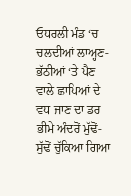ਓਧਰਲੀ ਮੰਡ ‘ਚ ਚਲਦੀਆਂ ਲਾਅ੍ਹਣ-ਭੱਠੀਆਂ ‘ਤੇ ਪੈਣ ਵਾਲੇ ਛਾਪਿਆਂ ਦੇ ਵਧ ਜਾਣ ਦਾ ਡਰ ਭੀਮੇ ਅੰਦਰੋਂ ਮੁੱਢੋਂ-ਸੁੱਢੋਂ ਚੁੱਕਿਆ ਗਿਆ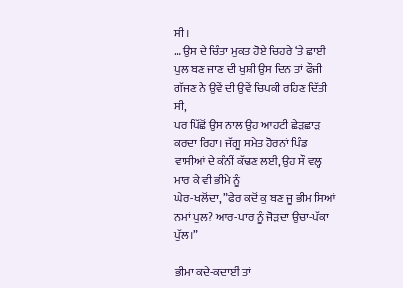ਸੀ।
… ਉਸ ਦੇ ਚਿੰਤਾ ਮੁਕਤ ਹੋਏ ਚਿਹਰੇ ‘ਤੇ ਛਾਈ ਪੁਲ ਬਣ ਜਾਣ ਦੀ ਖੁਸ਼ੀ ਉਸ ਦਿਨ ਤਾਂ ਫੌਜੀ ਗੱਜਣ ਨੇ ਉਵੇਂ ਦੀ ਉਵੇਂ ਚਿਪਕੀ ਰਹਿਣ ਦਿੱਤੀ ਸੀ,
ਪਰ ਪਿੱਛੋਂ ਉਸ ਨਾਲ ਉਹ ਆਹਟੀ ਛੇੜਛਾੜ ਕਰਦਾ ਰਿਹਾ। ਜੱਗੂ ਸਮੇਤ ਹੋਰਨਾਂ ਪਿੰਡ ਵਾਸੀਆਂ ਦੇ ਕੰਨੀਂ ਕੱਢਣ ਲਈ, ਉਹ ਸੌ ਵਲ੍ਹ ਮਾਰ ਕੇ ਵੀ ਭੀਮੇ ਨੂੰ
ਘੇਰ-ਖਲੋਂਦਾ, ”ਫੇਰ ਕਦੋਂ ਕੁ ਬਣ ਜੂ ਭੀਮ ਸਿਆਂ ਨਮਾਂ ਪੁਲ? ਆਰ-ਪਾਰ ਨੂੰ ਜੋੜਦਾ ਉਚਾ-ਪੱਕਾ ਪੁੱਲ।”

ਭੀਮਾ ਕਦੇ-ਕਦਾਈਂ ਤਾਂ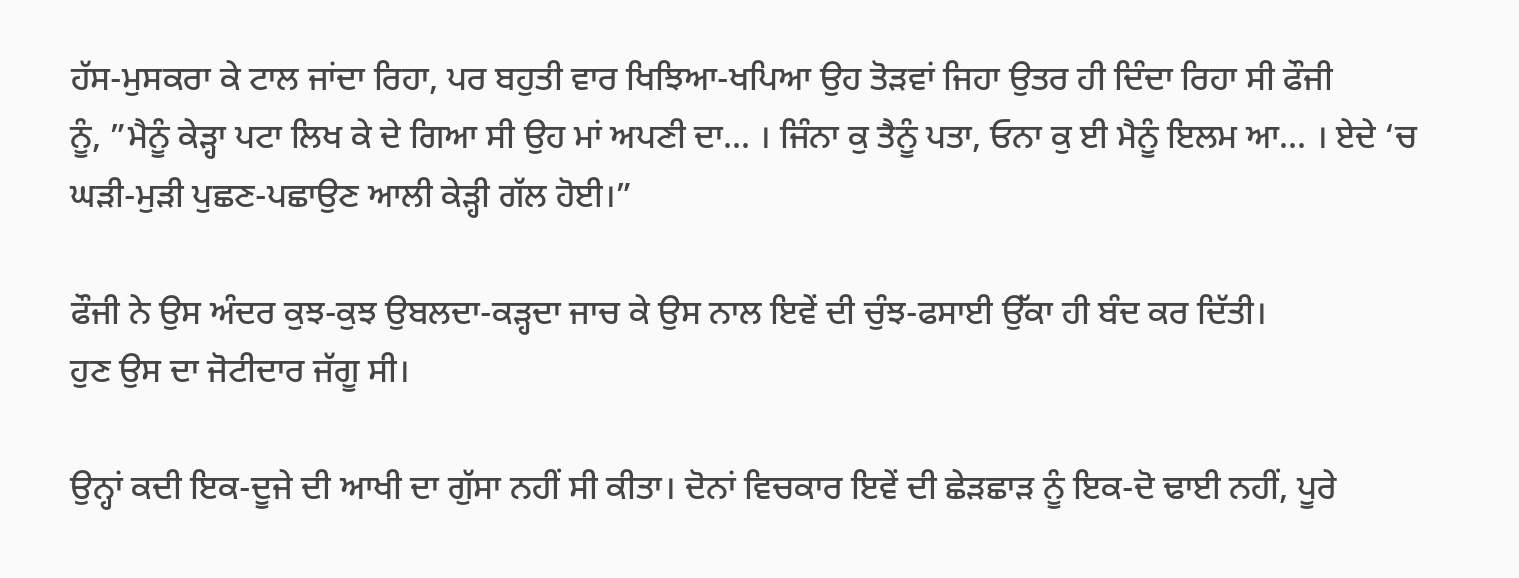ਹੱਸ-ਮੁਸਕਰਾ ਕੇ ਟਾਲ ਜਾਂਦਾ ਰਿਹਾ, ਪਰ ਬਹੁਤੀ ਵਾਰ ਖਿਝਿਆ-ਖਪਿਆ ਉਹ ਤੋੜਵਾਂ ਜਿਹਾ ਉਤਰ ਹੀ ਦਿੰਦਾ ਰਿਹਾ ਸੀ ਫੌਜੀ
ਨੂੰ, ”ਮੈਨੂੰ ਕੇੜ੍ਹਾ ਪਟਾ ਲਿਖ ਕੇ ਦੇ ਗਿਆ ਸੀ ਉਹ ਮਾਂ ਅਪਣੀ ਦਾ… । ਜਿੰਨਾ ਕੁ ਤੈਨੂੰ ਪਤਾ, ਓਨਾ ਕੁ ਈ ਮੈਨੂੰ ਇਲਮ ਆ… । ਏਦੇ ‘ਚ
ਘੜੀ-ਮੁੜੀ ਪੁਛਣ-ਪਛਾਉਣ ਆਲੀ ਕੇੜ੍ਹੀ ਗੱਲ ਹੋਈ।”

ਫੌਜੀ ਨੇ ਉਸ ਅੰਦਰ ਕੁਝ-ਕੁਝ ਉਬਲਦਾ-ਕੜ੍ਹਦਾ ਜਾਚ ਕੇ ਉਸ ਨਾਲ ਇਵੇਂ ਦੀ ਚੁੰਝ-ਫਸਾਈ ਉੱਕਾ ਹੀ ਬੰਦ ਕਰ ਦਿੱਤੀ।
ਹੁਣ ਉਸ ਦਾ ਜੋਟੀਦਾਰ ਜੱਗੂ ਸੀ।

ਉਨ੍ਹਾਂ ਕਦੀ ਇਕ-ਦੂਜੇ ਦੀ ਆਖੀ ਦਾ ਗੁੱਸਾ ਨਹੀਂ ਸੀ ਕੀਤਾ। ਦੋਨਾਂ ਵਿਚਕਾਰ ਇਵੇਂ ਦੀ ਛੇੜਛਾੜ ਨੂੰ ਇਕ-ਦੋ ਢਾਈ ਨਹੀਂ, ਪੂਰੇ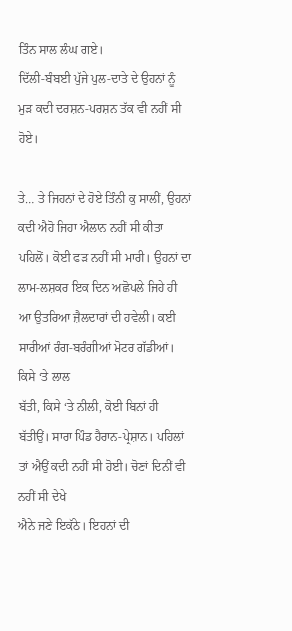ਤਿੰਨ ਸਾਲ ਲੰਘ ਗਏ।
ਦਿੱਲੀ-ਬੰਬਈ ਪੁੱਜੇ ਪੁਲ-ਦਾਤੇ ਦੇ ਉਹਨਾਂ ਨੂੰ ਮੁੜ ਕਦੀ ਦਰਸ਼ਨ-ਪਰਸ਼ਨ ਤੱਕ ਵੀ ਨਹੀਂ ਸੀ ਹੋਏ।

ਤੇ… ਤੇ ਜਿਹਨਾਂ ਦੇ ਹੋਏ ਤਿੰਨੀ ਕੁ ਸਾਲੀਂ, ਉਹਨਾਂ ਕਦੀ ਐਹੋ ਜਿਹਾ ਐਲਾਨ ਨਹੀਂ ਸੀ ਕੀਤਾ ਪਹਿਲੋਂ। ਕੋਈ ਫੜ ਨਹੀਂ ਸੀ ਮਾਰੀ। ਉਹਨਾਂ ਦਾ
ਲਾਮ-ਲਸ਼ਕਰ ਇਕ ਦਿਨ ਅਛੋਪਲੇ ਜਿਹੇ ਹੀ ਆ ਉਤਰਿਆ ਜ਼ੈਲਦਾਰਾਂ ਦੀ ਹਵੇਲੀ। ਕਈ ਸਾਰੀਆਂ ਰੰਗ-ਬਰੰਗੀਆਂ ਮੋਟਰ ਗੱਡੀਆਂ। ਕਿਸੇ ‘ਤੇ ਲਾਲ
ਬੱਤੀ, ਕਿਸੇ ‘ਤੇ ਨੀਲੀ, ਕੋਈ ਬਿਨਾਂ ਹੀ ਬੱਤੀਉਂ। ਸਾਰਾ ਪਿੰਡ ਹੈਰਾਨ-ਪ੍ਰੇਸ਼ਾਨ। ਪਹਿਲਾਂ ਤਾਂ ਐਉਂ ਕਦੀ ਨਹੀਂ ਸੀ ਹੋਈ। ਚੋਣਾਂ ਦਿਨੀਂ ਵੀ ਨਹੀਂ ਸੀ ਦੇਖੇ
ਐਨੇ ਜਣੇ ਇਕੱਠੇ। ਇਹਨਾਂ ਦੀ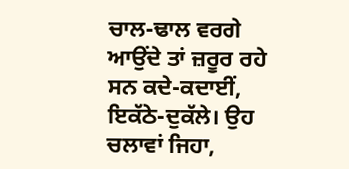ਚਾਲ-ਢਾਲ ਵਰਗੇ ਆਉਂਦੇ ਤਾਂ ਜ਼ਰੂਰ ਰਹੇ ਸਨ ਕਦੇ-ਕਦਾਈਂ, ਇਕੱਠੇ-ਦੁਕੱਲੇ। ਉਹ ਚਲਾਵਾਂ ਜਿਹਾ,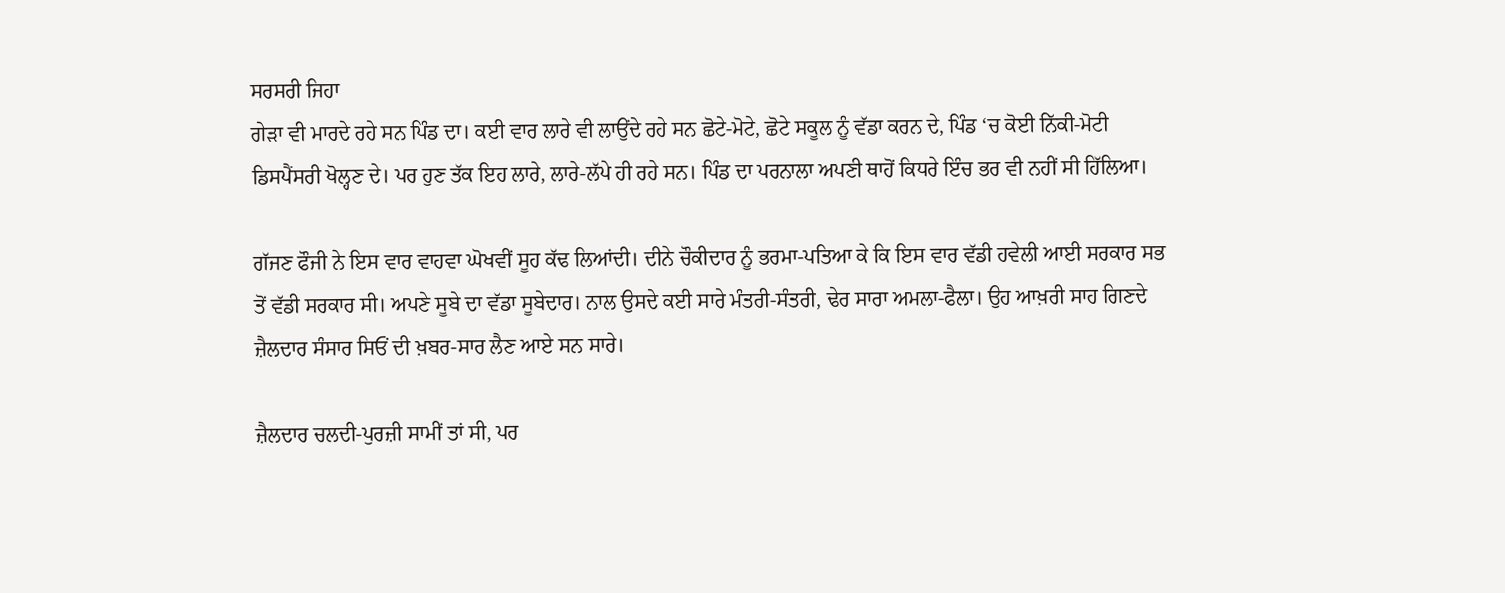ਸਰਸਰੀ ਜਿਹਾ
ਗੇੜਾ ਵੀ ਮਾਰਦੇ ਰਹੇ ਸਨ ਪਿੰਡ ਦਾ। ਕਈ ਵਾਰ ਲਾਰੇ ਵੀ ਲਾਉਂਦੇ ਰਹੇ ਸਨ ਛੋਟੇ-ਮੋਟੇ, ਛੋਟੇ ਸਕੂਲ ਨੂੰ ਵੱਡਾ ਕਰਨ ਦੇ, ਪਿੰਡ ‘ਚ ਕੋਈ ਨਿੱਕੀ-ਮੋਟੀ
ਡਿਸਪੈਂਸਰੀ ਖੋਲ੍ਹਣ ਦੇ। ਪਰ ਹੁਣ ਤੱਕ ਇਹ ਲਾਰੇ, ਲਾਰੇ-ਲੱਪੇ ਹੀ ਰਹੇ ਸਨ। ਪਿੰਡ ਦਾ ਪਰਨਾਲਾ ਅਪਣੀ ਥਾਹੋਂ ਕਿਧਰੇ ਇੰਚ ਭਰ ਵੀ ਨਹੀਂ ਸੀ ਹਿੱਲਿਆ।

ਗੱਜਣ ਫੌਜੀ ਨੇ ਇਸ ਵਾਰ ਵਾਹਵਾ ਘੋਖਵੀਂ ਸੂਹ ਕੱਢ ਲਿਆਂਦੀ। ਦੀਨੇ ਚੌਕੀਦਾਰ ਨੂੰ ਭਰਮਾ-ਪਤਿਆ ਕੇ ਕਿ ਇਸ ਵਾਰ ਵੱਡੀ ਹਵੇਲੀ ਆਈ ਸਰਕਾਰ ਸਭ
ਤੋਂ ਵੱਡੀ ਸਰਕਾਰ ਸੀ। ਅਪਣੇ ਸੂਬੇ ਦਾ ਵੱਡਾ ਸੂਬੇਦਾਰ। ਨਾਲ ਉਸਦੇ ਕਈ ਸਾਰੇ ਮੰਤਰੀ-ਸੰਤਰੀ, ਢੇਰ ਸਾਰਾ ਅਮਲਾ-ਫੈਲਾ। ਉਹ ਆਖ਼ਰੀ ਸਾਹ ਗਿਣਦੇ
ਜ਼ੈਲਦਾਰ ਸੰਸਾਰ ਸਿਓਂ ਦੀ ਖ਼ਬਰ-ਸਾਰ ਲੈਣ ਆਏ ਸਨ ਸਾਰੇ।

ਜ਼ੈਲਦਾਰ ਚਲਦੀ-ਪੁਰਜ਼ੀ ਸਾਮੀਂ ਤਾਂ ਸੀ, ਪਰ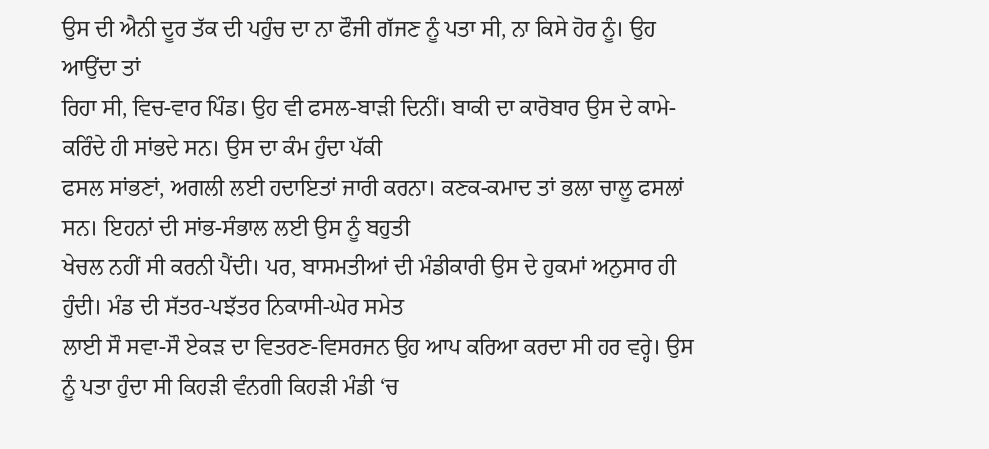ਉਸ ਦੀ ਐਨੀ ਦੂਰ ਤੱਕ ਦੀ ਪਹੁੰਚ ਦਾ ਨਾ ਫੌਜੀ ਗੱਜਣ ਨੂੰ ਪਤਾ ਸੀ, ਨਾ ਕਿਸੇ ਹੋਰ ਨੂੰ। ਉਹ ਆਉਂਦਾ ਤਾਂ
ਰਿਹਾ ਸੀ, ਵਿਚ-ਵਾਰ ਪਿੰਡ। ਉਹ ਵੀ ਫਸਲ-ਬਾੜੀ ਦਿਨੀਂ। ਬਾਕੀ ਦਾ ਕਾਰੋਬਾਰ ਉਸ ਦੇ ਕਾਮੇ-ਕਰਿੰਦੇ ਹੀ ਸਾਂਭਦੇ ਸਨ। ਉਸ ਦਾ ਕੰਮ ਹੁੰਦਾ ਪੱਕੀ
ਫਸਲ ਸਾਂਭਣਾਂ, ਅਗਲੀ ਲਈ ਹਦਾਇਤਾਂ ਜਾਰੀ ਕਰਨਾ। ਕਣਕ-ਕਮਾਦ ਤਾਂ ਭਲਾ ਚਾਲੂ ਫਸਲਾਂ ਸਨ। ਇਹਨਾਂ ਦੀ ਸਾਂਭ-ਸੰਭਾਲ ਲਈ ਉਸ ਨੂੰ ਬਹੁਤੀ
ਖੇਚਲ ਨਹੀਂ ਸੀ ਕਰਨੀ ਪੈਂਦੀ। ਪਰ, ਬਾਸਮਤੀਆਂ ਦੀ ਮੰਡੀਕਾਰੀ ਉਸ ਦੇ ਹੁਕਮਾਂ ਅਨੁਸਾਰ ਹੀ ਹੁੰਦੀ। ਮੰਡ ਦੀ ਸੱਤਰ-ਪਝੱਤਰ ਨਿਕਾਸੀ-ਘੇਰ ਸਮੇਤ
ਲਾਈ ਸੌ ਸਵਾ-ਸੌ ਏਕੜ ਦਾ ਵਿਤਰਣ-ਵਿਸਰਜਨ ਉਹ ਆਪ ਕਰਿਆ ਕਰਦਾ ਸੀ ਹਰ ਵਰ੍ਹੇ। ਉਸ ਨੂੰ ਪਤਾ ਹੁੰਦਾ ਸੀ ਕਿਹੜੀ ਵੰਨਗੀ ਕਿਹੜੀ ਮੰਡੀ ‘ਚ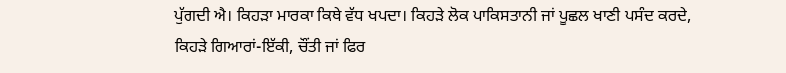ਪੁੱਗਦੀ ਐ। ਕਿਹੜਾ ਮਾਰਕਾ ਕਿਥੇ ਵੱਧ ਖਪਦਾ। ਕਿਹੜੇ ਲੋਕ ਪਾਕਿਸਤਾਨੀ ਜਾਂ ਪੂਛਲ ਖਾਣੀ ਪਸੰਦ ਕਰਦੇ, ਕਿਹੜੇ ਗਿਆਰਾਂ-ਇੱਕੀ, ਚੌਂਤੀ ਜਾਂ ਫਿਰ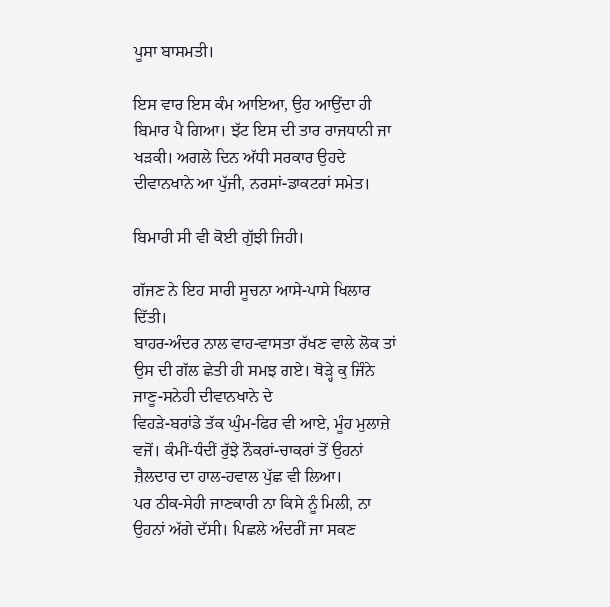ਪੂਸਾ ਬਾਸਮਤੀ।

ਇਸ ਵਾਰ ਇਸ ਕੰਮ ਆਇਆ, ਉਹ ਆਉਂਦਾ ਹੀ ਬਿਮਾਰ ਪੈ ਗਿਆ। ਝੱਟ ਇਸ ਦੀ ਤਾਰ ਰਾਜਧਾਨੀ ਜਾ ਖੜਕੀ। ਅਗਲੇ ਦਿਨ ਅੱਧੀ ਸਰਕਾਰ ਉਹਦੇ
ਦੀਵਾਨਖਾਨੇ ਆ ਪੁੱਜੀ, ਨਰਸਾਂ-ਡਾਕਟਰਾਂ ਸਮੇਤ।

ਬਿਮਾਰੀ ਸੀ ਵੀ ਕੋਈ ਗੁੱਝੀ ਜਿਹੀ।

ਗੱਜਣ ਨੇ ਇਹ ਸਾਰੀ ਸੂਚਨਾ ਆਸੇ-ਪਾਸੇ ਖਿਲਾਰ ਦਿੱਤੀ।
ਬਾਹਰ-ਅੰਦਰ ਨਾਲ ਵਾਹ-ਵਾਸਤਾ ਰੱਖਣ ਵਾਲੇ ਲੋਕ ਤਾਂ ਉਸ ਦੀ ਗੱਲ ਛੇਤੀ ਹੀ ਸਮਝ ਗਏ। ਥੋੜ੍ਹੇ ਕੁ ਜਿੰਨੇ ਜਾਣੂ-ਸਨੇਹੀ ਦੀਵਾਨਖਾਨੇ ਦੇ
ਵਿਹੜੇ-ਬਰਾਂਡੇ ਤੱਕ ਘੁੰਮ-ਫਿਰ ਵੀ ਆਏ, ਮੂੰਹ ਮੁਲਾਜ਼ੇ ਵਜੋਂ। ਕੰਮੀਂ-ਧੰਦੀਂ ਰੁੱਝੇ ਨੌਕਰਾਂ-ਚਾਕਰਾਂ ਤੋਂ ਉਹਨਾਂ ਜ਼ੈਲਦਾਰ ਦਾ ਹਾਲ-ਹਵਾਲ ਪੁੱਛ ਵੀ ਲਿਆ।
ਪਰ ਠੀਕ-ਸੇਹੀ ਜਾਣਕਾਰੀ ਨਾ ਕਿਸੇ ਨੂੰ ਮਿਲੀ, ਨਾ ਉਹਨਾਂ ਅੱਗੇ ਦੱਸੀ। ਪਿਛਲੇ ਅੰਦਰੀਂ ਜਾ ਸਕਣ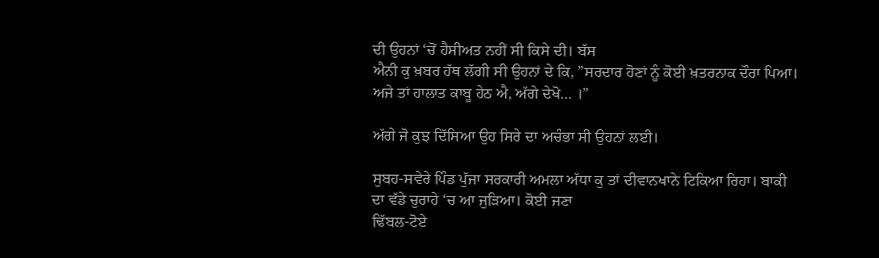ਦੀ ਉਹਨਾਂ ‘ਚੋਂ ਹੈਸੀਅਤ ਨਹੀਂ ਸੀ ਕਿਸੇ ਦੀ। ਬੱਸ
ਐਨੀ ਕੁ ਖ਼ਬਰ ਹੱਥ ਲੱਗੀ ਸੀ ਉਹਨਾਂ ਦੇ ਕਿ, ”ਸਰਦਾਰ ਹੋਣਾਂ ਨੂੰ ਕੋਈ ਖ਼ਤਰਨਾਕ ਦੌਰਾ ਪਿਆ। ਅਜੇ ਤਾਂ ਹਾਲਾਤ ਕਾਬੂ ਹੇਠ ਐ, ਅੱਗੇ ਦੇਖੋ… ।”

ਅੱਗੇ ਜੋ ਕੁਝ ਦਿੱਸਿਆ ਉਹ ਸਿਰੇ ਦਾ ਅਚੰਭਾ ਸੀ ਉਹਨਾਂ ਲਈ।

ਸੁਬਹ-ਸਵੇਰੇ ਪਿੰਡ ਪੁੱਜਾ ਸਰਕਾਰੀ ਅਮਲਾ ਅੱਧਾ ਕੁ ਤਾਂ ਦੀਵਾਨਖਾਨੇ ਟਿਕਿਆ ਰਿਹਾ। ਬਾਕੀ ਦਾ ਵੱਡੇ ਚੁਰਾਹੇ ‘ਚ ਆ ਜੁੜਿਆ। ਕੋਈ ਜਣਾ
ਢਿੱਬਲ-ਟੋਏ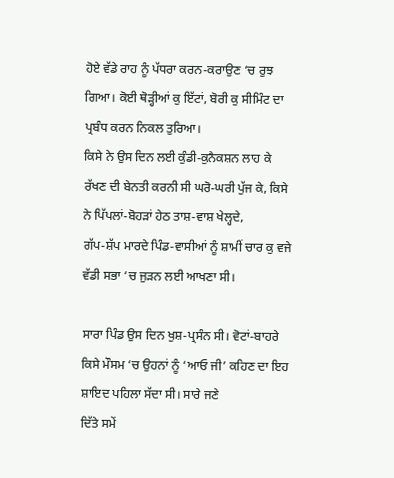ਹੋਏ ਵੱਡੇ ਰਾਹ ਨੂੰ ਪੱਧਰਾ ਕਰਨ-ਕਰਾਉਣ ‘ਚ ਰੁਝ ਗਿਆ। ਕੋਈ ਥੋੜ੍ਹੀਆਂ ਕੁ ਇੱਟਾਂ, ਬੋਰੀ ਕੁ ਸੀਮਿੰਟ ਦਾ ਪ੍ਰਬੰਧ ਕਰਨ ਨਿਕਲ ਤੁਰਿਆ।
ਕਿਸੇ ਨੇ ਉਸ ਦਿਨ ਲਈ ਕੁੰਡੀ-ਕੁਨੈਕਸ਼ਨ ਲਾਹ ਕੇ ਰੱਖਣ ਦੀ ਬੇਨਤੀ ਕਰਨੀ ਸੀ ਘਰੋ-ਘਰੀ ਪੁੱਜ ਕੇ, ਕਿਸੇ ਨੇ ਪਿੱਪਲਾਂ-ਬੋਹੜਾਂ ਹੇਠ ਤਾਸ਼-ਵਾਸ਼ ਖੇਲ੍ਹਦੇ,
ਗੱਪ-ਸ਼ੱਪ ਮਾਰਦੇ ਪਿੰਡ-ਵਾਸੀਆਂ ਨੂੰ ਸ਼ਾਮੀਂ ਚਾਰ ਕੁ ਵਜੇ ਵੱਡੀ ਸਭਾ ‘ਚ ਜੁੜਨ ਲਈ ਆਖਣਾ ਸੀ।

ਸਾਰਾ ਪਿੰਡ ਉਸ ਦਿਨ ਖੁਸ਼-ਪ੍ਰਸੰਨ ਸੀ। ਵੋਟਾਂ-ਬਾਹਰੇ ਕਿਸੇ ਮੌਸਮ ‘ਚ ਉਹਨਾਂ ਨੂੰ ‘ਆਓ ਜੀ’ ਕਹਿਣ ਦਾ ਇਹ ਸ਼ਾਇਦ ਪਹਿਲਾ ਸੱਦਾ ਸੀ। ਸਾਰੇ ਜਣੇ
ਦਿੱਤੇ ਸਮੇਂ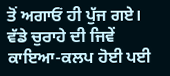ਤੋਂ ਅਗਾਓਂ ਹੀ ਪੁੱਜ ਗਏ। ਵੱਡੇ ਚੁਰਾਹੇ ਦੀ ਜਿਵੇਂ ਕਾਇਆ-ਕਲਪ ਹੋਈ ਪਈ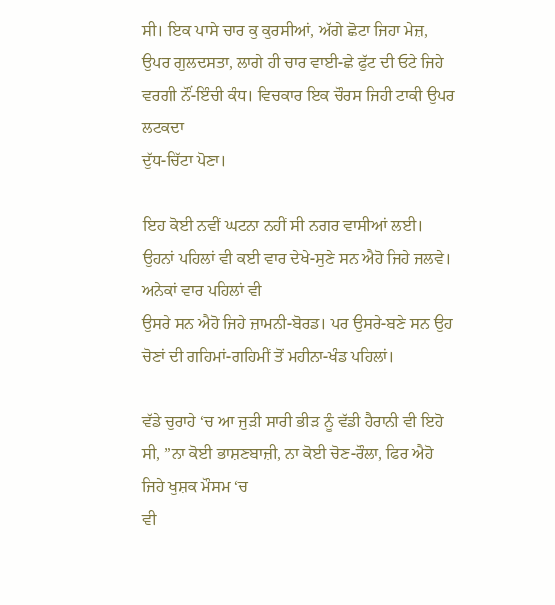ਸੀ। ਇਕ ਪਾਸੇ ਚਾਰ ਕੁ ਕੁਰਸੀਆਂ, ਅੱਗੇ ਛੋਟਾ ਜਿਹਾ ਮੇਜ਼,
ਉਪਰ ਗੁਲਦਸਤਾ, ਲਾਗੇ ਹੀ ਚਾਰ ਵਾਈ-ਛੇ ਫੁੱਟ ਦੀ ਓਟੇ ਜਿਹੇ ਵਰਗੀ ਨੌਂ-ਇੰਚੀ ਕੰਧ। ਵਿਚਕਾਰ ਇਕ ਚੌਰਸ ਜਿਹੀ ਟਾਕੀ ਉਪਰ ਲਟਕਦਾ
ਦੁੱਧ-ਚਿੱਟਾ ਪੋਣਾ।

ਇਹ ਕੋਈ ਨਵੀਂ ਘਟਨਾ ਨਹੀਂ ਸੀ ਨਗਰ ਵਾਸੀਆਂ ਲਈ। ਉਹਨਾਂ ਪਹਿਲਾਂ ਵੀ ਕਈ ਵਾਰ ਦੇਖੇ-ਸੁਣੇ ਸਨ ਐਹੋ ਜਿਹੇ ਜਲਵੇ। ਅਨੇਕਾਂ ਵਾਰ ਪਹਿਲਾਂ ਵੀ
ਉਸਰੇ ਸਨ ਐਹੋ ਜਿਹੇ ਜ਼ਾਮਨੀ-ਬੋਰਡ। ਪਰ ਉਸਰੇ-ਬਣੇ ਸਨ ਉਹ ਚੋਣਾਂ ਦੀ ਗਹਿਮਾਂ-ਗਹਿਮੀਂ ਤੋਂ ਮਹੀਨਾ-ਖੰਡ ਪਹਿਲਾਂ।

ਵੱਡੇ ਚੁਰਾਹੇ ‘ਚ ਆ ਜੁੜੀ ਸਾਰੀ ਭੀੜ ਨੂੰ ਵੱਡੀ ਹੈਰਾਨੀ ਵੀ ਇਹੋ ਸੀ, ”ਨਾ ਕੋਈ ਭਾਸ਼ਣਬਾਜ਼ੀ, ਨਾ ਕੋਈ ਚੋਣ-ਰੌਲਾ, ਫਿਰ ਐਹੋ ਜਿਹੇ ਖੁਸ਼ਕ ਮੌਸਮ ‘ਚ
ਵੀ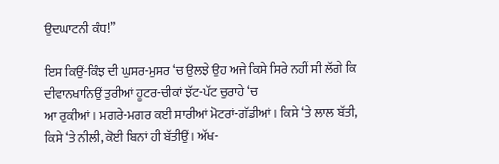ਉਦਘਾਟਨੀ ਕੰਧ!”

ਇਸ ਕਿਉਂ-ਕਿੰਝ ਦੀ ਘੁਸਰ-ਮੁਸਰ ‘ਚ ਉਲਝੇ ਉਹ ਅਜੇ ਕਿਸੇ ਸਿਰੇ ਨਹੀਂ ਸੀ ਲੱਗੇ ਕਿ ਦੀਵਾਨਖਾਨਿਉਂ ਤੁਰੀਆਂ ਹੂਟਰ-ਚੀਕਾਂ ਝੱਟ-ਪੱਟ ਚੁਰਾਹੇ ‘ਚ
ਆ ਰੁਕੀਆਂ। ਮਗਰੇ-ਮਗਰ ਕਈ ਸਾਰੀਆਂ ਮੋਟਰਾਂ-ਗੱਡੀਆਂ। ਕਿਸੇ ‘ਤੇ ਲਾਲ ਬੱਤੀ, ਕਿਸੇ ‘ਤੇ ਨੀਲੀ, ਕੋਈ ਬਿਨਾਂ ਹੀ ਬੱਤੀਉਂ। ਅੱਖ-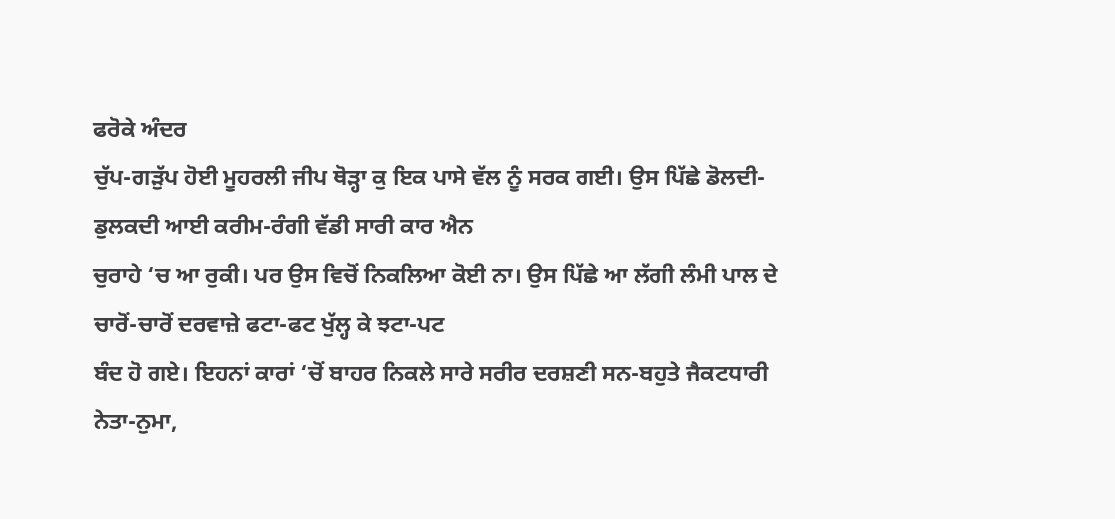ਫਰੋਕੇ ਅੰਦਰ
ਚੁੱਪ-ਗੜੁੱਪ ਹੋਈ ਮੂਹਰਲੀ ਜੀਪ ਥੋੜ੍ਹਾ ਕੁ ਇਕ ਪਾਸੇ ਵੱਲ ਨੂੰ ਸਰਕ ਗਈ। ਉਸ ਪਿੱਛੇ ਡੋਲਦੀ-ਡੁਲਕਦੀ ਆਈ ਕਰੀਮ-ਰੰਗੀ ਵੱਡੀ ਸਾਰੀ ਕਾਰ ਐਨ
ਚੁਰਾਹੇ ‘ਚ ਆ ਰੁਕੀ। ਪਰ ਉਸ ਵਿਚੋਂ ਨਿਕਲਿਆ ਕੋਈ ਨਾ। ਉਸ ਪਿੱਛੇ ਆ ਲੱਗੀ ਲੰਮੀ ਪਾਲ ਦੇ ਚਾਰੋਂ-ਚਾਰੋਂ ਦਰਵਾਜ਼ੇ ਫਟਾ-ਫਟ ਖੁੱਲ੍ਹ ਕੇ ਝਟਾ-ਪਟ
ਬੰਦ ਹੋ ਗਏ। ਇਹਨਾਂ ਕਾਰਾਂ ‘ਚੋਂ ਬਾਹਰ ਨਿਕਲੇ ਸਾਰੇ ਸਰੀਰ ਦਰਸ਼ਣੀ ਸਨ-ਬਹੁਤੇ ਜੈਕਟਧਾਰੀ ਨੇਤਾ-ਨੁਮਾ,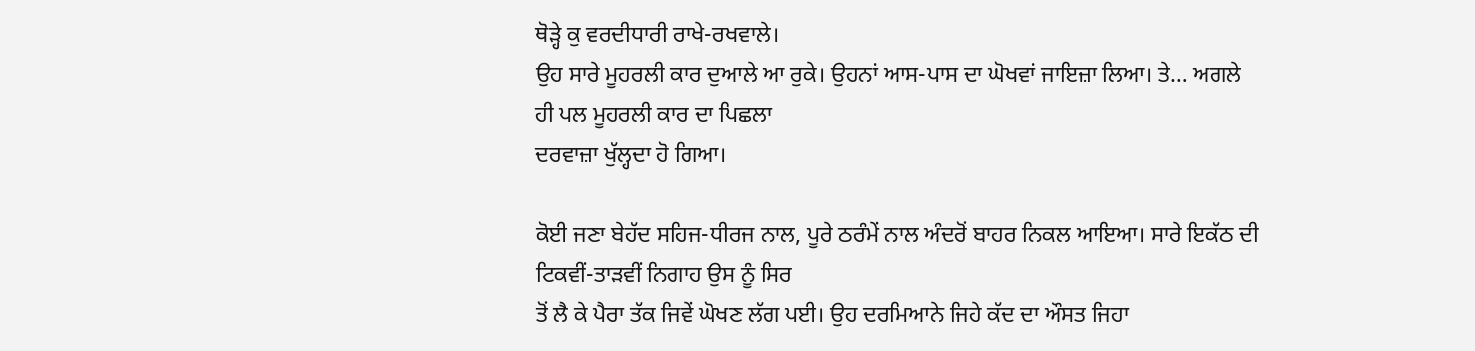ਥੋੜ੍ਹੇ ਕੁ ਵਰਦੀਧਾਰੀ ਰਾਖੇ-ਰਖਵਾਲੇ।
ਉਹ ਸਾਰੇ ਮੂਹਰਲੀ ਕਾਰ ਦੁਆਲੇ ਆ ਰੁਕੇ। ਉਹਨਾਂ ਆਸ-ਪਾਸ ਦਾ ਘੋਖਵਾਂ ਜਾਇਜ਼ਾ ਲਿਆ। ਤੇ… ਅਗਲੇ ਹੀ ਪਲ ਮੂਹਰਲੀ ਕਾਰ ਦਾ ਪਿਛਲਾ
ਦਰਵਾਜ਼ਾ ਖੁੱਲ੍ਹਦਾ ਹੋ ਗਿਆ।

ਕੋਈ ਜਣਾ ਬੇਹੱਦ ਸਹਿਜ-ਧੀਰਜ ਨਾਲ, ਪੂਰੇ ਠਰੰਮੇਂ ਨਾਲ ਅੰਦਰੋਂ ਬਾਹਰ ਨਿਕਲ ਆਇਆ। ਸਾਰੇ ਇਕੱਠ ਦੀ ਟਿਕਵੀਂ-ਤਾੜਵੀਂ ਨਿਗਾਹ ਉਸ ਨੂੰ ਸਿਰ
ਤੋਂ ਲੈ ਕੇ ਪੈਰਾ ਤੱਕ ਜਿਵੇਂ ਘੋਖਣ ਲੱਗ ਪਈ। ਉਹ ਦਰਮਿਆਨੇ ਜਿਹੇ ਕੱਦ ਦਾ ਔਸਤ ਜਿਹਾ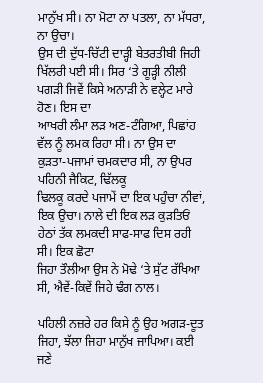ਮਾਨੁੱਖ ਸੀ। ਨਾ ਮੋਟਾ ਨਾ ਪਤਲਾ, ਨਾ ਮੱਧਰਾ, ਨਾ ਉਚਾ।
ਉਸ ਦੀ ਦੁੱਧ-ਚਿੱਟੀ ਦਾੜ੍ਹੀ ਬੇਤਰਤੀਬੀ ਜਿਹੀ ਖਿੱਲਰੀ ਪਈ ਸੀ। ਸਿਰ ‘ਤੇ ਗੂੜ੍ਹੀ ਨੀਲੀ ਪਗੜੀ ਜਿਵੇਂ ਕਿਸੇ ਅਨਾੜੀ ਨੇ ਵਲ੍ਹੇਟ ਮਾਰੇ ਹੋਣ। ਇਸ ਦਾ
ਆਖਰੀ ਲੰਮਾ ਲੜ ਅਣ-ਟੰਗਿਆ, ਪਿਛਾਂਹ ਵੱਲ ਨੂੰ ਲਮਕ ਰਿਹਾ ਸੀ। ਨਾ ਉਸ ਦਾ ਕੁੜਤਾ-ਪਜਾਮਾਂ ਚਮਕਦਾਰ ਸੀ, ਨਾ ਉਪਰ ਪਹਿਨੀ ਜੈਕਿਟ, ਢਿੱਲਕੂ
ਢਿਲਕੂ ਕਰਦੇ ਪਜਾਮੇਂ ਦਾ ਇਕ ਪਹੁੰਚਾ ਨੀਵਾਂ, ਇਕ ਉਚਾ। ਨਾਲੇ ਦੀ ਇਕ ਲੜ ਕੁੜਤਿਓਂ ਹੇਠਾਂ ਤੱਕ ਲਮਕਦੀ ਸਾਫ-ਸਾਫ ਦਿਸ ਰਹੀ ਸੀ। ਇਕ ਛੋਟਾ
ਜਿਹਾ ਤੌਲੀਆ ਉਸ ਨੇ ਮੋਢੇ ‘ਤੇ ਸੁੱਟ ਰੱਖਿਆ ਸੀ, ਐਵੇਂ-ਕਿਵੇਂ ਜਿਹੇ ਢੰਗ ਨਾਲ।

ਪਹਿਲੀ ਨਜ਼ਰੇ ਹਰ ਕਿਸੇ ਨੂੰ ਉਹ ਅਗੜ-ਦੂਤ ਜਿਹਾ, ਝੱਲਾ ਜਿਹਾ ਮਾਨੁੱਖ ਜਾਪਿਆ। ਕਈ ਜਣੇ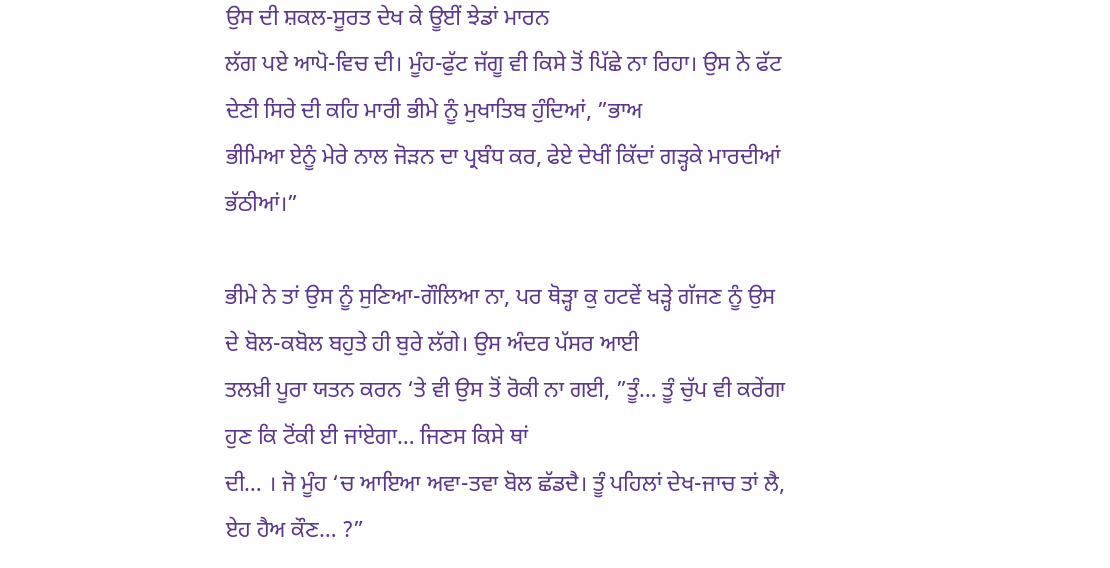ਉਸ ਦੀ ਸ਼ਕਲ-ਸੂਰਤ ਦੇਖ ਕੇ ਊਈਂ ਝੇਡਾਂ ਮਾਰਨ
ਲੱਗ ਪਏ ਆਪੋ-ਵਿਚ ਦੀ। ਮੂੰਹ-ਫੁੱਟ ਜੱਗੂ ਵੀ ਕਿਸੇ ਤੋਂ ਪਿੱਛੇ ਨਾ ਰਿਹਾ। ਉਸ ਨੇ ਫੱਟ ਦੇਣੀ ਸਿਰੇ ਦੀ ਕਹਿ ਮਾਰੀ ਭੀਮੇ ਨੂੰ ਮੁਖਾਤਿਬ ਹੁੰਦਿਆਂ, ”ਭਾਅ
ਭੀਮਿਆ ਏਨੂੰ ਮੇਰੇ ਨਾਲ ਜੋੜਨ ਦਾ ਪ੍ਰਬੰਧ ਕਰ, ਫੇਏ ਦੇਖੀਂ ਕਿੱਦਾਂ ਗੜ੍ਹਕੇ ਮਾਰਦੀਆਂ ਭੱਠੀਆਂ।”

ਭੀਮੇ ਨੇ ਤਾਂ ਉਸ ਨੂੰ ਸੁਣਿਆ-ਗੌਲਿਆ ਨਾ, ਪਰ ਥੋੜ੍ਹਾ ਕੁ ਹਟਵੇਂ ਖੜ੍ਹੇ ਗੱਜਣ ਨੂੰ ਉਸ ਦੇ ਬੋਲ-ਕਬੋਲ ਬਹੁਤੇ ਹੀ ਬੁਰੇ ਲੱਗੇ। ਉਸ ਅੰਦਰ ਪੱਸਰ ਆਈ
ਤਲਖ਼ੀ ਪੂਰਾ ਯਤਨ ਕਰਨ ‘ਤੇ ਵੀ ਉਸ ਤੋਂ ਰੋਕੀ ਨਾ ਗਈ, ”ਤੂੰ… ਤੂੰ ਚੁੱਪ ਵੀ ਕਰੇਂਗਾ ਹੁਣ ਕਿ ਟੋਂਕੀ ਈ ਜਾਂਏਗਾ… ਜਿਣਸ ਕਿਸੇ ਥਾਂ
ਦੀ… । ਜੋ ਮੂੰਹ ‘ਚ ਆਇਆ ਅਵਾ-ਤਵਾ ਬੋਲ ਛੱਡਦੈ। ਤੂੰ ਪਹਿਲਾਂ ਦੇਖ-ਜਾਚ ਤਾਂ ਲੈ, ਏਹ ਹੈਅ ਕੌਣ… ?”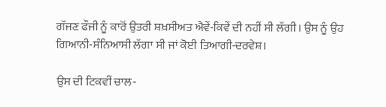ਗੱਜਣ ਫੌਜੀ ਨੂੰ ਕਾਰੋਂ ਉਤਰੀ ਸ਼ਖ਼ਸੀਅਤ ਐਵੇਂ-ਕਿਵੇਂ ਦੀ ਨਹੀਂ ਸੀ ਲੱਗੀ। ਉਸ ਨੂੰ ਉਹ ਗਿਆਨੀ-ਸੰਨਿਆਸੀ ਲੱਗਾ ਸੀ ਜਾਂ ਕੋਈ ਤਿਆਗੀ-ਦਰਵੇਸ਼।

ਉਸ ਦੀ ਟਿਕਵੀਂ ਚਾਲ-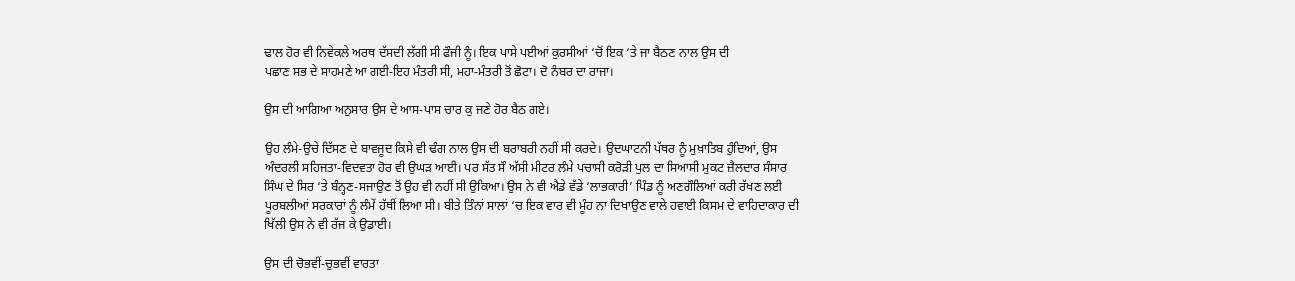ਢਾਲ ਹੋਰ ਵੀ ਨਿਵੇਕਲੇ ਅਰਥ ਦੱਸਦੀ ਲੱਗੀ ਸੀ ਫੌਜੀ ਨੂੰ। ਇਕ ਪਾਸੇ ਪਈਆਂ ਕੁਰਸੀਆਂ ‘ਚੋਂ ਇਕ ‘ਤੇ ਜਾ ਬੈਠਣ ਨਾਲ ਉਸ ਦੀ
ਪਛਾਣ ਸਭ ਦੇ ਸਾਹਮਣੇ ਆ ਗਈ-ਇਹ ਮੰਤਰੀ ਸੀ, ਮਹਾ-ਮੰਤਰੀ ਤੋਂ ਛੋਟਾ। ਦੋ ਨੰਬਰ ਦਾ ਰਾਜਾ।

ਉਸ ਦੀ ਆਗਿਆ ਅਨੁਸਾਰ ਉਸ ਦੇ ਆਸ-ਪਾਸ ਚਾਰ ਕੁ ਜਣੇ ਹੋਰ ਬੈਠ ਗਏ।

ਉਹ ਲੰਮੇ-ਉਚੇ ਦਿੱਸਣ ਦੇ ਬਾਵਜੂਦ ਕਿਸੇ ਵੀ ਢੰਗ ਨਾਲ ਉਸ ਦੀ ਬਰਾਬਰੀ ਨਹੀਂ ਸੀ ਕਰਦੇ। ਉਦਘਾਟਨੀ ਪੱਥਰ ਨੂੰ ਮੁਖ਼ਾਤਿਬ ਹੁੰਦਿਆਂ, ਉਸ
ਅੰਦਰਲੀ ਸਹਿਜਤਾ-ਵਿਦਵਤਾ ਹੋਰ ਵੀ ਉਘੜ ਆਈ। ਪਰ ਸੱਤ ਸੌ ਅੱਸੀ ਮੀਟਰ ਲੰਮੇ ਪਚਾਸੀ ਕਰੋੜੀ ਪੁਲ ਦਾ ਸਿਆਸੀ ਮੁਕਟ ਜ਼ੈਲਦਾਰ ਸੰਸਾਰ
ਸਿੰਘ ਦੇ ਸਿਰ ‘ਤੇ ਬੰਨ੍ਹਣ-ਸਜਾਉਣ ਤੋਂ ਉਹ ਵੀ ਨਹੀਂ ਸੀ ਉਕਿਆ। ਉਸ ਨੇ ਵੀ ਐਡੇ ਵੱਡੇ ‘ਲਾਭਕਾਰੀ’ ਪਿੰਡ ਨੂੰ ਅਣਗੌਲਿਆਂ ਕਰੀ ਰੱਖਣ ਲਈ
ਪੂਰਬਲੀਆਂ ਸਰਕਾਰਾਂ ਨੂੰ ਲੰਮੇਂ ਹੱਥੀਂ ਲਿਆ ਸੀ। ਬੀਤੇ ਤਿੰਨਾਂ ਸਾਲਾਂ ‘ਚ ਇਕ ਵਾਰ ਵੀ ਮੂੰਹ ਨਾ ਦਿਖਾਉਣ ਵਾਲੇ ਹਵਾਈ ਕਿਸਮ ਦੇ ਵਾਹਿਦਾਕਾਰ ਦੀ
ਖਿੱਲੀ ਉਸ ਨੇ ਵੀ ਰੱਜ ਕੇ ਉਡਾਈ।

ਉਸ ਦੀ ਚੋਭਵੀਂ-ਚੁਭਵੀਂ ਵਾਰਤਾ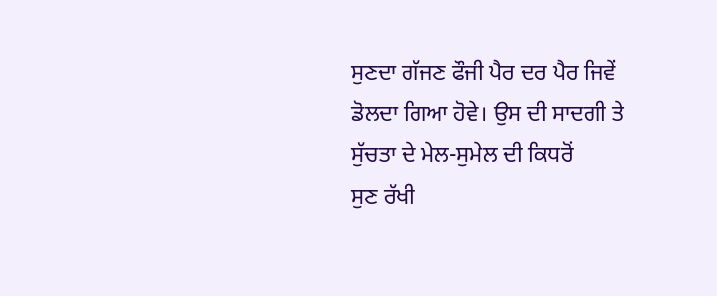ਸੁਣਦਾ ਗੱਜਣ ਫੌਜੀ ਪੈਰ ਦਰ ਪੈਰ ਜਿਵੇਂ ਡੋਲਦਾ ਗਿਆ ਹੋਵੇ। ਉਸ ਦੀ ਸਾਦਗੀ ਤੇ ਸੁੱਚਤਾ ਦੇ ਮੇਲ-ਸੁਮੇਲ ਦੀ ਕਿਧਰੋਂ
ਸੁਣ ਰੱਖੀ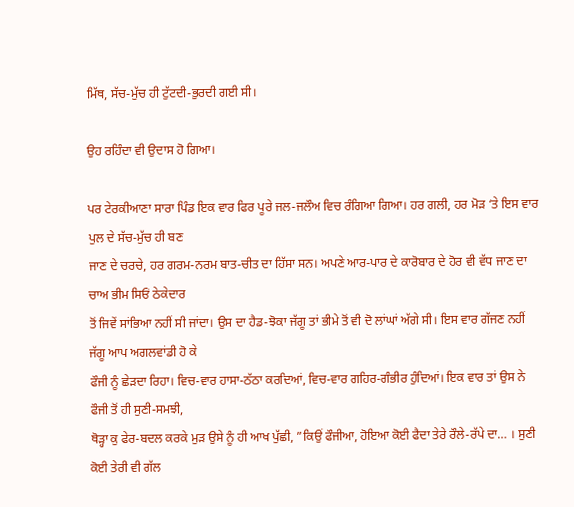ਮਿੱਥ, ਸੱਚ-ਮੁੱਚ ਹੀ ਟੁੱਟਦੀ-ਭੁਰਦੀ ਗਈ ਸੀ।

ਉਹ ਰਹਿੰਦਾ ਵੀ ਉਦਾਸ ਹੋ ਗਿਆ।

ਪਰ ਟੇਰਕੀਆਣਾ ਸਾਰਾ ਪਿੰਡ ਇਕ ਵਾਰ ਫਿਰ ਪੂਰੇ ਜਲ-ਜਲੌਅ ਵਿਚ ਰੰਗਿਆ ਗਿਆ। ਹਰ ਗਲੀ, ਹਰ ਮੋੜ ‘ਤੇ ਇਸ ਵਾਰ ਪੁਲ ਦੇ ਸੱਚ-ਮੁੱਚ ਹੀ ਬਣ
ਜਾਣ ਦੇ ਚਰਚੇ, ਹਰ ਗਰਮ-ਨਰਮ ਬਾਤ-ਚੀਤ ਦਾ ਹਿੱਸਾ ਸਨ। ਅਪਣੇ ਆਰ-ਪਾਰ ਦੇ ਕਾਰੋਬਾਰ ਦੇ ਹੋਰ ਵੀ ਵੱਧ ਜਾਣ ਦਾ ਚਾਅ ਭੀਮ ਸਿਓਂ ਠੇਕੇਦਾਰ
ਤੋਂ ਜਿਵੇਂ ਸਾਂਭਿਆ ਨਹੀਂ ਸੀ ਜਾਂਦਾ। ਉਸ ਦਾ ਹੈਡ-ਝੋਕਾ ਜੱਗੂ ਤਾਂ ਭੀਮੇ ਤੋਂ ਵੀ ਦੋ ਲਾਂਘਾਂ ਅੱਗੇ ਸੀ। ਇਸ ਵਾਰ ਗੱਜਣ ਨਹੀਂ ਜੱਗੂ ਆਪ ਅਗਲਵਾਂਡੀ ਹੋ ਕੇ
ਫੌਜੀ ਨੂੰ ਛੇੜਦਾ ਰਿਹਾ। ਵਿਚ-ਵਾਰ ਹਾਸਾ-ਠੱਠਾ ਕਰਦਿਆਂ, ਵਿਚ-ਵਾਰ ਗਹਿਰ-ਗੰਭੀਰ ਹੁੰਦਿਆਂ। ਇਕ ਵਾਰ ਤਾਂ ਉਸ ਨੇ ਫੌਜੀ ਤੋਂ ਹੀ ਸੁਣੀ-ਸਮਝੀ,
ਥੋੜ੍ਹਾ ਕੁ ਫੇਰ-ਬਦਲ ਕਰਕੇ ਮੁੜ ਉਸੇ ਨੂੰ ਹੀ ਆਖ ਪੁੱਛੀ, ”ਕਿਉਂ ਫੌਜੀਆ, ਹੋਇਆ ਕੋਈ ਫੈਦਾ ਤੇਰੇ ਰੌਲੇ-ਰੱਪੇ ਦਾ… । ਸੁਣੀ ਕੋਈ ਤੇਰੀ ਵੀ ਗੱਲ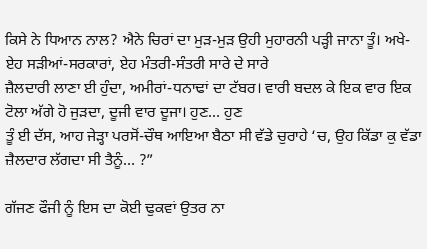ਕਿਸੇ ਨੇ ਧਿਆਨ ਨਾਲ? ਐਨੇ ਚਿਰਾਂ ਦਾ ਮੁੜ-ਮੁੜ ਉਹੀ ਮੁਹਾਰਨੀ ਪੜ੍ਹੀ ਜਾਨਾ ਤੂੰ। ਅਖੇ-ਏਹ ਸੜੀਆਂ-ਸਰਕਾਰਾਂ, ਏਹ ਮੰਤਰੀ-ਸੰਤਰੀ ਸਾਰੇ ਦੇ ਸਾਰੇ
ਜ਼ੈਲਦਾਰੀ ਲਾਣਾ ਈ ਹੁੰਦਾ, ਅਮੀਰਾਂ-ਧਨਾਢਾਂ ਦਾ ਟੱਬਰ। ਵਾਰੀ ਬਦਲ ਕੇ ਇਕ ਵਾਰ ਇਕ ਟੋਲਾ ਅੱਗੇ ਹੋ ਜੁੜਦਾ, ਦੂਜੀ ਵਾਰ ਦੂਜਾ। ਹੁਣ… ਹੁਣ
ਤੂੰ ਈ ਦੱਸ, ਆਹ ਜੇੜ੍ਹਾ ਪਰਸੋਂ-ਚੌਥ ਆਇਆ ਬੈਠਾ ਸੀ ਵੱਡੇ ਚੁਰਾਹੇ ‘ਚ, ਉਹ ਕਿੱਡਾ ਕੁ ਵੱਡਾ ਜ਼ੈਲਦਾਰ ਲੱਗਦਾ ਸੀ ਤੈਨੂੰ… ?”

ਗੱਜਣ ਫੌਜੀ ਨੂੰ ਇਸ ਦਾ ਕੋਈ ਢੁਕਵਾਂ ਉਤਰ ਨਾ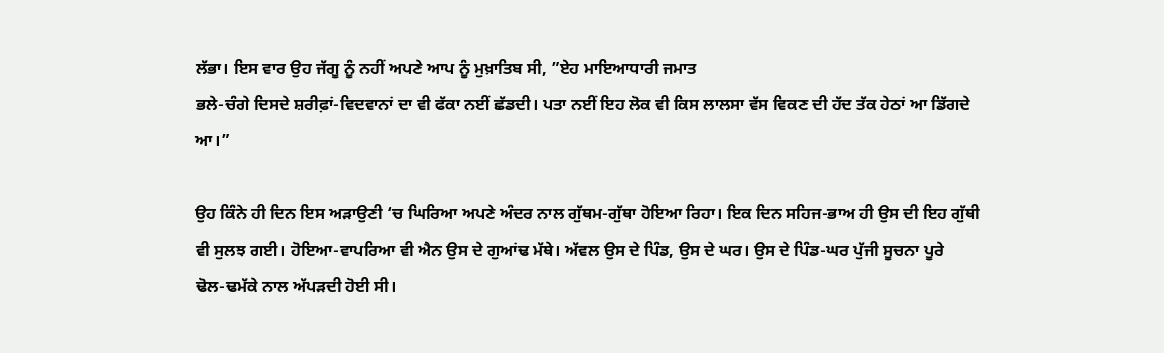ਲੱਭਾ। ਇਸ ਵਾਰ ਉਹ ਜੱਗੂ ਨੂੰ ਨਹੀਂ ਅਪਣੇ ਆਪ ਨੂੰ ਮੁਖ਼ਾਤਿਬ ਸੀ, ”ਏਹ ਮਾਇਆਧਾਰੀ ਜਮਾਤ
ਭਲੇ-ਚੰਗੇ ਦਿਸਦੇ ਸ਼ਰੀਫ਼ਾਂ-ਵਿਦਵਾਨਾਂ ਦਾ ਵੀ ਫੱਕਾ ਨਈਂ ਛੱਡਦੀ। ਪਤਾ ਨਈਂ ਇਹ ਲੋਕ ਵੀ ਕਿਸ ਲਾਲਸਾ ਵੱਸ ਵਿਕਣ ਦੀ ਹੱਦ ਤੱਕ ਹੇਠਾਂ ਆ ਡਿੱਗਦੇ
ਆ।”

ਉਹ ਕਿੰਨੇ ਹੀ ਦਿਨ ਇਸ ਅੜਾਉਣੀ ‘ਚ ਘਿਰਿਆ ਅਪਣੇ ਅੰਦਰ ਨਾਲ ਗੁੱਥਮ-ਗੁੱਥਾ ਹੋਇਆ ਰਿਹਾ। ਇਕ ਦਿਨ ਸਹਿਜ-ਭਾਅ ਹੀ ਉਸ ਦੀ ਇਹ ਗੁੱਥੀ
ਵੀ ਸੁਲਝ ਗਈ। ਹੋਇਆ-ਵਾਪਰਿਆ ਵੀ ਐਨ ਉਸ ਦੇ ਗੁਆਂਢ ਮੱਥੇ। ਅੱਵਲ ਉਸ ਦੇ ਪਿੰਡ, ਉਸ ਦੇ ਘਰ। ਉਸ ਦੇ ਪਿੰਡ-ਘਰ ਪੁੱਜੀ ਸੂਚਨਾ ਪੂਰੇ
ਢੋਲ-ਢਮੱਕੇ ਨਾਲ ਅੱਪੜਦੀ ਹੋਈ ਸੀ।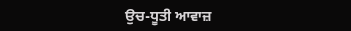ਉਚ-ਧੂਤੀ ਆਵਾਜ਼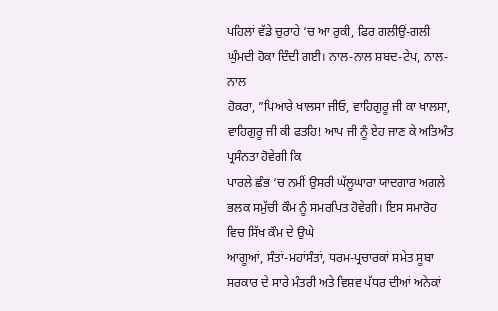ਪਹਿਲਾਂ ਵੱਡੇ ਚੁਰਾਹੇ ‘ਚ ਆ ਰੁਕੀ, ਫਿਰ ਗਲੀਉਂ-ਗਲੀ ਘੁੰਮਦੀ ਹੋਕਾ ਦਿੰਦੀ ਗਈ। ਨਾਲ-ਨਾਲ ਸ਼ਬਦ-ਟੇਪ, ਨਾਲ-ਨਾਲ
ਹੋਕਰਾ, ”ਪਿਆਰੇ ਖਾਲਸਾ ਜੀਓ, ਵਾਹਿਗੁਰੂ ਜੀ ਕਾ ਖਾਲਸਾ, ਵਾਹਿਗੁਰੂ ਜੀ ਕੀ ਫਤਹਿ! ਆਪ ਜੀ ਨੂੰ ਏਹ ਜਾਣ ਕੇ ਅਤਿਅੰਤ ਪ੍ਰਸੰਨਤਾ ਹੋਵੇਗੀ ਕਿ
ਪਾਰਲੇ ਛੰਭ ‘ਚ ਨਮੀਂ ਉਸਰੀ ਘੱਲੂਘਾਰਾ ਯਾਦਗਾਰ ਅਗਲੇ ਭਲਕ ਸਮੁੱਚੀ ਕੌਮ ਨੂੰ ਸਮਰਪਿਤ ਹੋਵੇਗੀ। ਇਸ ਸਮਾਰੋਹ ਵਿਚ ਸਿੱਖ ਕੌਮ ਦੇ ਉਘੇ
ਆਗੂਆਂ, ਸੰਤਾਂ-ਮਹਾਂਸੰਤਾਂ, ਧਰਮ-ਪ੍ਰਚਾਰਕਾਂ ਸਮੇਤ ਸੂਬਾ ਸਰਕਾਰ ਦੇ ਸਾਰੇ ਮੰਤਰੀ ਅਤੇ ਵਿਸ਼ਵ ਪੱਧਰ ਦੀਆਂ ਅਨੇਕਾਂ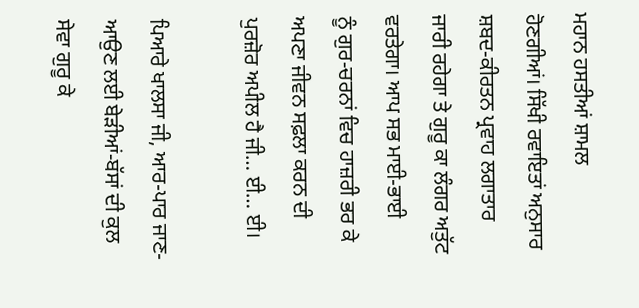ਮਹਾਨ ਹਸਤੀਆਂ ਸ਼ਾਮਲ
ਹੋਣਗੀਆਂ। ਸਿੱਖੀ ਰਵਾਇਤਾਂ ਅਨੁਸਾਰ ਸ਼ਬਦ-ਕੀਰਤਨ ਪ੍ਰਵਾਹ ਲਗਾਤਾਰ ਜਾਰੀ ਰਹੇਗਾ ਤੇ ਗੁਰੂ ਕਾ ਲੰਗਰ ਅਤੁੱਟ ਵਰਤੇਗਾ। ਆਪ ਸਭ ਮਾਈ-ਭਾਈ
ਨੂੰ ਗੁਰ-ਚਰਨਾਂ ਵਿਚ ਹਾਜ਼ਰੀ ਭਰ ਕੇ ਅਪਣਾ ਜੀਵਨ ਸਫ਼ਲਾ ਕਰਨ ਦੀ ਪੁਰਜ਼ੋਰ ਅਪੀਲ ਹੈ ਜੀ… ਈ… ਈ।

ਪਿਆਰੇ ਖਾਲਸਾ ਜੀ, ਆਰ-ਪਾਰ ਜਾਣ-ਆਉਣ ਲਈ ਬੇੜੀਆਂ-ਬੱਸਾਂ ਦੀ ਕੁਲ ਸੇਵਾ ਗੁਰੂ ਕੇ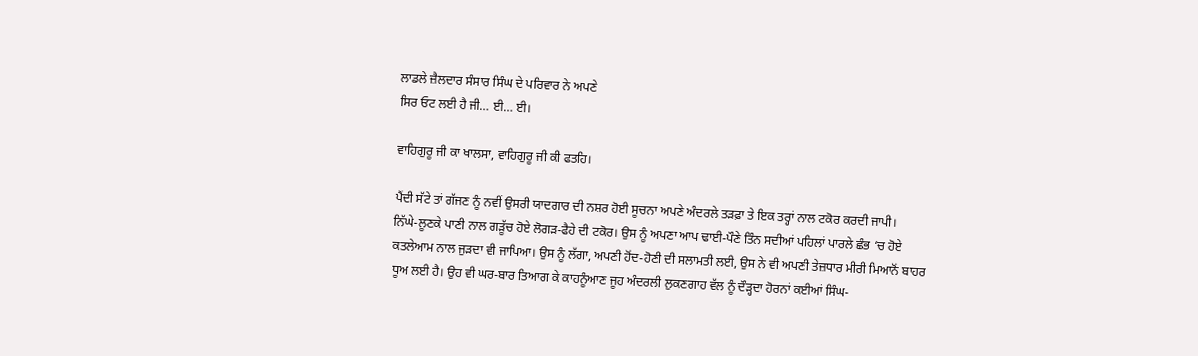ਲਾਡਲੇ ਜ਼ੈਲਦਾਰ ਸੰਸਾਰ ਸਿੰਘ ਦੇ ਪਰਿਵਾਰ ਨੇ ਅਪਣੇ
ਸਿਰ ਓਟ ਲਈ ਹੈ ਜੀ… ਈ… ਈ।

ਵਾਹਿਗੁਰੂ ਜੀ ਕਾ ਖਾਲਸਾ, ਵਾਹਿਗੁਰੂ ਜੀ ਕੀ ਫਤਹਿ।

ਪੈਂਦੀ ਸੱਟੇ ਤਾਂ ਗੱਜਣ ਨੂੰ ਨਵੀਂ ਉਸਰੀ ਯਾਦਗਾਰ ਦੀ ਨਸ਼ਰ ਹੋਈ ਸੂਚਨਾ ਅਪਣੇ ਅੰਦਰਲੇ ਤੜਫ਼ਾ ਤੇ ਇਕ ਤਰ੍ਹਾਂ ਨਾਲ ਟਕੋਰ ਕਰਦੀ ਜਾਪੀ।
ਨਿੱਘੇ-ਲੂਣਕੇ ਪਾਣੀ ਨਾਲ ਗੜੂੱਚ ਹੋਏ ਲੋਗੜ-ਫੈਹੇ ਦੀ ਟਕੋਰ। ਉਸ ਨੂੰ ਅਪਣਾ ਆਪ ਢਾਈ-ਪੌਣੇ ਤਿੰਨ ਸਦੀਆਂ ਪਹਿਲਾਂ ਪਾਰਲੇ ਛੰਭ ‘ਚ ਹੋਏ
ਕਤਲੇਆਮ ਨਾਲ ਜੁੜਦਾ ਵੀ ਜਾਪਿਆ। ਉਸ ਨੂੰ ਲੱਗਾ, ਅਪਣੀ ਹੋਂਦ-ਹੋਣੀ ਦੀ ਸਲਾਮਤੀ ਲਈ, ਉਸ ਨੇ ਵੀ ਅਪਣੀ ਤੇਜ਼ਧਾਰ ਮੀਰੀ ਮਿਆਨੋਂ ਬਾਹਰ
ਧੂਅ ਲਈ ਹੈ। ਉਹ ਵੀ ਘਰ-ਬਾਰ ਤਿਆਗ ਕੇ ਕਾਹਨੂੰਆਣ ਜੂਹ ਅੰਦਰਲੀ ਲੁਕਣਗਾਹ ਵੱਲ ਨੂੰ ਦੌੜ੍ਹਦਾ ਹੋਰਨਾਂ ਕਈਆਂ ਸਿੰਘ-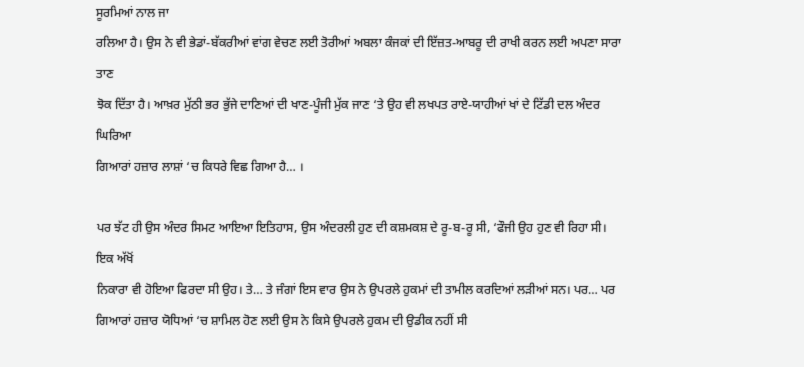ਸੂਰਮਿਆਂ ਨਾਲ ਜਾ
ਰਲਿਆ ਹੈ। ਉਸ ਨੇ ਵੀ ਭੇਡਾਂ-ਬੱਕਰੀਆਂ ਵਾਂਗ ਵੇਚਣ ਲਈ ਤੋਰੀਆਂ ਅਬਲਾ ਕੰਜਕਾਂ ਦੀ ਇੱਜ਼ਤ-ਆਬਰੂ ਦੀ ਰਾਖੀ ਕਰਨ ਲਈ ਅਪਣਾ ਸਾਰਾ ਤਾਣ
ਝੋਕ ਦਿੱਤਾ ਹੈ। ਆਖ਼ਰ ਮੁੱਠੀ ਭਰ ਭੁੱਜੇ ਦਾਣਿਆਂ ਦੀ ਖਾਣ-ਪੂੰਜੀ ਮੁੱਕ ਜਾਣ ‘ਤੇ ਉਹ ਵੀ ਲਖਪਤ ਰਾਏ-ਯਾਹੀਆਂ ਖਾਂ ਦੇ ਟਿੱਡੀ ਦਲ ਅੰਦਰ ਘਿਰਿਆ
ਗਿਆਰਾਂ ਹਜ਼ਾਰ ਲਾਸ਼ਾਂ ‘ਚ ਕਿਧਰੇ ਵਿਛ ਗਿਆ ਹੈ… ।

ਪਰ ਝੱਟ ਹੀ ਉਸ ਅੰਦਰ ਸਿਮਟ ਆਇਆ ਇਤਿਹਾਸ, ਉਸ ਅੰਦਰਲੀ ਹੁਣ ਦੀ ਕਸ਼ਮਕਸ਼ ਦੇ ਰੂ-ਬ-ਰੂ ਸੀ, ‘ਫੌਜੀ ਉਹ ਹੁਣ ਵੀ ਰਿਹਾ ਸੀ। ਇਕ ਅੱਖੋਂ
ਨਿਕਾਰਾ ਵੀ ਹੋਇਆ ਫਿਰਦਾ ਸੀ ਉਹ। ਤੇ… ਤੇ ਜੰਗਾਂ ਇਸ ਵਾਰ ਉਸ ਨੇ ਉਪਰਲੇ ਹੁਕਮਾਂ ਦੀ ਤਾਮੀਲ ਕਰਦਿਆਂ ਲੜੀਆਂ ਸਨ। ਪਰ… ਪਰ
ਗਿਆਰਾਂ ਹਜ਼ਾਰ ਯੋਧਿਆਂ ‘ਚ ਸ਼ਾਮਿਲ ਹੋਣ ਲਈ ਉਸ ਨੇ ਕਿਸੇ ਉਪਰਲੇ ਹੁਕਮ ਦੀ ਉਡੀਕ ਨਹੀਂ ਸੀ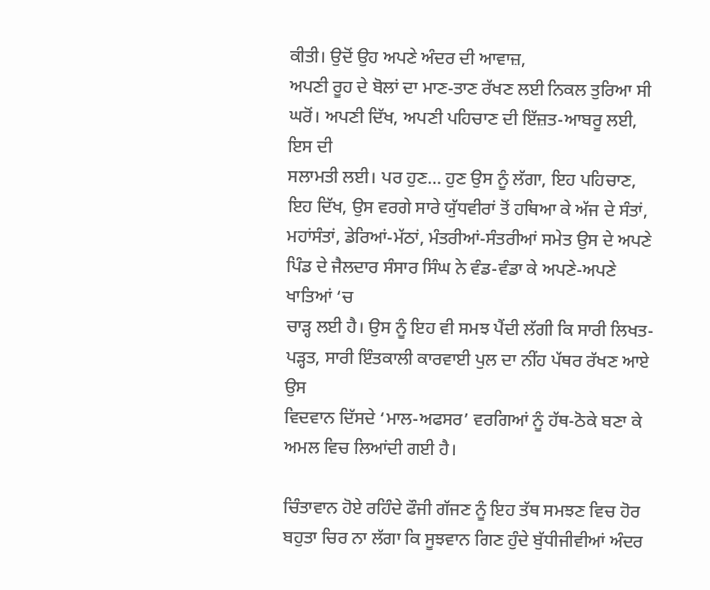ਕੀਤੀ। ਉਦੋਂ ਉਹ ਅਪਣੇ ਅੰਦਰ ਦੀ ਆਵਾਜ਼,
ਅਪਣੀ ਰੂਹ ਦੇ ਬੋਲਾਂ ਦਾ ਮਾਣ-ਤਾਣ ਰੱਖਣ ਲਈ ਨਿਕਲ ਤੁਰਿਆ ਸੀ ਘਰੋਂ। ਅਪਣੀ ਦਿੱਖ, ਅਪਣੀ ਪਹਿਚਾਣ ਦੀ ਇੱਜ਼ਤ-ਆਬਰੂ ਲਈ, ਇਸ ਦੀ
ਸਲਾਮਤੀ ਲਈ। ਪਰ ਹੁਣ… ਹੁਣ ਉਸ ਨੂੰ ਲੱਗਾ, ਇਹ ਪਹਿਚਾਣ, ਇਹ ਦਿੱਖ, ਉਸ ਵਰਗੇ ਸਾਰੇ ਯੁੱਧਵੀਰਾਂ ਤੋਂ ਹਥਿਆ ਕੇ ਅੱਜ ਦੇ ਸੰਤਾਂ,
ਮਹਾਂਸੰਤਾਂ, ਡੇਰਿਆਂ-ਮੱਠਾਂ, ਮੰਤਰੀਆਂ-ਸੰਤਰੀਆਂ ਸਮੇਤ ਉਸ ਦੇ ਅਪਣੇ ਪਿੰਡ ਦੇ ਜੈਲਦਾਰ ਸੰਸਾਰ ਸਿੰਘ ਨੇ ਵੰਡ-ਵੰਡਾ ਕੇ ਅਪਣੇ-ਅਪਣੇ ਖਾਤਿਆਂ ‘ਚ
ਚਾੜ੍ਹ ਲਈ ਹੈ। ਉਸ ਨੂੰ ਇਹ ਵੀ ਸਮਝ ਪੈਂਦੀ ਲੱਗੀ ਕਿ ਸਾਰੀ ਲਿਖਤ-ਪੜ੍ਹਤ, ਸਾਰੀ ਇੰਤਕਾਲੀ ਕਾਰਵਾਈ ਪੁਲ ਦਾ ਨੀਂਹ ਪੱਥਰ ਰੱਖਣ ਆਏ ਉਸ
ਵਿਦਵਾਨ ਦਿੱਸਦੇ ‘ਮਾਲ-ਅਫਸਰ’ ਵਰਗਿਆਂ ਨੂੰ ਹੱਥ-ਠੋਕੇ ਬਣਾ ਕੇ ਅਮਲ ਵਿਚ ਲਿਆਂਦੀ ਗਈ ਹੈ।

ਚਿੰਤਾਵਾਨ ਹੋਏ ਰਹਿੰਦੇ ਫੌਜੀ ਗੱਜਣ ਨੂੰ ਇਹ ਤੱਥ ਸਮਝਣ ਵਿਚ ਹੋਰ ਬਹੁਤਾ ਚਿਰ ਨਾ ਲੱਗਾ ਕਿ ਸੂਝਵਾਨ ਗਿਣ ਹੁੰਦੇ ਬੁੱਧੀਜੀਵੀਆਂ ਅੰਦਰ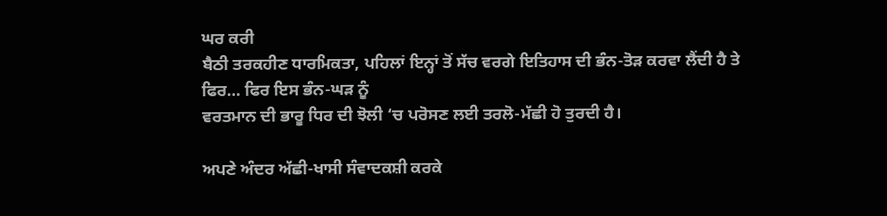ਘਰ ਕਰੀ
ਬੈਠੀ ਤਰਕਹੀਣ ਧਾਰਮਿਕਤਾ, ਪਹਿਲਾਂ ਇਨ੍ਹਾਂ ਤੋਂ ਸੱਚ ਵਰਗੇ ਇਤਿਹਾਸ ਦੀ ਭੰਨ-ਤੋੜ ਕਰਵਾ ਲੈਂਦੀ ਹੈ ਤੇ ਫਿਰ… ਫਿਰ ਇਸ ਭੰਨ-ਘੜ ਨੂੰ
ਵਰਤਮਾਨ ਦੀ ਭਾਰੂ ਧਿਰ ਦੀ ਝੋਲੀ ‘ਚ ਪਰੋਸਣ ਲਈ ਤਰਲੋ-ਮੱਛੀ ਹੋ ਤੁਰਦੀ ਹੈ।

ਅਪਣੇ ਅੰਦਰ ਅੱਛੀ-ਖਾਸੀ ਸੰਵਾਦਕਸ਼ੀ ਕਰਕੇ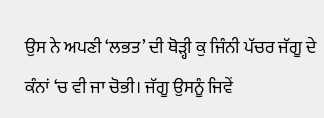ਉਸ ਨੇ ਅਪਣੀ ‘ਲਭਤ’ ਦੀ ਥੋੜ੍ਹੀ ਕੁ ਜਿੰਨੀ ਪੱਚਰ ਜੱਗੂ ਦੇ ਕੰਨਾਂ ‘ਚ ਵੀ ਜਾ ਚੋਭੀ। ਜੱਗੂ ਉਸਨੂੰ ਜਿਵੇਂ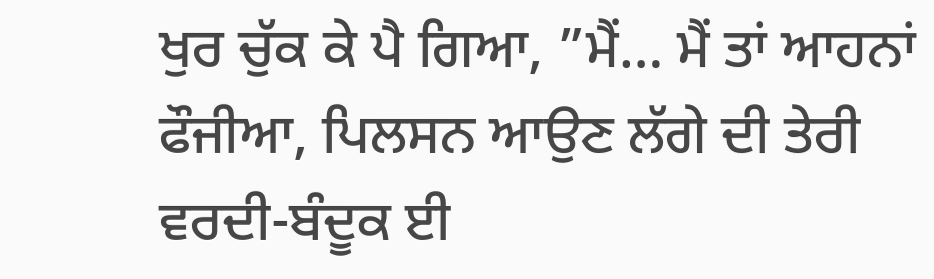ਖੁਰ ਚੁੱਕ ਕੇ ਪੈ ਗਿਆ, ”ਮੈਂ… ਮੈਂ ਤਾਂ ਆਹਨਾਂ ਫੌਜੀਆ, ਪਿਲਸਨ ਆਉਣ ਲੱਗੇ ਦੀ ਤੇਰੀ ਵਰਦੀ-ਬੰਦੂਕ ਈ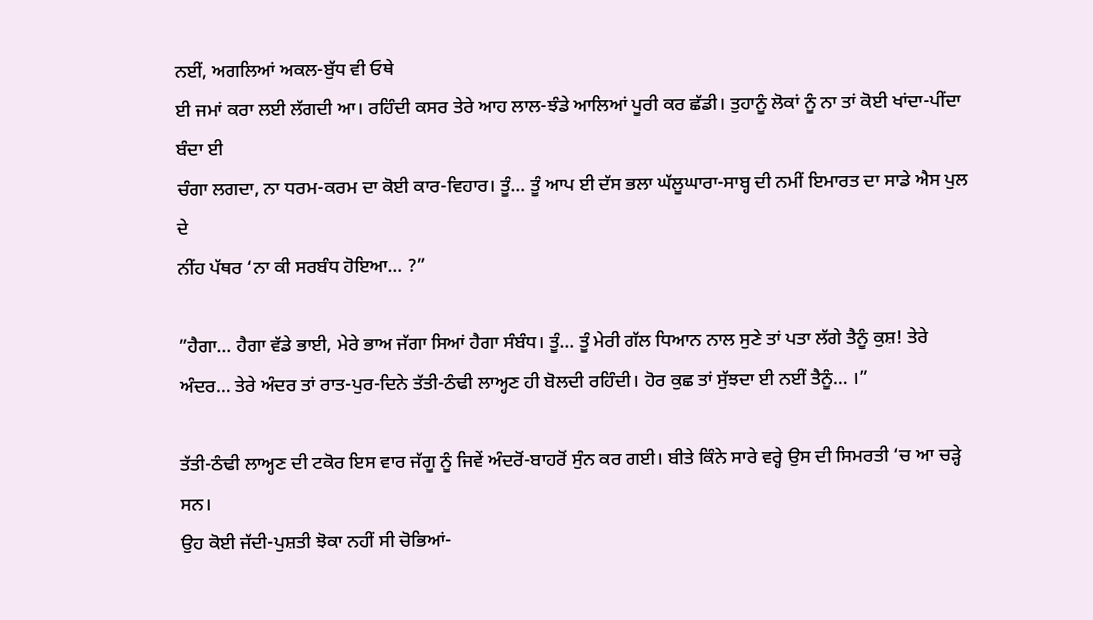ਨਈਂ, ਅਗਲਿਆਂ ਅਕਲ-ਬੁੱਧ ਵੀ ਓਥੇ
ਈ ਜਮਾਂ ਕਰਾ ਲਈ ਲੱਗਦੀ ਆ। ਰਹਿੰਦੀ ਕਸਰ ਤੇਰੇ ਆਹ ਲਾਲ-ਝੰਡੇ ਆਲਿਆਂ ਪੂਰੀ ਕਰ ਛੱਡੀ। ਤੁਹਾਨੂੰ ਲੋਕਾਂ ਨੂੰ ਨਾ ਤਾਂ ਕੋਈ ਖਾਂਦਾ-ਪੀਂਦਾ ਬੰਦਾ ਈ
ਚੰਗਾ ਲਗਦਾ, ਨਾ ਧਰਮ-ਕਰਮ ਦਾ ਕੋਈ ਕਾਰ-ਵਿਹਾਰ। ਤੂੰ… ਤੂੰ ਆਪ ਈ ਦੱਸ ਭਲਾ ਘੱਲੂਘਾਰਾ-ਸਾਬ੍ਹ ਦੀ ਨਮੀਂ ਇਮਾਰਤ ਦਾ ਸਾਡੇ ਐਸ ਪੁਲ ਦੇ
ਨੀਂਹ ਪੱਥਰ ‘ਨਾ ਕੀ ਸਰਬੰਧ ਹੋਇਆ… ?”

”ਹੈਗਾ… ਹੈਗਾ ਵੱਡੇ ਭਾਈ, ਮੇਰੇ ਭਾਅ ਜੱਗਾ ਸਿਆਂ ਹੈਗਾ ਸੰਬੰਧ। ਤੂੰ… ਤੂੰ ਮੇਰੀ ਗੱਲ ਧਿਆਨ ਨਾਲ ਸੁਣੇ ਤਾਂ ਪਤਾ ਲੱਗੇ ਤੈਨੂੰ ਕੁਸ਼! ਤੇਰੇ
ਅੰਦਰ… ਤੇਰੇ ਅੰਦਰ ਤਾਂ ਰਾਤ-ਪੁਰ-ਦਿਨੇ ਤੱਤੀ-ਠੰਢੀ ਲਾਅ੍ਹਣ ਹੀ ਬੋਲਦੀ ਰਹਿੰਦੀ। ਹੋਰ ਕੁਛ ਤਾਂ ਸੁੱਝਦਾ ਈ ਨਈਂ ਤੈਨੂੰ… ।”

ਤੱਤੀ-ਠੰਢੀ ਲਾਅ੍ਹਣ ਦੀ ਟਕੋਰ ਇਸ ਵਾਰ ਜੱਗੂ ਨੂੰ ਜਿਵੇਂ ਅੰਦਰੋਂ-ਬਾਹਰੋਂ ਸੁੰਨ ਕਰ ਗਈ। ਬੀਤੇ ਕਿੰਨੇ ਸਾਰੇ ਵਰ੍ਹੇ ਉਸ ਦੀ ਸਿਮਰਤੀ ‘ਚ ਆ ਚੜ੍ਹੇ ਸਨ।
ਉਹ ਕੋਈ ਜੱਦੀ-ਪੁਸ਼ਤੀ ਝੋਕਾ ਨਹੀਂ ਸੀ ਚੋਭਿਆਂ-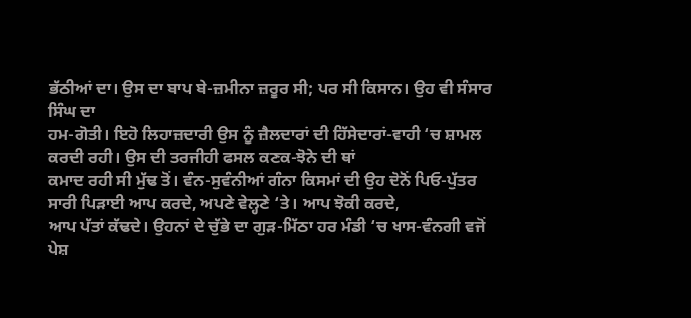ਭੱਠੀਆਂ ਦਾ। ਉਸ ਦਾ ਬਾਪ ਬੇ-ਜ਼ਮੀਨਾ ਜ਼ਰੂਰ ਸੀ; ਪਰ ਸੀ ਕਿਸਾਨ। ਉਹ ਵੀ ਸੰਸਾਰ ਸਿੰਘ ਦਾ
ਹਮ-ਗੋਤੀ। ਇਹੋ ਲਿਹਾਜ਼ਦਾਰੀ ਉਸ ਨੂੰ ਜ਼ੈਲਦਾਰਾਂ ਦੀ ਹਿੱਸੇਦਾਰਾਂ-ਵਾਹੀ ‘ਚ ਸ਼ਾਮਲ ਕਰਦੀ ਰਹੀ। ਉਸ ਦੀ ਤਰਜੀਹੀ ਫਸਲ ਕਣਕ-ਝੋਨੇ ਦੀ ਥਾਂ
ਕਮਾਦ ਰਹੀ ਸੀ ਮੁੱਢ ਤੋਂ। ਵੰਨ-ਸੁਵੰਨੀਆਂ ਗੰਨਾ ਕਿਸਮਾਂ ਦੀ ਉਹ ਦੋਨੋਂ ਪਿਓ-ਪੁੱਤਰ ਸਾਰੀ ਪਿੜਾਈ ਆਪ ਕਰਦੇ, ਅਪਣੇ ਵੇਲ੍ਹਣੇ ‘ਤੇ। ਆਪ ਝੋਕੀ ਕਰਦੇ,
ਆਪ ਪੱਤਾਂ ਕੱਢਦੇ। ਉਹਨਾਂ ਦੇ ਚੁੱਭੇ ਦਾ ਗੁੜ-ਮਿੱਠਾ ਹਰ ਮੰਡੀ ‘ਚ ਖਾਸ-ਵੰਨਗੀ ਵਜੋਂ ਪੇਸ਼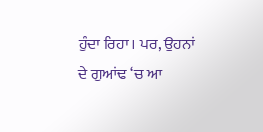ਹੁੰਦਾ ਰਿਹਾ। ਪਰ, ਉਹਨਾਂ ਦੇ ਗੁਆਂਢ ‘ਚ ਆ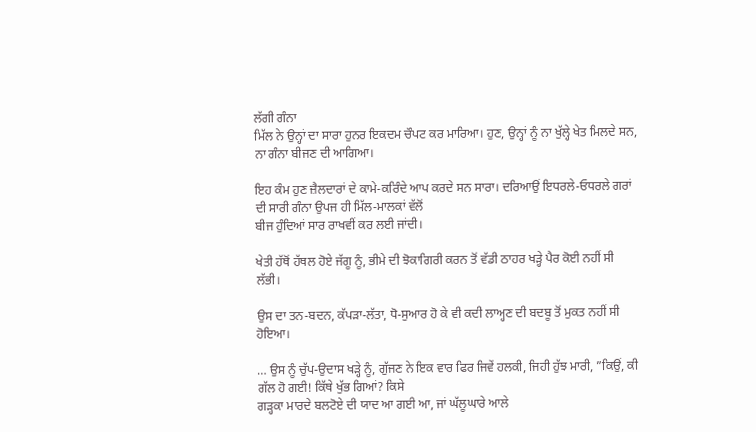ਲੱਗੀ ਗੰਨਾ
ਮਿੱਲ ਨੇ ਉਨ੍ਹਾਂ ਦਾ ਸਾਰਾ ਹੁਨਰ ਇਕਦਮ ਚੌਪਟ ਕਰ ਮਾਰਿਆ। ਹੁਣ, ਉਨ੍ਹਾਂ ਨੂੰ ਨਾ ਖੁੱਲ੍ਹੇ ਖੇਤ ਮਿਲਦੇ ਸਨ, ਨਾ ਗੰਨਾ ਬੀਜਣ ਦੀ ਆਗਿਆ।

ਇਹ ਕੰਮ ਹੁਣ ਜ਼ੈਲਦਾਰਾਂ ਦੇ ਕਾਮੇ-ਕਰਿੰਦੇ ਆਪ ਕਰਦੇ ਸਨ ਸਾਰਾ। ਦਰਿਆਉਂ ਇਧਰਲੇ-ਓਧਰਲੇ ਗਰਾਂ ਦੀ ਸਾਰੀ ਗੰਨਾ ਉਪਜ ਹੀ ਮਿੱਲ-ਮਾਲਕਾਂ ਵੱਲੋਂ
ਬੀਜ ਹੁੰਦਿਆਂ ਸਾਰ ਰਾਖਵੀਂ ਕਰ ਲਈ ਜਾਂਦੀ।

ਖੇਤੀ ਹੱਥੋਂ ਹੱਥਲ ਹੋਏ ਜੱਗੂ ਨੂੰ, ਭੀਮੇ ਦੀ ਝੋਕਾਗਿਰੀ ਕਰਨ ਤੋਂ ਵੱਡੀ ਠਾਹਰ ਖੜ੍ਹੇ ਪੈਰ ਕੋਈ ਨਹੀਂ ਸੀ ਲੱਭੀ।

ਉਸ ਦਾ ਤਨ-ਬਦਨ, ਕੱਪੜਾ-ਲੱਤਾ, ਧੋ-ਸੁਆਰ ਹੋ ਕੇ ਵੀ ਕਦੀ ਲਾਅ੍ਹਣ ਦੀ ਬਦਬੂ ਤੋਂ ਮੁਕਤ ਨਹੀਂ ਸੀ ਹੋਇਆ।

… ਉਸ ਨੂੰ ਚੁੱਪ-ਉਦਾਸ ਖੜ੍ਹੇ ਨੂੰ, ਗੁੱਜਣ ਨੇ ਇਕ ਵਾਰ ਫਿਰ ਜਿਵੇਂ ਹਲਕੀ, ਜਿਹੀ ਹੁੱਝ ਮਾਰੀ, ”ਕਿਉਂ, ਕੀ ਗੱਲ ਹੋ ਗਈ! ਕਿੱਥੇ ਖੁੱਭ ਗਿਆਂ? ਕਿਸੇ
ਗੜ੍ਹਕਾ ਮਾਰਦੇ ਬਲਟੋਏ ਦੀ ਯਾਦ ਆ ਗਈ ਆ, ਜਾਂ ਘੱਲੂਘਾਰੇ ਆਲੇ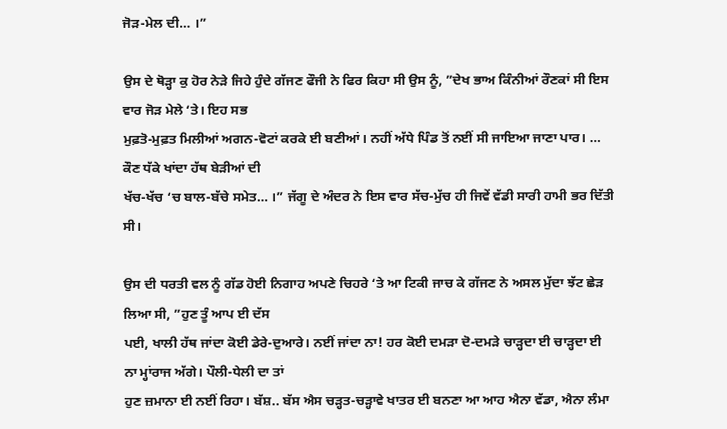ਜੋੜ-ਮੇਲ ਦੀ… ।”

ਉਸ ਦੇ ਥੋੜ੍ਹਾ ਕੁ ਹੋਰ ਨੇੜੇ ਜਿਹੇ ਹੁੰਦੇ ਗੱਜਣ ਫੌਜੀ ਨੇ ਫਿਰ ਕਿਹਾ ਸੀ ਉਸ ਨੂੰ, ”ਦੇਖ ਭਾਅ ਕਿੰਨੀਆਂ ਰੌਣਕਾਂ ਸੀ ਇਸ ਵਾਰ ਜੋੜ ਮੇਲੇ ‘ਤੇ। ਇਹ ਸਭ
ਮੁਫ਼ਤੋ-ਮੁਫ਼ਤ ਮਿਲੀਆਂ ਅਗਨ-ਵੋਟਾਂ ਕਰਕੇ ਈ ਬਣੀਆਂ। ਨਹੀਂ ਅੱਧੇ ਪਿੰਡ ਤੋਂ ਨਈਂ ਸੀ ਜਾਇਆ ਜਾਣਾ ਪਾਰ। … ਕੌਣ ਧੱਕੇ ਖਾਂਦਾ ਹੱਥ ਬੇੜੀਆਂ ਦੀ
ਖੱਚ-ਖੱਚ ‘ਚ ਬਾਲ-ਬੱਚੇ ਸਮੇਤ… ।” ਜੱਗੂ ਦੇ ਅੰਦਰ ਨੇ ਇਸ ਵਾਰ ਸੱਚ-ਮੁੱਚ ਹੀ ਜਿਵੇਂ ਵੱਡੀ ਸਾਰੀ ਹਾਮੀ ਭਰ ਦਿੱਤੀ ਸੀ।

ਉਸ ਦੀ ਧਰਤੀ ਵਲ ਨੂੰ ਗੱਡ ਹੋਈ ਨਿਗਾਹ ਅਪਣੇ ਚਿਹਰੇ ‘ਤੇ ਆ ਟਿਕੀ ਜਾਚ ਕੇ ਗੱਜਣ ਨੇ ਅਸਲ ਮੁੱਦਾ ਝੱਟ ਛੇੜ ਲਿਆ ਸੀ, ”ਹੁਣ ਤੂੰ ਆਪ ਈ ਦੱਸ
ਪਈ, ਖਾਲੀ ਹੱਥ ਜਾਂਦਾ ਕੋਈ ਡੇਰੇ-ਦੁਆਰੇ। ਨਈਂ ਜਾਂਦਾ ਨਾ! ਹਰ ਕੋਈ ਦਮੜਾ ਦੋ-ਦਮੜੇ ਚਾੜ੍ਹਦਾ ਈ ਚਾੜ੍ਹਦਾ ਈ ਨਾ ਮ੍ਹਾਂਰਾਜ ਅੱਗੇ। ਪੌਲੀ-ਧੇਲੀ ਦਾ ਤਾਂ
ਹੁਣ ਜ਼ਮਾਨਾ ਈ ਨਈਂ ਰਿਹਾ। ਬੱਸ਼.. ਬੱਸ ਐਸ ਚੜ੍ਹਤ-ਚੜ੍ਹਾਵੇ ਖਾਤਰ ਈ ਬਨਣਾ ਆ ਆਹ ਐਨਾ ਵੱਡਾ, ਐਨਾ ਲੰਮਾ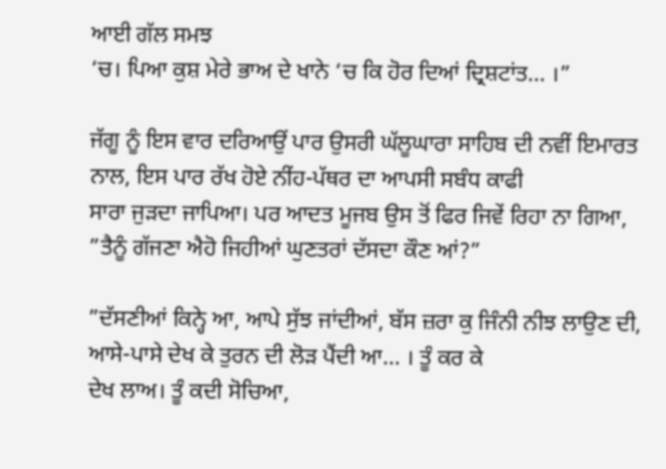ਆਈ ਗੱਲ ਸਮਝ
‘ਚ। ਪਿਆ ਕੁਸ਼ ਮੇਰੇ ਭਾਅ ਦੇ ਖਾਨੇ ‘ਚ ਕਿ ਹੋਰ ਦਿਆਂ ਦ੍ਰਿਸ਼ਟਾਂਤ… ।”

ਜੱਗੂ ਨੂੰ ਇਸ ਵਾਰ ਦਰਿਆਉਂ ਪਾਰ ਉਸਰੀ ਘੱਲੂਘਾਰਾ ਸਾਹਿਬ ਦੀ ਨਵੀਂ ਇਮਾਰਤ ਨਾਲ, ਇਸ ਪਾਰ ਰੱਖ ਹੋਏ ਨੀਂਹ-ਪੱਥਰ ਦਾ ਆਪਸੀ ਸਬੰਧ ਕਾਫੀ
ਸਾਰਾ ਜੁੜਦਾ ਜਾਪਿਆ। ਪਰ ਆਦਤ ਮੂਜਬ ਉਸ ਤੋਂ ਫਿਰ ਜਿਵੇਂ ਰਿਹਾ ਨਾ ਗਿਆ, ”ਤੈਨੂੰ ਗੱਜਣਾ ਐਹੋ ਜਿਹੀਆਂ ਘੁਣਤਰਾਂ ਦੱਸਦਾ ਕੌਣ ਆਂ?”

”ਦੱਸਣੀਆਂ ਕਿਨ੍ਹੇ ਆ, ਆਪੇ ਸੁੱਝ ਜਾਂਦੀਆਂ, ਬੱਸ ਜ਼ਰਾ ਕੁ ਜਿੰਨੀ ਨੀਝ ਲਾਉਣ ਦੀ, ਆਸੇ-ਪਾਸੇ ਦੇਖ ਕੇ ਤੁਰਨ ਦੀ ਲੋੜ ਪੈਂਦੀ ਆ… । ਤੂੰ ਕਰ ਕੇ
ਦੇਖ ਲਾਅ। ਤੂੰ ਕਦੀ ਸੋਚਿਆ,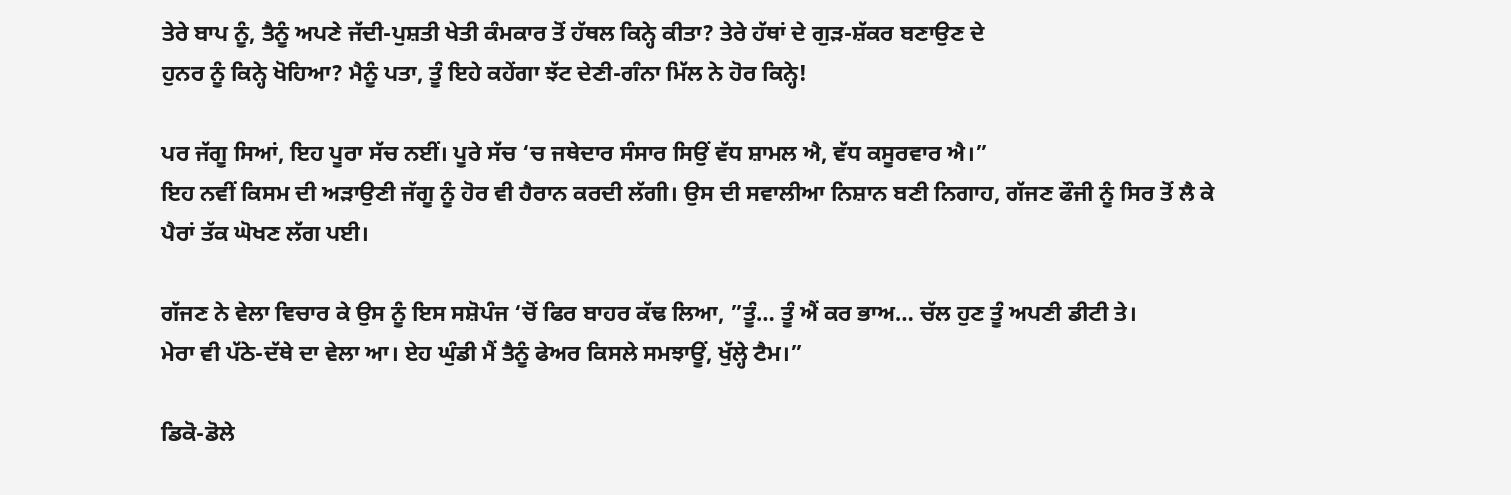ਤੇਰੇ ਬਾਪ ਨੂੰ, ਤੈਨੂੰ ਅਪਣੇ ਜੱਦੀ-ਪੁਸ਼ਤੀ ਖੇਤੀ ਕੰਮਕਾਰ ਤੋਂ ਹੱਥਲ ਕਿਨ੍ਹੇ ਕੀਤਾ? ਤੇਰੇ ਹੱਥਾਂ ਦੇ ਗੁੜ-ਸ਼ੱਕਰ ਬਣਾਉਣ ਦੇ
ਹੁਨਰ ਨੂੰ ਕਿਨ੍ਹੇ ਖੋਹਿਆ? ਮੈਨੂੰ ਪਤਾ, ਤੂੰ ਇਹੇ ਕਹੇਂਗਾ ਝੱਟ ਦੇਣੀ-ਗੰਨਾ ਮਿੱਲ ਨੇ ਹੋਰ ਕਿਨ੍ਹੇ!

ਪਰ ਜੱਗੂ ਸਿਆਂ, ਇਹ ਪੂਰਾ ਸੱਚ ਨਈਂ। ਪੂਰੇ ਸੱਚ ‘ਚ ਜਥੇਦਾਰ ਸੰਸਾਰ ਸਿਉਂ ਵੱਧ ਸ਼ਾਮਲ ਐ, ਵੱਧ ਕਸੂਰਵਾਰ ਐ।”
ਇਹ ਨਵੀਂ ਕਿਸਮ ਦੀ ਅੜਾਉਣੀ ਜੱਗੂ ਨੂੰ ਹੋਰ ਵੀ ਹੈਰਾਨ ਕਰਦੀ ਲੱਗੀ। ਉਸ ਦੀ ਸਵਾਲੀਆ ਨਿਸ਼ਾਨ ਬਣੀ ਨਿਗਾਹ, ਗੱਜਣ ਫੌਜੀ ਨੂੰ ਸਿਰ ਤੋਂ ਲੈ ਕੇ
ਪੈਰਾਂ ਤੱਕ ਘੋਖਣ ਲੱਗ ਪਈ।

ਗੱਜਣ ਨੇ ਵੇਲਾ ਵਿਚਾਰ ਕੇ ਉਸ ਨੂੰ ਇਸ ਸਸ਼ੋਪੰਜ ‘ਚੋਂ ਫਿਰ ਬਾਹਰ ਕੱਢ ਲਿਆ, ”ਤੂੰ… ਤੂੰ ਐਂ ਕਰ ਭਾਅ… ਚੱਲ ਹੁਣ ਤੂੰ ਅਪਣੀ ਡੀਟੀ ਤੇ।
ਮੇਰਾ ਵੀ ਪੱਠੇ-ਦੱਥੇ ਦਾ ਵੇਲਾ ਆ। ਏਹ ਘੁੰਡੀ ਮੈਂ ਤੈਨੂੰ ਫੇਅਰ ਕਿਸਲੇ ਸਮਝਾਊਂ, ਖੁੱਲ੍ਹੇ ਟੈਮ।”

ਡਿਕੋ-ਡੋਲੇ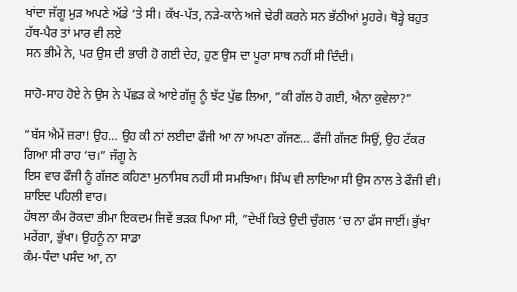ਖਾਂਦਾ ਜੱਗੂ ਮੁੜ ਅਪਣੇ ਅੱਡੇ ‘ਤੇ ਸੀ। ਕੱਖ-ਪੱਤ, ਨੜੇ-ਕਾਨੇ ਅਜੇ ਢੇਰੀ ਕਰਨੇ ਸਨ ਭੱਠੀਆਂ ਮੂਹਰੇ। ਥੋੜ੍ਹੇ ਬਹੁਤ ਹੱਥ-ਪੈਰ ਤਾਂ ਮਾਰ ਵੀ ਲਏ
ਸਨ ਭੀਮੇ ਨੇ, ਪਰ ਉਸ ਦੀ ਭਾਰੀ ਹੋ ਗਈ ਦੇਹ, ਹੁਣ ਉਸ ਦਾ ਪੂਰਾ ਸਾਥ ਨਹੀਂ ਸੀ ਦਿੰਦੀ।

ਸਾਹੋ-ਸਾਹ ਹੋਏ ਨੇ ਉਸ ਨੇ ਪੱਛੜ ਕੇ ਆਏ ਗੱਜੂ ਨੂੰ ਝੱਟ ਪੁੱਛ ਲਿਆ, ”ਕੀ ਗੱਲ ਹੋ ਗਈ, ਐਨਾ ਕੁਵੇਲਾ?”

”ਬੱਸ ਐਮੇਂ ਜ਼ਰਾ! ਉਹ… ਉਹ ਕੀ ਨਾਂ ਲਈਦਾ ਫੌਜੀ ਆ ਨਾ ਅਪਣਾ ਗੱਜਣ… ਫੌਜੀ ਗੱਜਣ ਸਿਉਂ, ਉਹ ਟੱਕਰ ਗਿਆ ਸੀ ਰਾਹ ‘ਚ।” ਜੱਗੂ ਨੇ
ਇਸ ਵਾਰ ਫੌਜੀ ਨੂੰ ਗੱਜਣ ਕਹਿਣਾ ਮੁਨਾਸਿਬ ਨਹੀਂ ਸੀ ਸਮਝਿਆ। ਸਿੰਘ ਵੀ ਲਾਇਆ ਸੀ ਉਸ ਨਾਲ ਤੇ ਫੌਜੀ ਵੀ। ਸ਼ਾਇਦ ਪਹਿਲੀ ਵਾਰ।
ਹੱਥਲਾ ਕੰਮ ਰੋਕਦਾ ਭੀਮਾ ਇਕਦਮ ਜਿਵੇਂ ਭੜਕ ਪਿਆ ਸੀ, ”ਦੇਖੀਂ ਕਿਤੇ ਉਦੀ ਚੁੰਗਲ ‘ਚ ਨਾ ਫੱਸ ਜਾਈਂ। ਭੁੱਖਾ ਮਰੇਂਗਾ, ਭੁੱਖਾ। ਉਹਨੂੰ ਨਾ ਸਾਡਾ
ਕੰਮ-ਧੰਦਾ ਪਸੰਦ ਆ, ਨਾ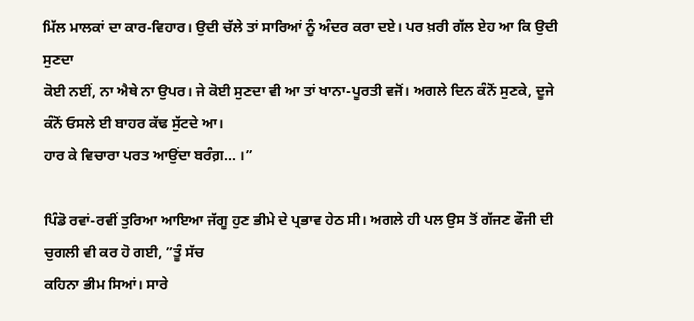ਮਿੱਲ ਮਾਲਕਾਂ ਦਾ ਕਾਰ-ਵਿਹਾਰ। ਉਦੀ ਚੱਲੇ ਤਾਂ ਸਾਰਿਆਂ ਨੂੰ ਅੰਦਰ ਕਰਾ ਦਏ। ਪਰ ਖ਼ਰੀ ਗੱਲ ਏਹ ਆ ਕਿ ਉਦੀ ਸੁਣਦਾ
ਕੋਈ ਨਈਂ, ਨਾ ਐਥੇ ਨਾ ਉਪਰ। ਜੇ ਕੋਈ ਸੁਣਦਾ ਵੀ ਆ ਤਾਂ ਖਾਨਾ-ਪੂਰਤੀ ਵਜੋਂ। ਅਗਲੇ ਦਿਨ ਕੰਨੋਂ ਸੁਣਕੇ, ਦੂਜੇ ਕੰਨੋਂ ਓਸਲੇ ਈ ਬਾਹਰ ਕੱਢ ਸੁੱਟਦੇ ਆ।
ਹਾਰ ਕੇ ਵਿਚਾਰਾ ਪਰਤ ਆਉਂਦਾ ਬਰੰਗ਼… ।”

ਪਿੰਡੋ ਰਵਾਂ-ਰਵੀਂ ਤੁਰਿਆ ਆਇਆ ਜੱਗੂ ਹੁਣ ਭੀਮੇ ਦੇ ਪ੍ਰਭਾਵ ਹੇਠ ਸੀ। ਅਗਲੇ ਹੀ ਪਲ ਉਸ ਤੋਂ ਗੱਜਣ ਫੌਜੀ ਦੀ ਚੁਗਲੀ ਵੀ ਕਰ ਹੋ ਗਈ, ”ਤੂੰ ਸੱਚ
ਕਹਿਨਾ ਭੀਮ ਸਿਆਂ। ਸਾਰੇ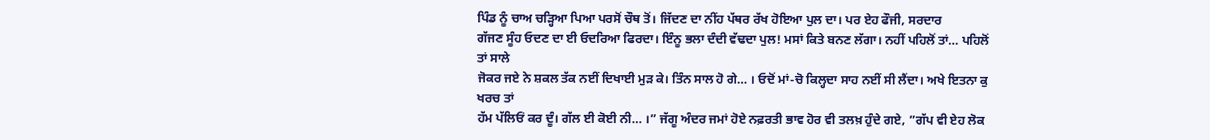ਪਿੰਡ ਨੂੰ ਚਾਅ ਚੜ੍ਹਿਆ ਪਿਆ ਪਰਸੋਂ ਚੌਥ ਤੋਂ। ਜਿੱਦਣ ਦਾ ਨੀਂਹ ਪੱਥਰ ਰੱਖ ਹੋਇਆ ਪੁਲ ਦਾ। ਪਰ ਏਹ ਫੌਜੀ, ਸਰਦਾਰ
ਗੱਜਣ ਸੂੰਹ ਓਦਣ ਦਾ ਈ ਓਦਰਿਆ ਫਿਰਦਾ। ਇੰਨੂ ਭਲਾ ਦੰਦੀ ਵੱਢਦਾ ਪੁਲ! ਮਸਾਂ ਕਿਤੇ ਬਨਣ ਲੱਗਾ। ਨਹੀਂ ਪਹਿਲੋਂ ਤਾਂ… ਪਹਿਲੋਂ ਤਾਂ ਸਾਲੇ
ਜੋਕਰ ਜਏ ਨੇ ਸ਼ਕਲ ਤੱਕ ਨਈਂ ਦਿਖਾਈ ਮੁੜ ਕੇ। ਤਿੰਨ ਸਾਲ ਹੋ ਗੇ… । ਓਦੋਂ ਮਾਂ-ਚੋ ਕਿਲ੍ਹਦਾ ਸਾਹ ਨਈਂ ਸੀ ਲੈਂਦਾ। ਅਖੇ ਇਤਨਾ ਕੁ ਖਰਚ ਤਾਂ
ਹੱਮ ਪੱਲਿਓਂ ਕਰ ਦੂੰ। ਗੱਲ ਈ ਕੋਈ ਨੀ… ।” ਜੱਗੂ ਅੰਦਰ ਜਮਾਂ ਹੋਏ ਨਫ਼ਰਤੀ ਭਾਵ ਹੋਰ ਵੀ ਤਲਖ਼ ਹੁੰਦੇ ਗਏ, ”ਗੱਪ ਵੀ ਏਹ ਲੋਕ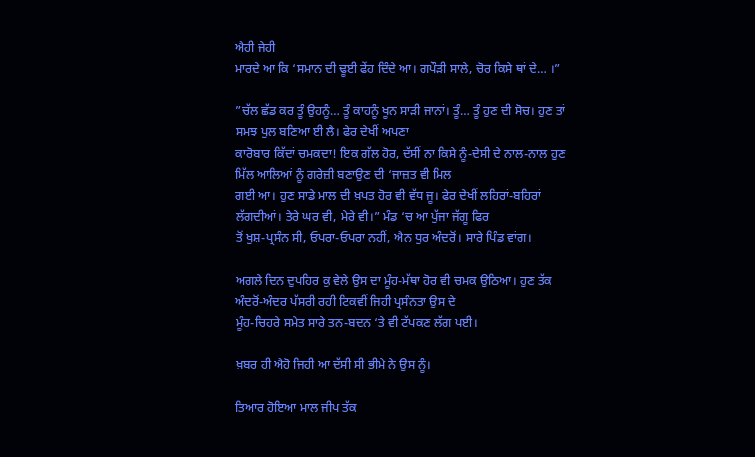ਐਹੀ ਜੇਹੀ
ਮਾਰਦੇ ਆ ਕਿ ‘ਸਮਾਨ ਦੀ ਢੂਈ ਫੇਂਹ ਦਿੰਦੇ ਆ। ਗਪੌੜੀ ਸਾਲੇ, ਚੋਰ ਕਿਸੇ ਥਾਂ ਦੇ… ।”

”ਚੱਲ ਛੱਡ ਕਰ ਤੂੰ ਉਹਨੂੰ… ਤੂੰ ਕਾਹਨੂੰ ਖੂਨ ਸਾੜੀ ਜਾਨਾਂ। ਤੂੰ… ਤੂੰ ਹੁਣ ਦੀ ਸੋਚ। ਹੁਣ ਤਾਂ ਸਮਝ ਪੁਲ ਬਣਿਆ ਈ ਲੈ। ਫੇਰ ਦੇਖੀਂ ਅਪਣਾ
ਕਾਰੋਬਾਰ ਕਿੱਦਾਂ ਚਮਕਦਾ! ਇਕ ਗੱਲ ਹੋਰ, ਦੱਸੀਂ ਨਾ ਕਿਸੇ ਨੂੰ-ਦੇਸੀ ਦੇ ਨਾਲ-ਨਾਲ ਹੁਣ ਮਿੱਲ ਆਲਿਆਂ ਨੂੰ ਗਰੇਜ਼ੀ ਬਣਾਉਣ ਦੀ ‘ਜਾਜ਼ਤ ਵੀ ਮਿਲ
ਗਈ ਆ। ਹੁਣ ਸਾਡੇ ਮਾਲ ਦੀ ਖ਼ਪਤ ਹੋਰ ਵੀ ਵੱਧ ਜੂ। ਫੇਰ ਦੇਖੀਂ ਲਹਿਰਾਂ-ਬਹਿਰਾਂ ਲੱਗਦੀਆਂ। ਤੇਰੇ ਘਰ ਵੀ, ਮੇਰੇ ਵੀ।” ਮੰਡ ‘ਚ ਆ ਪੁੱਜਾ ਜੱਗੂ ਫਿਰ
ਤੋਂ ਖੁਸ਼-ਪ੍ਰਸੰਨ ਸੀ, ਓਪਰਾ-ਓਪਰਾ ਨਹੀਂ, ਐਨ ਧੁਰ ਅੰਦਰੋਂ। ਸਾਰੇ ਪਿੰਡ ਵਾਂਗ।

ਅਗਲੇ ਦਿਨ ਦੁਪਹਿਰ ਕੁ ਵੇਲੇ ਉਸ ਦਾ ਮੂੰਹ-ਮੱਥਾ ਹੋਰ ਵੀ ਚਮਕ ਉਠਿਆ। ਹੁਣ ਤੱਕ ਅੰਦਰੋਂ-ਅੰਦਰ ਪੱਸਰੀ ਰਹੀ ਟਿਕਵੀਂ ਜਿਹੀ ਪ੍ਰਸੰਨਤਾ ਉਸ ਦੇ
ਮੂੰਹ-ਚਿਹਰੇ ਸਮੇਤ ਸਾਰੇ ਤਨ-ਬਦਨ ‘ਤੇ ਵੀ ਟੱਪਕਣ ਲੱਗ ਪਈ।

ਖ਼ਬਰ ਹੀ ਐਹੋ ਜਿਹੀ ਆ ਦੱਸੀ ਸੀ ਭੀਮੇ ਨੇ ਉਸ ਨੂੰ।

ਤਿਆਰ ਹੋਇਆ ਮਾਲ ਜੀਪ ਤੱਕ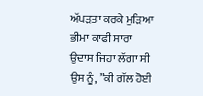ਅੱਪੜਤਾ ਕਰਕੇ ਮੁੜਿਆ ਭੀਮਾ ਕਾਫੀ ਸਾਰਾ ਉਦਾਸ ਜਿਹਾ ਲੱਗਾ ਸੀ ਉਸ ਨੂੰ, ”ਕੀ ਗੱਲ ਹੋਈ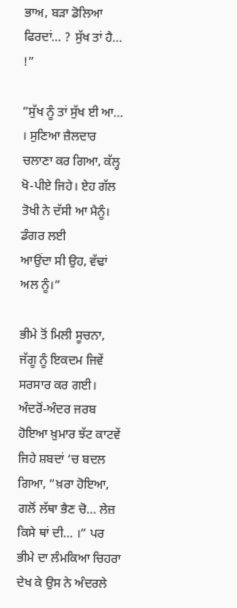ਭਾਅ, ਬੜਾ ਡੋਲਿਆ
ਫਿਰਦਾਂ… ? ਸੁੱਖ ਤਾਂ ਹੈ… !”

”ਸੁੱਖ ਨੂੰ ਤਾਂ ਸੁੱਖ ਈ ਆ… । ਸੁਣਿਆ ਜ਼ੈਲਦਾਰ ਚਲਾਣਾ ਕਰ ਗਿਆ, ਕੱਲ੍ਹ ਖੋ-ਪੀਏ ਜਿਹੇ। ਏਹ ਗੱਲ ਤੋਖੀ ਨੇ ਦੱਸੀ ਆ ਮੈਨੂੰ। ਡੰਗਰ ਲਈ
ਆਉਂਦਾ ਸੀ ਉਹ, ਵੱਢਾਂ ਅਲ ਨੂੰ।”

ਭੀਮੇ ਤੋਂ ਮਿਲੀ ਸੂਚਨਾ, ਜੱਗੂ ਨੂੰ ਇਕਦਮ ਜਿਵੇਂ ਸਰਸਾਰ ਕਰ ਗਈ। ਅੰਦਰੋਂ-ਅੰਦਰ ਜਰਬ ਹੋਇਆ ਖ਼ੁਮਾਰ ਝੱਟ ਕਾਟਵੇਂ ਜਿਹੇ ਸ਼ਬਦਾਂ ‘ਚ ਬਦਲ
ਗਿਆ, ”ਖ਼ਰਾ ਹੋਇਆ, ਗਲੋਂ ਲੱਥਾ ਭੈਣ ਚੋ… ਲੇਜ਼ ਕਿਸੇ ਥਾਂ ਦੀ… ।” ਪਰ ਭੀਮੇ ਦਾ ਲੰਮਕਿਆ ਚਿਹਰਾ ਦੇਖ ਕੇ ਉਸ ਨੇ ਅੰਦਰਲੇ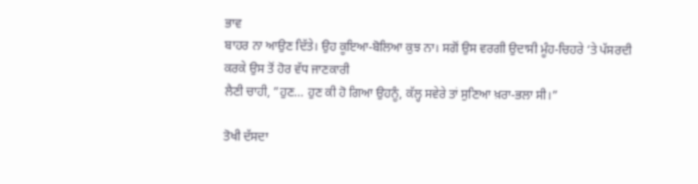ਭਾਵ
ਬਾਹਰ ਨਾ ਆਉਣ ਦਿੱਤੇ। ਉਹ ਕੂਇਆ-ਬੋਲਿਆ ਕੁਝ ਨਾ। ਸਗੋਂ ਉਸ ਵਰਗੀ ਉਦਾਸੀ ਮੂੰਹ-ਚਿਹਰੇ ‘ਤੇ ਪੱਸਰਦੀ ਕਰਕੇ ਉਸ ਤੋਂ ਹੋਰ ਵੱਧ ਜਾਣਕਾਰੀ
ਲੈਣੀ ਚਾਹੀ, ”ਹੁਣ… ਹੁਣ ਕੀ ਹੋ ਗਿਆ ਉਹਨੂੰ, ਕੱਲ੍ਹ ਸਵੇਰੇ ਤਾਂ ਸੁਣਿਆ ਖ਼ਰਾ-ਭਲਾ ਸੀ।”

ਤੋਖੀ ਦੱਸਦਾ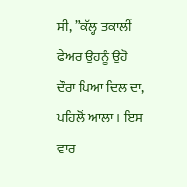ਸੀ, ”ਕੱਲ੍ਹ ਤਕਾਲੀਂ ਫੇਅਰ ਉਹਨੂੰ ਉਹੋ ਦੌਰਾ ਪਿਆ ਦਿਲ ਦਾ, ਪਹਿਲੋਂ ਆਲਾ। ਇਸ ਵਾਰ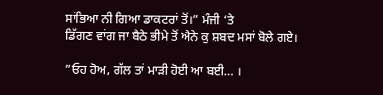ਸਾਂਭਿਆ ਨੀ ਗਿਆ ਡਾਕਟਰਾਂ ਤੋਂ।” ਮੰਜੀ ‘ਤੇ
ਡਿੱਗਣ ਵਾਂਗ ਜਾ ਬੈਠੇ ਭੀਮੇ ਤੋਂ ਐਨੇ ਕੁ ਸ਼ਬਦ ਮਸਾਂ ਬੋਲੇ ਗਏ।

”ਓਹ ਹੋਅ, ਗੱਲ ਤਾਂ ਮਾੜੀ ਹੋਈ ਆ ਬਈ… ।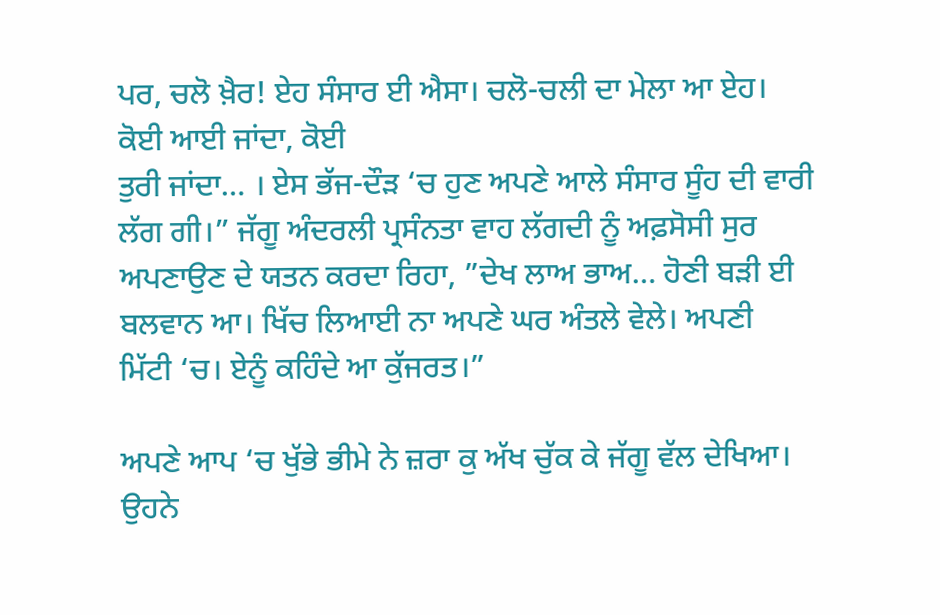ਪਰ, ਚਲੋ ਖ਼ੈਰ! ਏਹ ਸੰਸਾਰ ਈ ਐਸਾ। ਚਲੋ-ਚਲੀ ਦਾ ਮੇਲਾ ਆ ਏਹ। ਕੋਈ ਆਈ ਜਾਂਦਾ, ਕੋਈ
ਤੁਰੀ ਜਾਂਦਾ… । ਏਸ ਭੱਜ-ਦੌੜ ‘ਚ ਹੁਣ ਅਪਣੇ ਆਲੇ ਸੰਸਾਰ ਸੂੰਹ ਦੀ ਵਾਰੀ ਲੱਗ ਗੀ।” ਜੱਗੂ ਅੰਦਰਲੀ ਪ੍ਰਸੰਨਤਾ ਵਾਹ ਲੱਗਦੀ ਨੂੰ ਅਫ਼ਸੋਸੀ ਸੁਰ
ਅਪਣਾਉਣ ਦੇ ਯਤਨ ਕਰਦਾ ਰਿਹਾ, ”ਦੇਖ ਲਾਅ ਭਾਅ… ਹੋਣੀ ਬੜੀ ਈ ਬਲਵਾਨ ਆ। ਖਿੱਚ ਲਿਆਈ ਨਾ ਅਪਣੇ ਘਰ ਅੰਤਲੇ ਵੇਲੇ। ਅਪਣੀ
ਮਿੱਟੀ ‘ਚ। ਏਨੂੰ ਕਹਿੰਦੇ ਆ ਕੁੱਜਰਤ।”

ਅਪਣੇ ਆਪ ‘ਚ ਖੁੱਭੇ ਭੀਮੇ ਨੇ ਜ਼ਰਾ ਕੁ ਅੱਖ ਚੁੱਕ ਕੇ ਜੱਗੂ ਵੱਲ ਦੇਖਿਆ। ਉਹਨੇ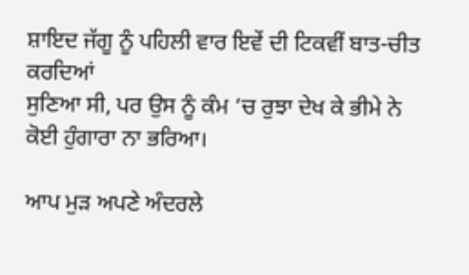ਸ਼ਾਇਦ ਜੱਗੂ ਨੂੰ ਪਹਿਲੀ ਵਾਰ ਇਵੇਂ ਦੀ ਟਿਕਵੀਂ ਬਾਤ-ਚੀਤ ਕਰਦਿਆਂ
ਸੁਣਿਆ ਸੀ, ਪਰ ਉਸ ਨੂੰ ਕੰਮ ‘ਚ ਰੁਝਾ ਦੇਖ ਕੇ ਭੀਮੇ ਨੇ ਕੋਈ ਹੁੰਗਾਰਾ ਨਾ ਭਰਿਆ।

ਆਪ ਮੁੜ ਅਪਣੇ ਅੰਦਰਲੇ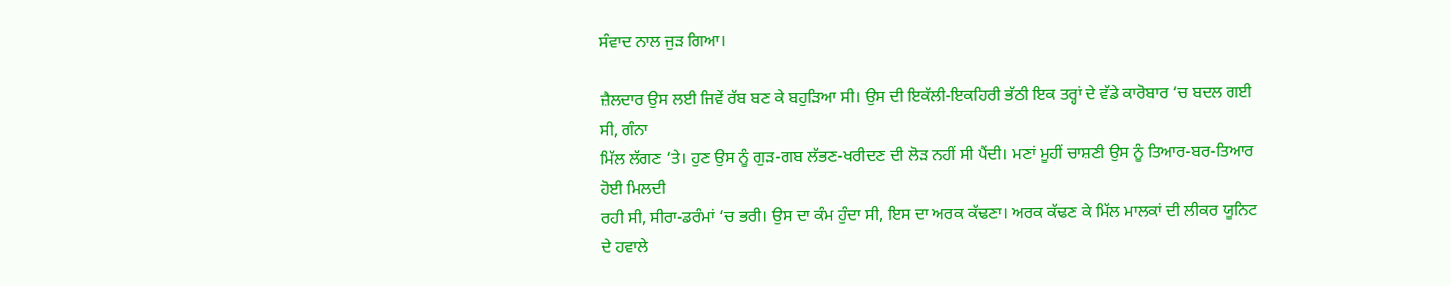ਸੰਵਾਦ ਨਾਲ ਜੁੜ ਗਿਆ।

ਜ਼ੈਲਦਾਰ ਉਸ ਲਈ ਜਿਵੇਂ ਰੱਬ ਬਣ ਕੇ ਬਹੁੜਿਆ ਸੀ। ਉਸ ਦੀ ਇਕੱਲੀ-ਇਕਹਿਰੀ ਭੱਠੀ ਇਕ ਤਰ੍ਹਾਂ ਦੇ ਵੱਡੇ ਕਾਰੋਬਾਰ ‘ਚ ਬਦਲ ਗਈ ਸੀ, ਗੰਨਾ
ਮਿੱਲ ਲੱਗਣ ‘ਤੇ। ਹੁਣ ਉਸ ਨੂੰ ਗੁੜ-ਗਬ ਲੱਭਣ-ਖਰੀਦਣ ਦੀ ਲੋੜ ਨਹੀਂ ਸੀ ਪੈਂਦੀ। ਮਣਾਂ ਮੂਹੀਂ ਚਾਸ਼ਣੀ ਉਸ ਨੂੰ ਤਿਆਰ-ਬਰ-ਤਿਆਰ ਹੋਈ ਮਿਲਦੀ
ਰਹੀ ਸੀ, ਸੀਰਾ-ਡਰੰਮਾਂ ‘ਚ ਭਰੀ। ਉਸ ਦਾ ਕੰਮ ਹੁੰਦਾ ਸੀ, ਇਸ ਦਾ ਅਰਕ ਕੱਢਣਾ। ਅਰਕ ਕੱਢਣ ਕੇ ਮਿੱਲ ਮਾਲਕਾਂ ਦੀ ਲੀਕਰ ਯੂਨਿਟ ਦੇ ਹਵਾਲੇ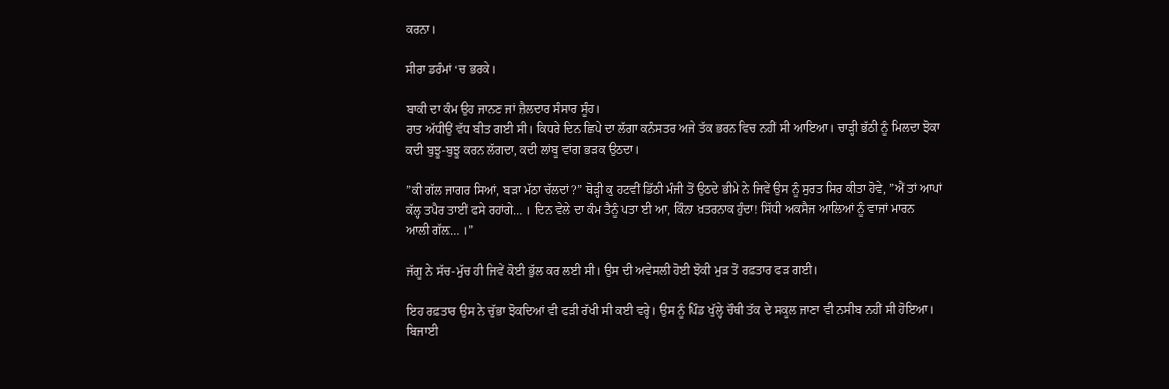ਕਰਨਾ।

ਸੀਰਾ ਡਰੰਮਾਂ ‘ਚ ਭਰਕੇ।

ਬਾਕੀ ਦਾ ਕੰਮ ਉਹ ਜਾਨਣ ਜਾਂ ਜ਼ੈਲਦਾਰ ਸੰਸਾਰ ਸੂੰਹ।
ਰਾਤ ਅੱਧੀਉਂ ਵੱਧ ਬੀਤ ਗਈ ਸੀ। ਕਿਧਰੇ ਦਿਨ ਛਿਪੇ ਦਾ ਲੱਗਾ ਕਨੰਸਤਰ ਅਜੇ ਤੱਕ ਭਰਨ ਵਿਚ ਨਹੀਂ ਸੀ ਆਇਆ। ਚਾੜ੍ਹੀ ਭੱਠੀ ਨੂੰ ਮਿਲਦਾ ਝੋਕਾ
ਕਦੀ ਬੁਝੂ-ਬੁਝੂ ਕਰਨ ਲੱਗਦਾ, ਕਦੀ ਲਾਂਬੂ ਵਾਂਗ ਭੜਕ ਉਠਦਾ।

”ਕੀ ਗੱਲ ਜਾਗਰ ਸਿਆਂ, ਬੜਾ ਮੱਠਾ ਚੱਲਦਾਂ?” ਥੋੜ੍ਹੀ ਕੁ ਹਟਵੀਂ ਡਿੱਠੀ ਮੰਜੀ ਤੋਂ ਉਠਦੇ ਭੀਮੇ ਨੇ ਜਿਵੇਂ ਉਸ ਨੂੰ ਸੁਰਤ ਸਿਰ ਕੀਤਾ ਹੋਵੇ, ”ਐਂ ਤਾਂ ਆਪਾਂ
ਕੱਲ੍ਹ ਤਪੈਰ ਤਾਈਂ ਫਸੇ ਰਹਾਂਗੇ… । ਦਿਨ ਵੇਲੇ ਦਾ ਕੰਮ ਤੈਨੂੰ ਪਤਾ ਈ ਆ, ਕਿੰਨਾ ਖ਼ਤਰਨਾਕ ਹੁੰਦਾ! ਸਿੱਧੀ ਅਕਸੈਜ ਆਲਿਆਂ ਨੂੰ ਵਾਜਾਂ ਮਾਰਨ
ਆਲੀ ਗੱਲ਼… ।”

ਜੱਗੂ ਨੇ ਸੱਚ-ਮੁੱਚ ਹੀ ਜਿਵੇਂ ਕੋਈ ਭੁੱਲ ਕਰ ਲਈ ਸੀ। ਉਸ ਦੀ ਅਵੇਸਲੀ ਹੋਈ ਝੋਕੀ ਮੁੜ ਤੋਂ ਰਫ਼ਤਾਰ ਫੜ ਗਈ।

ਇਹ ਰਫ਼ਤਾਰ ਉਸ ਨੇ ਚੁੱਭਾ ਝੋਕਦਿਆਂ ਵੀ ਫੜੀ ਰੱਖੀ ਸੀ ਕਈ ਵਰ੍ਹੇ। ਉਸ ਨੂੰ ਪਿੰਡ ਖੁੱਲ੍ਹੇ ਚੌਥੀ ਤੱਕ ਦੇ ਸਕੂਲ ਜਾਣਾ ਵੀ ਨਸੀਬ ਨਹੀਂ ਸੀ ਹੋਇਆ।
ਬਿਜਾਈ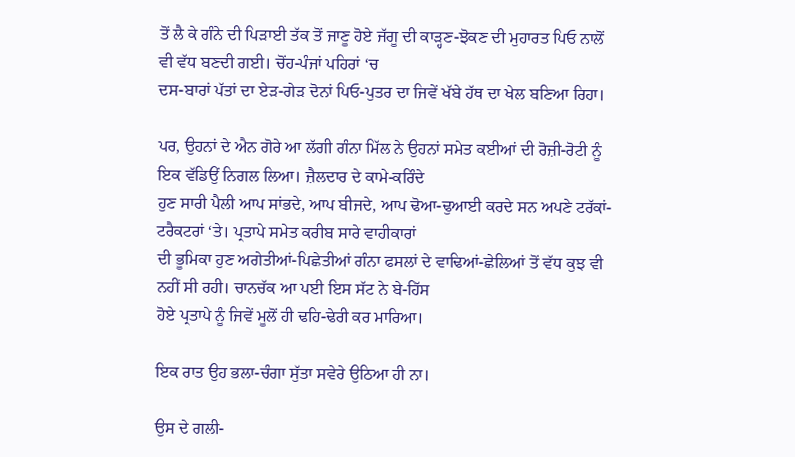ਤੋਂ ਲੈ ਕੇ ਗੰਨੇ ਦੀ ਪਿੜਾਈ ਤੱਕ ਤੋਂ ਜਾਣੂ ਹੋਏ ਜੱਗੂ ਦੀ ਕਾੜ੍ਹਣ-ਝੋਕਣ ਦੀ ਮੁਹਾਰਤ ਪਿਓ ਨਾਲੋਂ ਵੀ ਵੱਧ ਬਣਦੀ ਗਈ। ਚੋਂਹ-ਪੰਜਾਂ ਪਹਿਰਾਂ ‘ਚ
ਦਸ-ਬਾਰਾਂ ਪੱਤਾਂ ਦਾ ਏੜ-ਗੇੜ ਦੋਨਾਂ ਪਿਓ-ਪੁਤਰ ਦਾ ਜਿਵੇਂ ਖੱਬੇ ਹੱਥ ਦਾ ਖੇਲ ਬਣਿਆ ਰਿਹਾ।

ਪਰ, ਉਹਨਾਂ ਦੇ ਐਨ ਗੋਰੇ ਆ ਲੱਗੀ ਗੰਨਾ ਮਿੱਲ ਨੇ ਉਹਨਾਂ ਸਮੇਤ ਕਈਆਂ ਦੀ ਰੋਜ਼ੀ-ਰੋਟੀ ਨੂੰ ਇਕ ਵੱਡਿਉਂ ਨਿਗਲ ਲਿਆ। ਜ਼ੈਲਦਾਰ ਦੇ ਕਾਮੇ-ਕਰਿੰਦੇ
ਹੁਣ ਸਾਰੀ ਪੈਲੀ ਆਪ ਸਾਂਭਦੇ, ਆਪ ਬੀਜਦੇ, ਆਪ ਢੋਆ-ਢੁਆਈ ਕਰਦੇ ਸਨ ਅਪਣੇ ਟਰੱਕਾਂ-ਟਰੈਕਟਰਾਂ ‘ਤੇ। ਪ੍ਰਤਾਪੇ ਸਮੇਤ ਕਰੀਬ ਸਾਰੇ ਵਾਹੀਕਾਰਾਂ
ਦੀ ਭੂਮਿਕਾ ਹੁਣ ਅਗੇਤੀਆਂ-ਪਿਛੇਤੀਆਂ ਗੰਨਾ ਫਸਲਾਂ ਦੇ ਵਾਢਿਆਂ-ਛੇਲਿਆਂ ਤੋਂ ਵੱਧ ਕੁਝ ਵੀ ਨਹੀਂ ਸੀ ਰਹੀ। ਚਾਨਚੱਕ ਆ ਪਈ ਇਸ ਸੱਟ ਨੇ ਬੇ-ਹਿੱਸ
ਹੋਏ ਪ੍ਰਤਾਪੇ ਨੂੰ ਜਿਵੇਂ ਮੂਲੋਂ ਹੀ ਢਹਿ-ਢੇਰੀ ਕਰ ਮਾਰਿਆ।

ਇਕ ਰਾਤ ਉਹ ਭਲਾ-ਚੰਗਾ ਸੁੱਤਾ ਸਵੇਰੇ ਉਠਿਆ ਹੀ ਨਾ।

ਉਸ ਦੇ ਗਲੀ-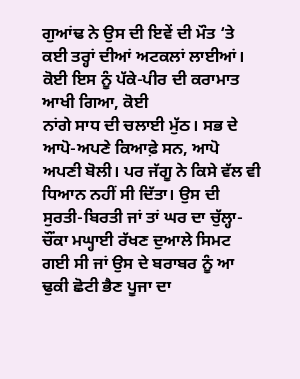ਗੁਆਂਢ ਨੇ ਉਸ ਦੀ ਇਵੇਂ ਦੀ ਮੌਤ ‘ਤੇ ਕਈ ਤਰ੍ਹਾਂ ਦੀਆਂ ਅਟਕਲਾਂ ਲਾਈਆਂ। ਕੋਈ ਇਸ ਨੂੰ ਪੱਕੇ-ਪੀਰ ਦੀ ਕਰਾਮਾਤ ਆਖੀ ਗਿਆ, ਕੋਈ
ਨਾਂਗੇ ਸਾਧ ਦੀ ਚਲਾਈ ਮੁੱਠ। ਸਭ ਦੇ ਆਪੋ-ਅਪਣੇ ਕਿਆਫ਼ੇ ਸਨ, ਆਪੋ ਅਪਣੀ ਬੋਲੀ। ਪਰ ਜੱਗੂ ਨੇ ਕਿਸੇ ਵੱਲ ਵੀ ਧਿਆਨ ਨਹੀਂ ਸੀ ਦਿੱਤਾ। ਉਸ ਦੀ
ਸੁਰਤੀ-ਬਿਰਤੀ ਜਾਂ ਤਾਂ ਘਰ ਦਾ ਚੁੱਲ੍ਹਾ-ਚੌਂਕਾ ਮਘ੍ਹਾਈ ਰੱਖਣ ਦੁਆਲੇ ਸਿਮਟ ਗਈ ਸੀ ਜਾਂ ਉਸ ਦੇ ਬਰਾਬਰ ਨੂੰ ਆ ਢੁਕੀ ਛੋਟੀ ਭੈਣ ਪੂਜਾ ਦਾ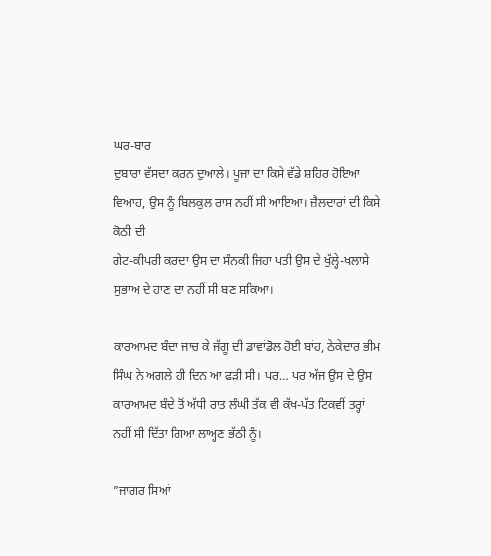ਘਰ-ਬਾਰ
ਦੁਬਾਰਾ ਵੱਸਦਾ ਕਰਨ ਦੁਆਲੇ। ਪੂਜਾ ਦਾ ਕਿਸੇ ਵੱਡੇ ਸ਼ਹਿਰ ਹੋਇਆ ਵਿਆਹ, ਉਸ ਨੂੰ ਬਿਲਕੁਲ ਰਾਸ ਨਹੀਂ ਸੀ ਆਇਆ। ਜ਼ੈਲਦਾਰਾਂ ਦੀ ਕਿਸੇ ਕੋਠੀ ਦੀ
ਗੇਟ-ਕੀਪਰੀ ਕਰਦਾ ਉਸ ਦਾ ਸੰਨਕੀ ਜਿਹਾ ਪਤੀ ਉਸ ਦੇ ਖੁੱਲ੍ਹੇ-ਖਲਾਸੇ ਸੁਭਾਅ ਦੇ ਹਾਣ ਦਾ ਨਹੀਂ ਸੀ ਬਣ ਸਕਿਆ।

ਕਾਰਆਮਦ ਬੰਦਾ ਜਾਚ ਕੇ ਜੱਗੂ ਦੀ ਡਾਵਾਂਡੋਲ ਹੋਈ ਬਾਂਹ, ਠੇਕੇਦਾਰ ਭੀਮ ਸਿੰਘ ਨੇ ਅਗਲੇ ਹੀ ਦਿਨ ਆ ਫੜੀ ਸੀ। ਪਰ… ਪਰ ਅੱਜ ਉਸ ਦੇ ਉਸ
ਕਾਰਆਮਦ ਬੰਦੇ ਤੋਂ ਅੱਧੀ ਰਾਤ ਲੰਘੀ ਤੱਕ ਵੀ ਕੱਖ-ਪੱਤ ਟਿਕਵੀਂ ਤਰ੍ਹਾਂ ਨਹੀਂ ਸੀ ਦਿੱਤਾ ਗਿਆ ਲਾਅ੍ਹਣ ਭੱਠੀ ਨੂੰ।

”ਜਾਗਰ ਸਿਆਂ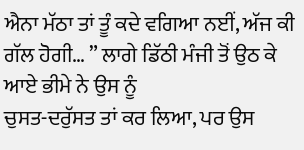ਐਨਾ ਮੱਠਾ ਤਾਂ ਤੂੰ ਕਦੇ ਵਗਿਆ ਨਈਂ, ਅੱਜ ਕੀ ਗੱਲ ਹੋਗੀ… ” ਲਾਗੇ ਡਿੱਠੀ ਮੰਜੀ ਤੋਂ ਉਠ ਕੇ ਆਏ ਭੀਮੇ ਨੇ ਉਸ ਨੂੰ
ਚੁਸਤ-ਦਰੁੱਸਤ ਤਾਂ ਕਰ ਲਿਆ, ਪਰ ਉਸ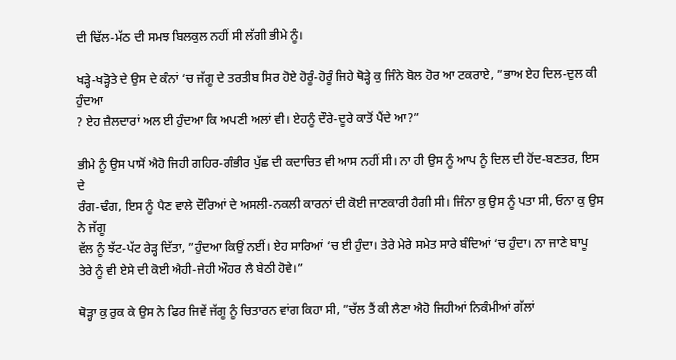ਦੀ ਢਿੱਲ-ਮੱਠ ਦੀ ਸਮਝ ਬਿਲਕੁਲ ਨਹੀਂ ਸੀ ਲੱਗੀ ਭੀਮੇ ਨੂੰ।

ਖੜ੍ਹੇ-ਖੜ੍ਹੋਤੇ ਦੇ ਉਸ ਦੇ ਕੰਨਾਂ ‘ਚ ਜੱਗੂ ਦੇ ਤਰਤੀਬ ਸਿਰ ਹੋਏ ਹੋਰੂੰ-ਹੋਰੂੰ ਜਿਹੇ ਥੋੜ੍ਹੇ ਕੁ ਜਿੰਨੇ ਬੋਲ ਹੋਰ ਆ ਟਕਰਾਏ, ”ਭਾਅ ਏਹ ਦਿਲ-ਦੁਲ ਕੀ ਹੁੰਦਆ
? ਏਹ ਜ਼ੈਲਦਾਰਾਂ ਅਲ ਈ ਹੁੰਦਆ ਕਿ ਅਪਣੀ ਅਲਾਂ ਵੀ। ਏਹਨੂੰ ਦੌਰੇ-ਦੂਰੇ ਕਾਤੋਂ ਪੈਂਦੇ ਆ?”

ਭੀਮੇ ਨੂੰ ਉਸ ਪਾਸੋਂ ਐਹੋ ਜਿਹੀ ਗਹਿਰ-ਗੰਭੀਰ ਪੁੱਛ ਦੀ ਕਦਾਚਿਤ ਵੀ ਆਸ ਨਹੀਂ ਸੀ। ਨਾ ਹੀ ਉਸ ਨੂੰ ਆਪ ਨੂੰ ਦਿਲ ਦੀ ਹੋਂਦ-ਬਣਤਰ, ਇਸ ਦੇ
ਰੰਗ-ਢੰਗ, ਇਸ ਨੂੰ ਪੈਣ ਵਾਲੇ ਦੌਰਿਆਂ ਦੇ ਅਸਲੀ-ਨਕਲੀ ਕਾਰਨਾਂ ਦੀ ਕੋਈ ਜਾਣਕਾਰੀ ਹੈਗੀ ਸੀ। ਜਿੰਨਾ ਕੁ ਉਸ ਨੂੰ ਪਤਾ ਸੀ, ਓਨਾ ਕੁ ਉਸ ਨੇ ਜੱਗੂ
ਵੱਲ ਨੂੰ ਝੱਟ-ਪੱਟ ਰੇੜ੍ਹ ਦਿੱਤਾ, ”ਹੁੰਦਆ ਕਿਉਂ ਨਈਂ। ਏਹ ਸਾਰਿਆਂ ‘ਚ ਈ ਹੁੰਦਾ। ਤੇਰੇ ਮੇਰੇ ਸਮੇਤ ਸਾਰੇ ਬੰਦਿਆਂ ‘ਚ ਹੁੰਦਾ। ਨਾ ਜਾਣੇ ਬਾਪੂ
ਤੇਰੇ ਨੂੰ ਵੀ ਏਸੇ ਦੀ ਕੋਈ ਐਹੀ-ਜੇਹੀ ਔਹਰ ਲੈ ਬੇਠੀ ਹੋਵੇ।”

ਥੋੜ੍ਹਾ ਕੁ ਰੁਕ ਕੇ ਉਸ ਨੇ ਫਿਰ ਜਿਵੇਂ ਜੱਗੂ ਨੂੰ ਚਿਤਾਰਨ ਵਾਂਗ ਕਿਹਾ ਸੀ, ”ਚੱਲ ਤੈਂ ਕੀ ਲੈਣਾ ਐਹੋ ਜਿਹੀਆਂ ਨਿਕੰਮੀਆਂ ਗੱਲਾਂ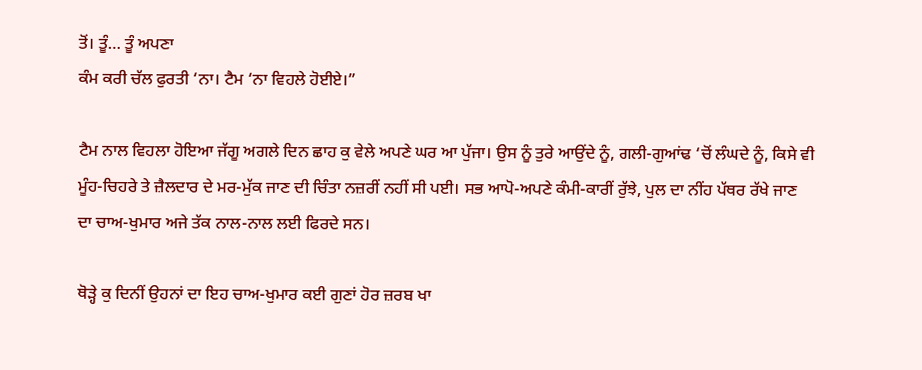ਤੋਂ। ਤੂੰ… ਤੂੰ ਅਪਣਾ
ਕੰਮ ਕਰੀ ਚੱਲ ਫੁਰਤੀ ‘ਨਾ। ਟੈਮ ‘ਨਾ ਵਿਹਲੇ ਹੋਈਏ।”

ਟੈਮ ਨਾਲ ਵਿਹਲਾ ਹੋਇਆ ਜੱਗੂ ਅਗਲੇ ਦਿਨ ਛਾਹ ਕੁ ਵੇਲੇ ਅਪਣੇ ਘਰ ਆ ਪੁੱਜਾ। ਉਸ ਨੂੰ ਤੁਰੇ ਆਉਂਦੇ ਨੂੰ, ਗਲੀ-ਗੁਆਂਢ ‘ਚੋਂ ਲੰਘਦੇ ਨੂੰ, ਕਿਸੇ ਵੀ
ਮੂੰਹ-ਚਿਹਰੇ ਤੇ ਜ਼ੈਲਦਾਰ ਦੇ ਮਰ-ਮੁੱਕ ਜਾਣ ਦੀ ਚਿੰਤਾ ਨਜ਼ਰੀਂ ਨਹੀਂ ਸੀ ਪਈ। ਸਭ ਆਪੋ-ਅਪਣੇ ਕੰਮੀ-ਕਾਰੀਂ ਰੁੱਝੇ, ਪੁਲ ਦਾ ਨੀਂਹ ਪੱਥਰ ਰੱਖੇ ਜਾਣ
ਦਾ ਚਾਅ-ਖੁਮਾਰ ਅਜੇ ਤੱਕ ਨਾਲ-ਨਾਲ ਲਈ ਫਿਰਦੇ ਸਨ।

ਥੋੜ੍ਹੇ ਕੁ ਦਿਨੀਂ ਉਹਨਾਂ ਦਾ ਇਹ ਚਾਅ-ਖੁਮਾਰ ਕਈ ਗੁਣਾਂ ਹੋਰ ਜ਼ਰਬ ਖਾ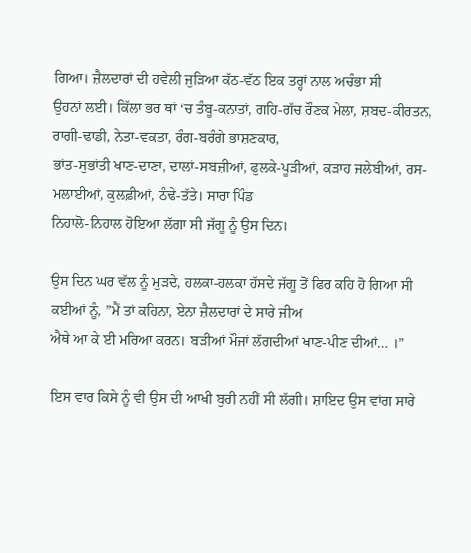ਗਿਆ। ਜ਼ੈਲਦਾਰਾਂ ਦੀ ਹਵੇਲੀ ਜੁੜਿਆ ਕੱਠ-ਵੱਠ ਇਕ ਤਰ੍ਹਾਂ ਨਾਲ ਅਚੰਭਾ ਸੀ
ਉਹਨਾਂ ਲਈ। ਕਿੱਲਾ ਭਰ ਥਾਂ ‘ਚ ਤੰਬੂ-ਕਨਾਤਾਂ, ਗਹਿ-ਗੱਚ ਰੌਣਕ ਮੇਲਾ, ਸ਼ਬਦ-ਕੀਰਤਨ, ਰਾਗੀ-ਢਾਡੀ, ਨੇਤਾ-ਵਕਤਾ, ਰੰਗ-ਬਰੰਗੇ ਭਾਸ਼ਣਕਾਰ,
ਭਾਂਤ-ਸੁਭਾਂਤੀ ਖਾਣ-ਦਾਣਾ, ਦਾਲਾਂ-ਸਬਜ਼ੀਆਂ, ਫੁਲਕੇ-ਪੂੜੀਆਂ, ਕੜਾਹ ਜਲੇਬੀਆਂ, ਰਸ-ਮਲਾਈਆਂ, ਕੁਲਫ਼ੀਆਂ, ਠੰਢੇ-ਤੱਤੇ। ਸਾਰਾ ਪਿੰਡ
ਨਿਹਾਲੋ-ਨਿਹਾਲ ਹੋਇਆ ਲੱਗਾ ਸੀ ਜੱਗੂ ਨੂੰ ਉਸ ਦਿਨ।

ਉਸ ਦਿਨ ਘਰ ਵੱਲ ਨੂੰ ਮੁੜਦੇ, ਹਲਕਾ-ਹਲਕਾ ਹੱਸਦੇ ਜੱਗੂ ਤੋਂ ਫਿਰ ਕਹਿ ਹੋ ਗਿਆ ਸੀ ਕਈਆਂ ਨੂੰ, ”ਮੈਂ ਤਾਂ ਕਹਿਨਾ, ਏਨਾ ਜ਼ੈਲਦਾਰਾਂ ਦੇ ਸਾਰੇ ਜੀਅ
ਐਥੇ ਆ ਕੇ ਈ ਮਰਿਆ ਕਰਨ। ਬੜੀਆਂ ਮੌਜਾਂ ਲੱਗਦੀਆਂ ਖਾਣ-ਪੀਣ ਦੀਆਂ… ।”

ਇਸ ਵਾਰ ਕਿਸੇ ਨੂੰ ਵੀ ਉਸ ਦੀ ਆਖੀ ਬੁਰੀ ਨਹੀਂ ਸੀ ਲੱਗੀ। ਸ਼ਾਇਦ ਉਸ ਵਾਂਗ ਸਾਰੇ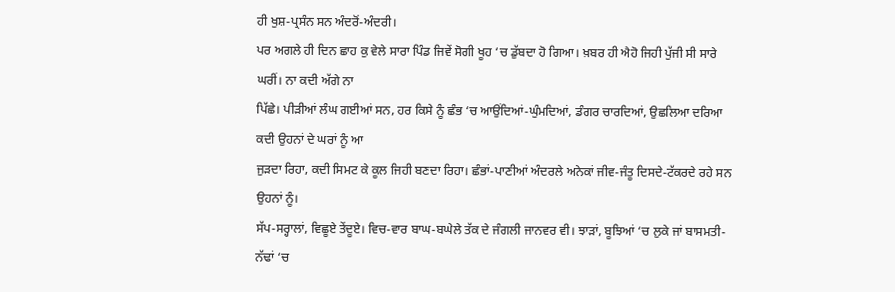ਹੀ ਖੁਸ਼-ਪ੍ਰਸੰਨ ਸਨ ਅੰਦਰੋਂ-ਅੰਦਰੀ।
ਪਰ ਅਗਲੇ ਹੀ ਦਿਨ ਛਾਹ ਕੁ ਵੇਲੇ ਸਾਰਾ ਪਿੰਡ ਜਿਵੇਂ ਸੋਗੀ ਖੂਹ ‘ਚ ਡੁੱਬਦਾ ਹੋ ਗਿਆ। ਖ਼ਬਰ ਹੀ ਐਹੋ ਜਿਹੀ ਪੁੱਜੀ ਸੀ ਸਾਰੇ ਘਰੀਂ। ਨਾ ਕਦੀ ਅੱਗੇ ਨਾ
ਪਿੱਛੇ। ਪੀੜੀਆਂ ਲੰਘ ਗਈਆਂ ਸਨ, ਹਰ ਕਿਸੇ ਨੂੰ ਛੰਭ ‘ਚ ਆਉਂਦਿਆਂ-ਘੁੰਮਦਿਆਂ, ਡੰਗਰ ਚਾਰਦਿਆਂ, ਉਛਲਿਆ ਦਰਿਆ ਕਦੀ ਉਹਨਾਂ ਦੇ ਘਰਾਂ ਨੂੰ ਆ
ਜੁੜਦਾ ਰਿਹਾ, ਕਦੀ ਸਿਮਟ ਕੇ ਕੂਲ ਜਿਹੀ ਬਣਦਾ ਰਿਹਾ। ਛੰਭਾਂ-ਪਾਣੀਆਂ ਅੰਦਰਲੇ ਅਨੇਕਾਂ ਜੀਵ-ਜੰਤੂ ਦਿਸਦੇ-ਟੱਕਰਦੇ ਰਹੇ ਸਨ ਉਹਨਾਂ ਨੂੰ।
ਸੱਪ-ਸਰ੍ਹਾਲਾਂ, ਵਿਛੂਏ ਤੇਂਦੂਏ। ਵਿਚ-ਵਾਰ ਬਾਘ-ਬਘੇਲੇ ਤੱਕ ਦੇ ਜੰਗਲੀ ਜਾਨਵਰ ਵੀ। ਝਾੜਾਂ, ਬੂਝਿਆਂ ‘ਚ ਲੁਕੇ ਜਾਂ ਬਾਸਮਤੀ-ਨੱਢਾਂ ‘ਚ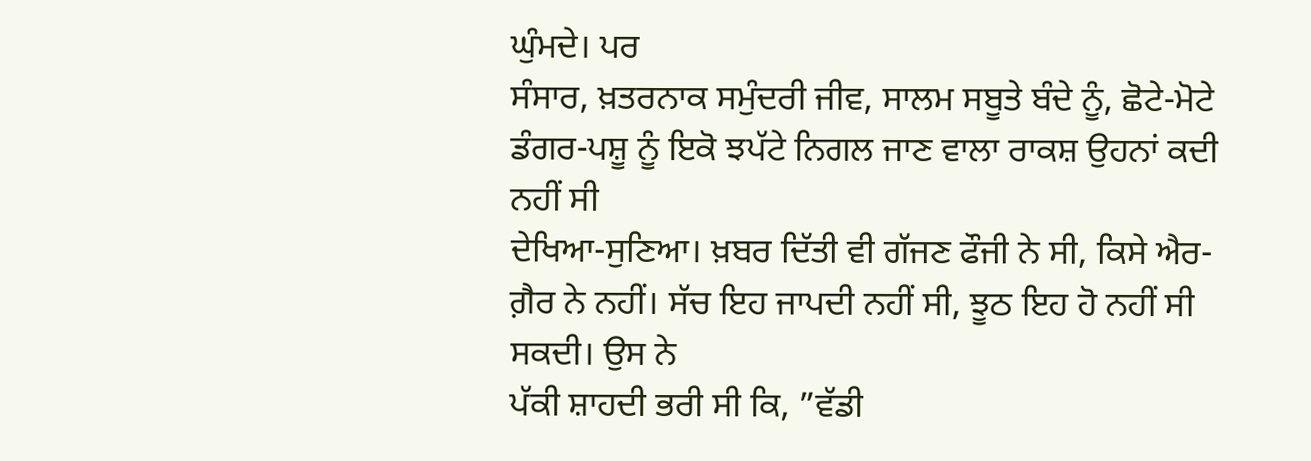ਘੁੰਮਦੇ। ਪਰ
ਸੰਸਾਰ, ਖ਼ਤਰਨਾਕ ਸਮੁੰਦਰੀ ਜੀਵ, ਸਾਲਮ ਸਬੂਤੇ ਬੰਦੇ ਨੂੰ, ਛੋਟੇ-ਮੋਟੇ ਡੰਗਰ-ਪਸ਼ੂ ਨੂੰ ਇਕੋ ਝਪੱਟੇ ਨਿਗਲ ਜਾਣ ਵਾਲਾ ਰਾਕਸ਼ ਉਹਨਾਂ ਕਦੀ ਨਹੀਂ ਸੀ
ਦੇਖਿਆ-ਸੁਣਿਆ। ਖ਼ਬਰ ਦਿੱਤੀ ਵੀ ਗੱਜਣ ਫੌਜੀ ਨੇ ਸੀ, ਕਿਸੇ ਐਰ-ਗ਼ੈਰ ਨੇ ਨਹੀਂ। ਸੱਚ ਇਹ ਜਾਪਦੀ ਨਹੀਂ ਸੀ, ਝੂਠ ਇਹ ਹੋ ਨਹੀਂ ਸੀ ਸਕਦੀ। ਉਸ ਨੇ
ਪੱਕੀ ਸ਼ਾਹਦੀ ਭਰੀ ਸੀ ਕਿ, ”ਵੱਡੀ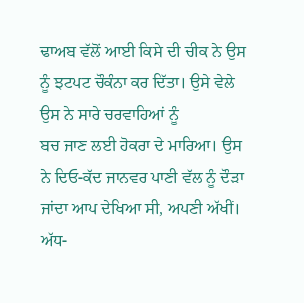ਢਾਅਬ ਵੱਲੋਂ ਆਈ ਕਿਸੇ ਦੀ ਚੀਕ ਨੇ ਉਸ ਨੂੰ ਝਟਪਟ ਚੌਕੰਨਾ ਕਰ ਦਿੱਤਾ। ਉਸੇ ਵੇਲੇ ਉਸ ਨੇ ਸਾਰੇ ਚਰਵਾਹਿਆਂ ਨੂੰ
ਬਚ ਜਾਣ ਲਈ ਹੋਕਰਾ ਦੇ ਮਾਰਿਆ। ਉਸ ਨੇ ਦਿਓ-ਕੱਦ ਜਾਨਵਰ ਪਾਣੀ ਵੱਲ ਨੂੰ ਦੌੜਾ ਜਾਂਦਾ ਆਪ ਦੇਖਿਆ ਸੀ, ਅਪਣੀ ਅੱਖੀਂ। ਅੱਧ-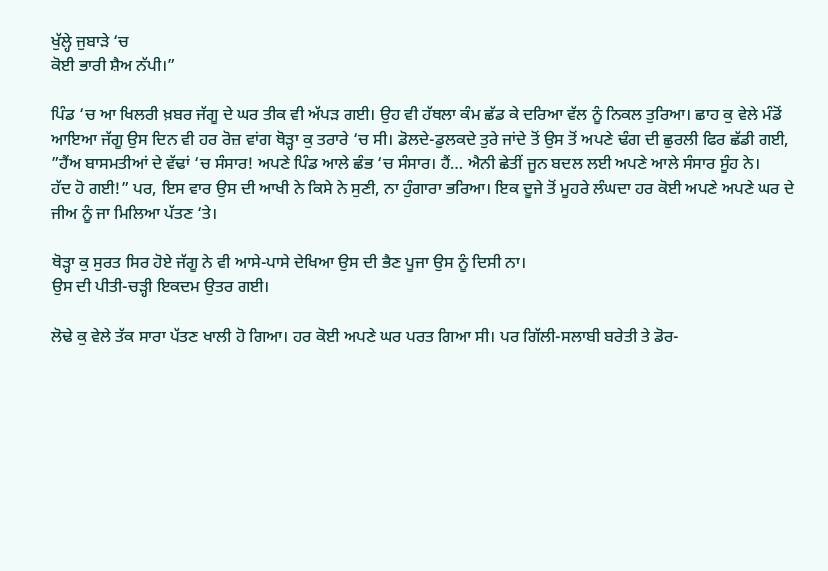ਖੁੱਲ੍ਹੇ ਜੁਬਾੜੇ ‘ਚ
ਕੋਈ ਭਾਰੀ ਸ਼ੈਅ ਨੱਪੀ।”

ਪਿੰਡ ‘ਚ ਆ ਖਿਲਰੀ ਖ਼ਬਰ ਜੱਗੂ ਦੇ ਘਰ ਤੀਕ ਵੀ ਅੱਪੜ ਗਈ। ਉਹ ਵੀ ਹੱਥਲਾ ਕੰਮ ਛੱਡ ਕੇ ਦਰਿਆ ਵੱਲ ਨੂੰ ਨਿਕਲ ਤੁਰਿਆ। ਛਾਹ ਕੁ ਵੇਲੇ ਮੰਡੋਂ
ਆਇਆ ਜੱਗੂ ਉਸ ਦਿਨ ਵੀ ਹਰ ਰੋਜ਼ ਵਾਂਗ ਥੋੜ੍ਹਾ ਕੁ ਤਰਾਰੇ ‘ਚ ਸੀ। ਡੋਲਦੇ-ਡੁਲਕਦੇ ਤੁਰੇ ਜਾਂਦੇ ਤੋਂ ਉਸ ਤੋਂ ਅਪਣੇ ਢੰਗ ਦੀ ਛੁਰਲੀ ਫਿਰ ਛੱਡੀ ਗਈ,
”ਹੈਂਅ ਬਾਸਮਤੀਆਂ ਦੇ ਵੱਢਾਂ ‘ਚ ਸੰਸਾਰ! ਅਪਣੇ ਪਿੰਡ ਆਲੇ ਛੰਭ ‘ਚ ਸੰਸਾਰ। ਹੈਂ… ਐਨੀ ਛੇਤੀਂ ਜੂਨ ਬਦਲ ਲਈ ਅਪਣੇ ਆਲੇ ਸੰਸਾਰ ਸੂੰਹ ਨੇ।
ਹੱਦ ਹੋ ਗਈ!” ਪਰ, ਇਸ ਵਾਰ ਉਸ ਦੀ ਆਖੀ ਨੇ ਕਿਸੇ ਨੇ ਸੁਣੀ, ਨਾ ਹੁੰਗਾਰਾ ਭਰਿਆ। ਇਕ ਦੂਜੇ ਤੋਂ ਮੂਹਰੇ ਲੰਘਦਾ ਹਰ ਕੋਈ ਅਪਣੇ ਅਪਣੇ ਘਰ ਦੇ
ਜੀਅ ਨੂੰ ਜਾ ਮਿਲਿਆ ਪੱਤਣ ‘ਤੇ।

ਥੋੜ੍ਹਾ ਕੁ ਸੁਰਤ ਸਿਰ ਹੋਏ ਜੱਗੂ ਨੇ ਵੀ ਆਸੇ-ਪਾਸੇ ਦੇਖਿਆ ਉਸ ਦੀ ਭੈਣ ਪੂਜਾ ਉਸ ਨੂੰ ਦਿਸੀ ਨਾ।
ਉਸ ਦੀ ਪੀਤੀ-ਚੜ੍ਹੀ ਇਕਦਮ ਉਤਰ ਗਈ।

ਲੋਢੇ ਕੁ ਵੇਲੇ ਤੱਕ ਸਾਰਾ ਪੱਤਣ ਖਾਲੀ ਹੋ ਗਿਆ। ਹਰ ਕੋਈ ਅਪਣੇ ਘਰ ਪਰਤ ਗਿਆ ਸੀ। ਪਰ ਗਿੱਲੀ-ਸਲਾਬੀ ਬਰੇਤੀ ਤੇ ਡੋਰ-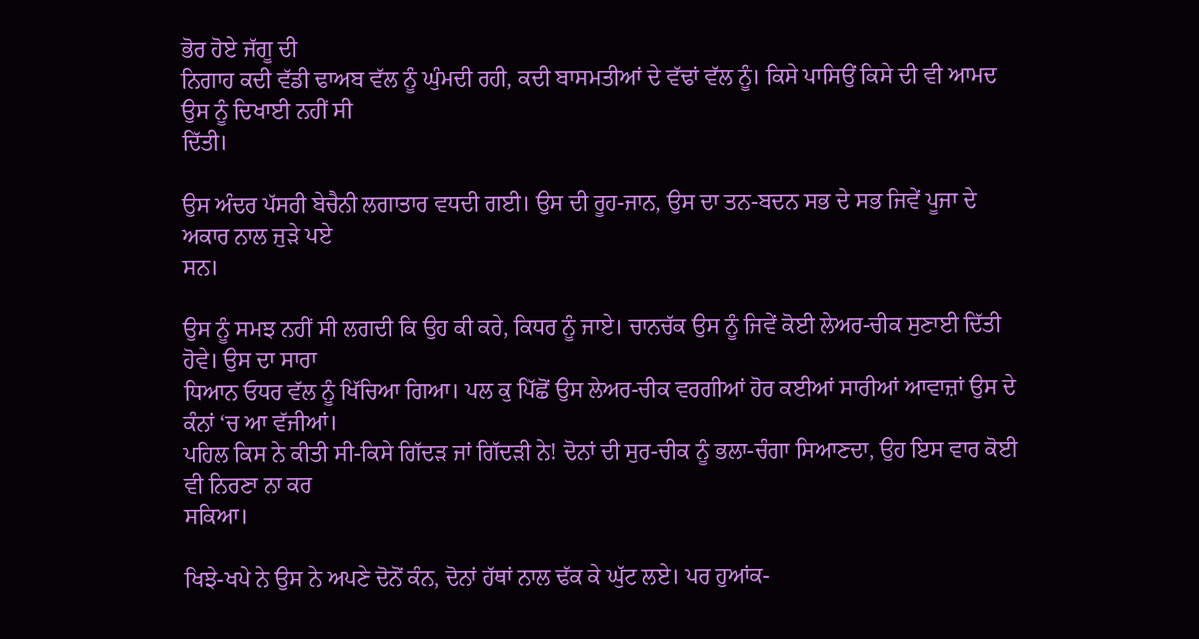ਭੋਰ ਹੋਏ ਜੱਗੂ ਦੀ
ਨਿਗਾਹ ਕਦੀ ਵੱਡੀ ਢਾਅਬ ਵੱਲ ਨੂੰ ਘੁੰਮਦੀ ਰਹੀ, ਕਦੀ ਬਾਸਮਤੀਆਂ ਦੇ ਵੱਢਾਂ ਵੱਲ ਨੂੰ। ਕਿਸੇ ਪਾਸਿਉਂ ਕਿਸੇ ਦੀ ਵੀ ਆਮਦ ਉਸ ਨੂੰ ਦਿਖਾਈ ਨਹੀਂ ਸੀ
ਦਿੱਤੀ।

ਉਸ ਅੰਦਰ ਪੱਸਰੀ ਬੇਚੈਨੀ ਲਗਾਤਾਰ ਵਧਦੀ ਗਈ। ਉਸ ਦੀ ਰੂਹ-ਜਾਨ, ਉਸ ਦਾ ਤਨ-ਬਦਨ ਸਭ ਦੇ ਸਭ ਜਿਵੇਂ ਪੂਜਾ ਦੇ ਅਕਾਰ ਨਾਲ ਜੁੜੇ ਪਏ
ਸਨ।

ਉਸ ਨੂੰ ਸਮਝ ਨਹੀਂ ਸੀ ਲਗਦੀ ਕਿ ਉਹ ਕੀ ਕਰੇ, ਕਿਧਰ ਨੂੰ ਜਾਏ। ਚਾਨਚੱਕ ਉਸ ਨੂੰ ਜਿਵੇਂ ਕੋਈ ਲੇਅਰ-ਚੀਕ ਸੁਣਾਈ ਦਿੱਤੀ ਹੋਵੇ। ਉਸ ਦਾ ਸਾਰਾ
ਧਿਆਨ ਓਧਰ ਵੱਲ ਨੂੰ ਖਿੱਚਿਆ ਗਿਆ। ਪਲ ਕੁ ਪਿੱਛੋਂ ਉਸ ਲੇਅਰ-ਚੀਕ ਵਰਗੀਆਂ ਹੋਰ ਕਈਆਂ ਸਾਰੀਆਂ ਆਵਾਜ਼ਾਂ ਉਸ ਦੇ ਕੰਨਾਂ ‘ਚ ਆ ਵੱਜੀਆਂ।
ਪਹਿਲ ਕਿਸ ਨੇ ਕੀਤੀ ਸੀ-ਕਿਸੇ ਗਿੱਦੜ ਜਾਂ ਗਿੱਦੜੀ ਨੇ! ਦੋਨਾਂ ਦੀ ਸੁਰ-ਚੀਕ ਨੂੰ ਭਲਾ-ਚੰਗਾ ਸਿਆਣਦਾ, ਉਹ ਇਸ ਵਾਰ ਕੋਈ ਵੀ ਨਿਰਣਾ ਨਾ ਕਰ
ਸਕਿਆ।

ਖਿਝੇ-ਖਪੇ ਨੇ ਉਸ ਨੇ ਅਪਣੇ ਦੋਨੋਂ ਕੰਨ, ਦੋਨਾਂ ਹੱਥਾਂ ਨਾਲ ਢੱਕ ਕੇ ਘੁੱਟ ਲਏ। ਪਰ ਹੁਆਂਕ-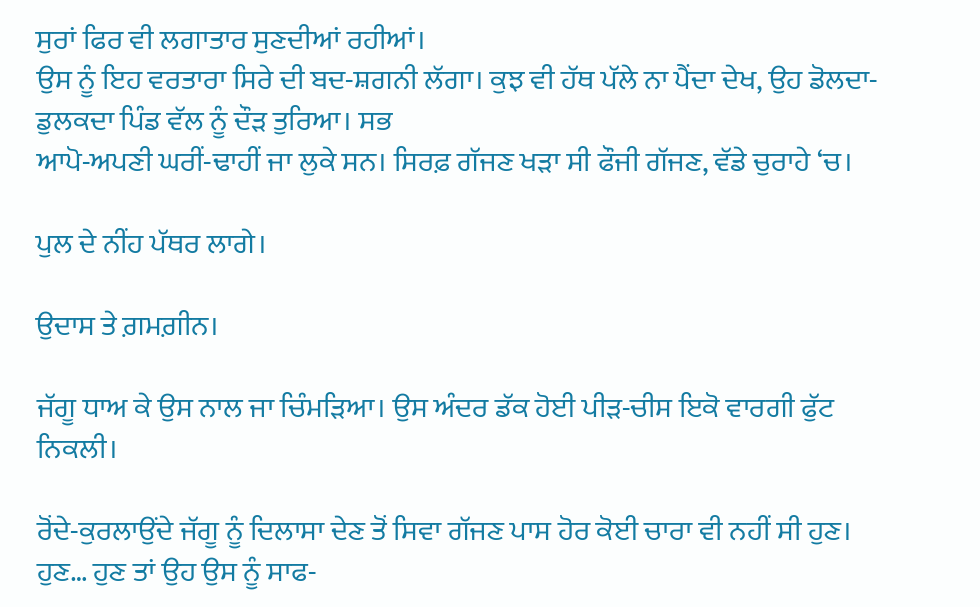ਸੁਰਾਂ ਫਿਰ ਵੀ ਲਗਾਤਾਰ ਸੁਣਦੀਆਂ ਰਹੀਆਂ।
ਉਸ ਨੂੰ ਇਹ ਵਰਤਾਰਾ ਸਿਰੇ ਦੀ ਬਦ-ਸ਼ਗਨੀ ਲੱਗਾ। ਕੁਝ ਵੀ ਹੱਥ ਪੱਲੇ ਨਾ ਪੈਂਦਾ ਦੇਖ, ਉਹ ਡੋਲਦਾ-ਡੁਲਕਦਾ ਪਿੰਡ ਵੱਲ ਨੂੰ ਦੌੜ ਤੁਰਿਆ। ਸਭ
ਆਪੋ-ਅਪਣੀ ਘਰੀਂ-ਢਾਹੀਂ ਜਾ ਲੁਕੇ ਸਨ। ਸਿਰਫ਼ ਗੱਜਣ ਖੜਾ ਸੀ ਫੌਜੀ ਗੱਜਣ, ਵੱਡੇ ਚੁਰਾਹੇ ‘ਚ।

ਪੁਲ ਦੇ ਨੀਂਹ ਪੱਥਰ ਲਾਗੇ।

ਉਦਾਸ ਤੇ ਗ਼ਮਗ਼ੀਨ।

ਜੱਗੂ ਧਾਅ ਕੇ ਉਸ ਨਾਲ ਜਾ ਚਿੰਮੜਿਆ। ਉਸ ਅੰਦਰ ਡੱਕ ਹੋਈ ਪੀੜ-ਚੀਸ ਇਕੋ ਵਾਰਗੀ ਫੁੱਟ ਨਿਕਲੀ।

ਰੋਂਦੇ-ਕੁਰਲਾਉਂਦੇ ਜੱਗੂ ਨੂੰ ਦਿਲਾਸਾ ਦੇਣ ਤੋਂ ਸਿਵਾ ਗੱਜਣ ਪਾਸ ਹੋਰ ਕੋਈ ਚਾਰਾ ਵੀ ਨਹੀਂ ਸੀ ਹੁਣ। ਹੁਣ… ਹੁਣ ਤਾਂ ਉਹ ਉਸ ਨੂੰ ਸਾਫ-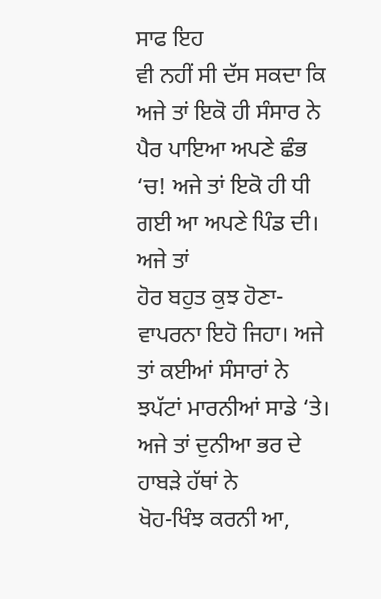ਸਾਫ ਇਹ
ਵੀ ਨਹੀਂ ਸੀ ਦੱਸ ਸਕਦਾ ਕਿ ਅਜੇ ਤਾਂ ਇਕੋ ਹੀ ਸੰਸਾਰ ਨੇ ਪੈਰ ਪਾਇਆ ਅਪਣੇ ਛੰਭ ‘ਚ! ਅਜੇ ਤਾਂ ਇਕੋ ਹੀ ਧੀ ਗਈ ਆ ਅਪਣੇ ਪਿੰਡ ਦੀ। ਅਜੇ ਤਾਂ
ਹੋਰ ਬਹੁਤ ਕੁਝ ਹੋਣਾ-ਵਾਪਰਨਾ ਇਹੋ ਜਿਹਾ। ਅਜੇ ਤਾਂ ਕਈਆਂ ਸੰਸਾਰਾਂ ਨੇ ਝਪੱਟਾਂ ਮਾਰਨੀਆਂ ਸਾਡੇ ‘ਤੇ। ਅਜੇ ਤਾਂ ਦੁਨੀਆ ਭਰ ਦੇ ਹਾਬੜੇ ਹੱਥਾਂ ਨੇ
ਖੋਹ-ਖਿੰਝ ਕਰਨੀ ਆ,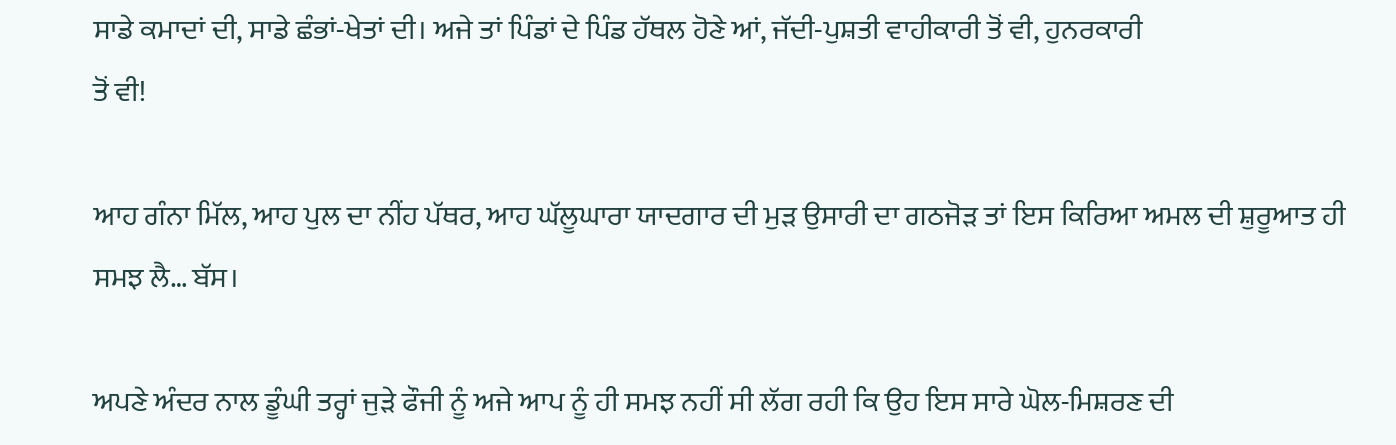ਸਾਡੇ ਕਮਾਦਾਂ ਦੀ, ਸਾਡੇ ਛੰਭਾਂ-ਖੇਤਾਂ ਦੀ। ਅਜੇ ਤਾਂ ਪਿੰਡਾਂ ਦੇ ਪਿੰਡ ਹੱਥਲ ਹੋਣੇ ਆਂ, ਜੱਦੀ-ਪੁਸ਼ਤੀ ਵਾਹੀਕਾਰੀ ਤੋਂ ਵੀ, ਹੁਨਰਕਾਰੀ
ਤੋਂ ਵੀ!

ਆਹ ਗੰਨਾ ਮਿੱਲ, ਆਹ ਪੁਲ ਦਾ ਨੀਂਹ ਪੱਥਰ, ਆਹ ਘੱਲੂਘਾਰਾ ਯਾਦਗਾਰ ਦੀ ਮੁੜ ਉਸਾਰੀ ਦਾ ਗਠਜੋੜ ਤਾਂ ਇਸ ਕਿਰਿਆ ਅਮਲ ਦੀ ਸ਼ੁਰੂਆਤ ਹੀ
ਸਮਝ ਲੈ… ਬੱਸ।

ਅਪਣੇ ਅੰਦਰ ਨਾਲ ਡੂੰਘੀ ਤਰ੍ਹਾਂ ਜੁੜੇ ਫੌਜੀ ਨੂੰ ਅਜੇ ਆਪ ਨੂੰ ਹੀ ਸਮਝ ਨਹੀਂ ਸੀ ਲੱਗ ਰਹੀ ਕਿ ਉਹ ਇਸ ਸਾਰੇ ਘੋਲ-ਮਿਸ਼ਰਣ ਦੀ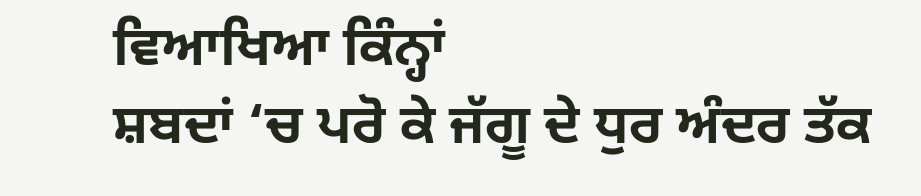ਵਿਆਖਿਆ ਕਿੰਨ੍ਹਾਂ
ਸ਼ਬਦਾਂ ‘ਚ ਪਰੋ ਕੇ ਜੱਗੂ ਦੇ ਧੁਰ ਅੰਦਰ ਤੱਕ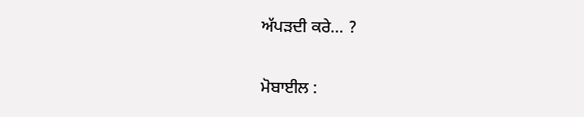ਅੱਪੜਦੀ ਕਰੇ… ?

ਮੋਬਾਈਲ :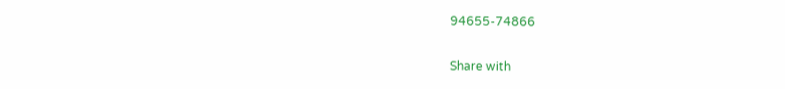94655-74866

Share with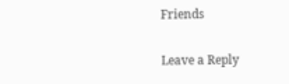Friends

Leave a Reply